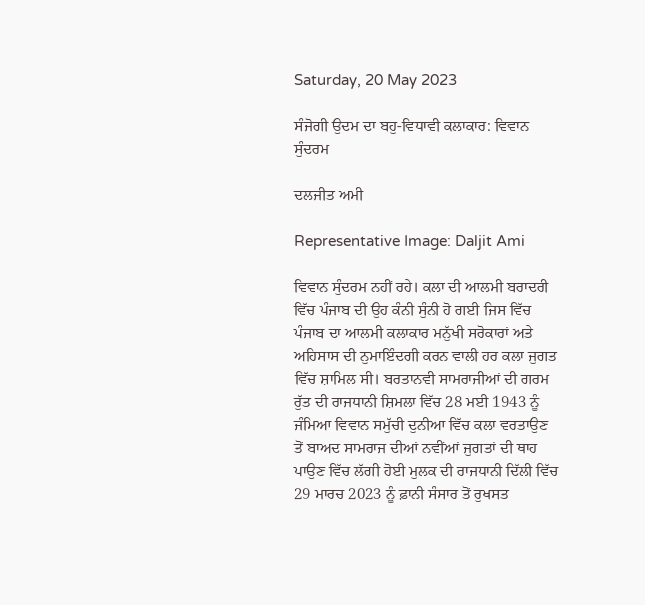Saturday, 20 May 2023

ਸੰਜੋਗੀ ਉਦਮ ਦਾ ਬਹੁ-ਵਿਧਾਵੀ ਕਲਾਕਾਰ: ਵਿਵਾਨ ਸੁੰਦਰਮ

ਦਲਜੀਤ ਅਮੀ

Representative Image: Daljit Ami

ਵਿਵਾਨ ਸੁੰਦਰਮ ਨਹੀਂ ਰਹੇ। ਕਲਾ ਦੀ ਆਲਮੀ ਬਰਾਦਰੀ ਵਿੱਚ ਪੰਜਾਬ ਦੀ ਉਹ ਕੰਨੀ ਸੁੰਨੀ ਹੋ ਗਈ ਜਿਸ ਵਿੱਚ ਪੰਜਾਬ ਦਾ ਆਲਮੀ ਕਲਾਕਾਰ ਮਨੁੱਖੀ ਸਰੋਕਾਰਾਂ ਅਤੇ ਅਹਿਸਾਸ ਦੀ ਨੁਮਾਇੰਦਗੀ ਕਰਨ ਵਾਲੀ ਹਰ ਕਲਾ ਜੁਗਤ ਵਿੱਚ ਸ਼ਾਮਿਲ ਸੀ। ਬਰਤਾਨਵੀ ਸਾਮਰਾਜੀਆਂ ਦੀ ਗਰਮ ਰੁੱਤ ਦੀ ਰਾਜਧਾਨੀ ਸ਼ਿਮਲਾ ਵਿੱਚ 28 ਮਈ 1943 ਨੂੰ ਜੰਮਿਆ ਵਿਵਾਨ ਸਮੁੱਚੀ ਦੁਨੀਆ ਵਿੱਚ ਕਲਾ ਵਰਤਾਉਣ ਤੋਂ ਬਾਅਦ ਸਾਮਰਾਜ ਦੀਆਂ ਨਵੀਂਆਂ ਜੁਗਤਾਂ ਦੀ ਥਾਹ ਪਾਉਣ ਵਿੱਚ ਲੱਗੀ ਹੋਈ ਮੁਲਕ ਦੀ ਰਾਜਧਾਨੀ ਦਿੱਲੀ ਵਿੱਚ 29 ਮਾਰਚ 2023 ਨੂੰ ਫ਼ਾਨੀ ਸੰਸਾਰ ਤੋਂ ਰੁਖਸਤ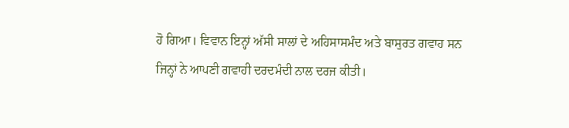ਹੋ ਗਿਆ। ਵਿਵਾਨ ਇਨ੍ਹਾਂ ਅੱਸੀ ਸਾਲਾਂ ਦੇ ਅਹਿਸਾਸਮੰਦ ਅਤੇ ਬਾਸੁਰਤ ਗਵਾਹ ਸਨ ਜਿਨ੍ਹਾਂ ਨੇ ਆਪਣੀ ਗਵਾਹੀ ਦਰਦਮੰਦੀ ਨਾਲ ਦਰਜ ਕੀਤੀ।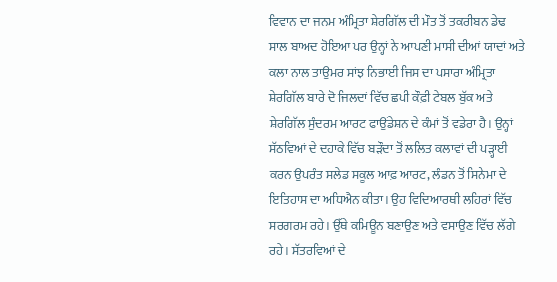ਵਿਵਾਨ ਦਾ ਜਨਮ ਅੰਮ੍ਰਿਤਾ ਸ਼ੇਰਗਿੱਲ ਦੀ ਮੌਤ ਤੋਂ ਤਕਰੀਬਨ ਡੇਢ ਸਾਲ ਬਾਅਦ ਹੋਇਆ ਪਰ ਉਨ੍ਹਾਂ ਨੇ ਆਪਣੀ ਮਾਸੀ ਦੀਆਂ ਯਾਦਾਂ ਅਤੇ ਕਲਾ ਨਾਲ ਤਾਉਮਰ ਸਾਂਝ ਨਿਭਾਈ ਜਿਸ ਦਾ ਪਸਾਰਾ ਅੰਮ੍ਰਿਤਾ ਸ਼ੇਰਗਿੱਲ ਬਾਰੇ ਦੋ ਜਿਲਦਾਂ ਵਿੱਚ ਛਪੀ ਕੌਫ਼ੀ ਟੇਬਲ ਬੁੱਕ ਅਤੇ ਸ਼ੇਰਗਿੱਲ ਸੁੰਦਰਮ ਆਰਟ ਫਾਉਂਡੇਸ਼ਨ ਦੇ ਕੰਮਾਂ ਤੋਂ ਵਡੇਰਾ ਹੈ। ਉਨ੍ਹਾਂ ਸੱਠਵਿਆਂ ਦੇ ਦਹਾਕੇ ਵਿੱਚ ਬੜੌਦਾ ਤੋਂ ਲਲਿਤ ਕਲਾਵਾਂ ਦੀ ਪੜ੍ਹਾਈ ਕਰਨ ਉਪਰੰਤ ਸਲੇਡ ਸਕੂਲ ਆਫ਼ ਆਰਟ, ਲੰਡਨ ਤੋਂ ਸਿਨੇਮਾ ਦੇ ਇਤਿਹਾਸ ਦਾ ਅਧਿਐਨ ਕੀਤਾ। ਉਹ ਵਿਦਿਆਰਥੀ ਲਹਿਰਾਂ ਵਿੱਚ ਸਰਗਰਮ ਰਹੇ। ਉੱਥੇ ਕਮਿਊਨ ਬਣਾਉਣ ਅਤੇ ਵਸਾਉਣ ਵਿੱਚ ਲੱਗੇ ਰਹੇ। ਸੱਤਰਵਿਆਂ ਦੇ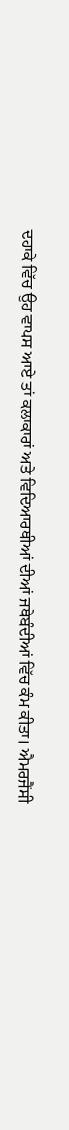ਦਹਾਕੇ ਵਿੱਚ ਉਹ ਵਾਪਸ ਆਏ ਤਾਂ ਕਲਾਕਾਰਾਂ ਅਤੇ ਵਿਦਿਆਰਥੀਆਂ ਦੀਆਂ ਜਥੇਬੰਦੀਆਂ ਵਿੱਚ ਕੰਮ ਕੀਤਾ। ਐਮਰਜੈਂਸੀ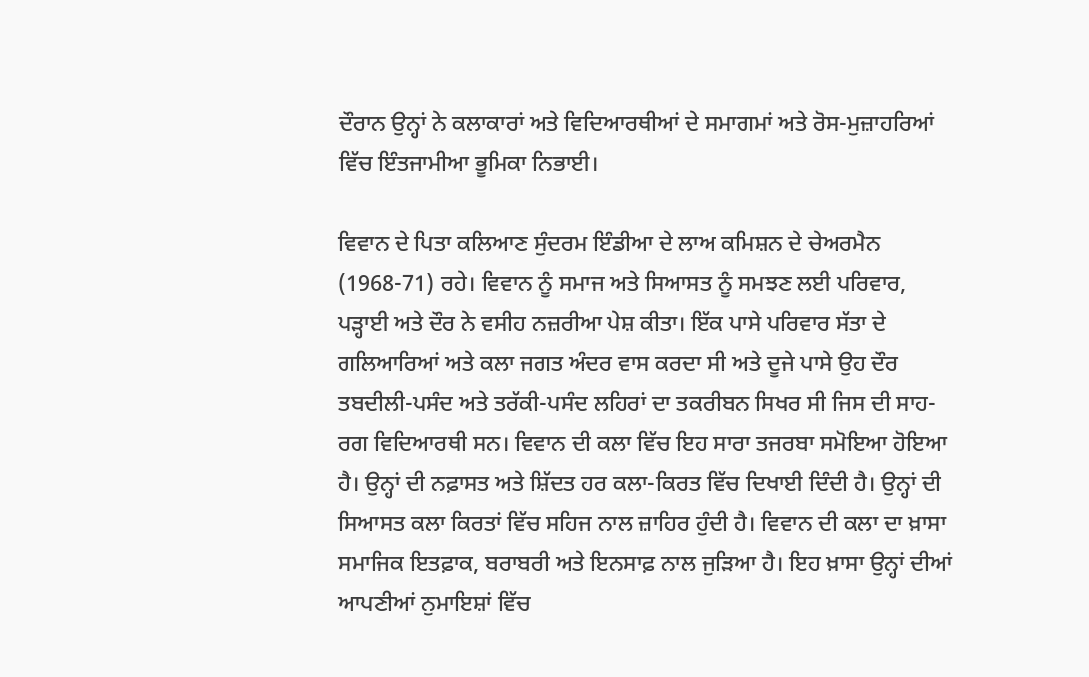ਦੌਰਾਨ ਉਨ੍ਹਾਂ ਨੇ ਕਲਾਕਾਰਾਂ ਅਤੇ ਵਿਦਿਆਰਥੀਆਂ ਦੇ ਸਮਾਗਮਾਂ ਅਤੇ ਰੋਸ-ਮੁਜ਼ਾਹਰਿਆਂ ਵਿੱਚ ਇੰਤਜਾਮੀਆ ਭੂਮਿਕਾ ਨਿਭਾਈ।

ਵਿਵਾਨ ਦੇ ਪਿਤਾ ਕਲਿਆਣ ਸੁੰਦਰਮ ਇੰਡੀਆ ਦੇ ਲਾਅ ਕਮਿਸ਼ਨ ਦੇ ਚੇਅਰਮੈਨ (1968-71) ਰਹੇ। ਵਿਵਾਨ ਨੂੰ ਸਮਾਜ ਅਤੇ ਸਿਆਸਤ ਨੂੰ ਸਮਝਣ ਲਈ ਪਰਿਵਾਰ, ਪੜ੍ਹਾਈ ਅਤੇ ਦੌਰ ਨੇ ਵਸੀਹ ਨਜ਼ਰੀਆ ਪੇਸ਼ ਕੀਤਾ। ਇੱਕ ਪਾਸੇ ਪਰਿਵਾਰ ਸੱਤਾ ਦੇ ਗਲਿਆਰਿਆਂ ਅਤੇ ਕਲਾ ਜਗਤ ਅੰਦਰ ਵਾਸ ਕਰਦਾ ਸੀ ਅਤੇ ਦੂਜੇ ਪਾਸੇ ਉਹ ਦੌਰ ਤਬਦੀਲੀ-ਪਸੰਦ ਅਤੇ ਤਰੱਕੀ-ਪਸੰਦ ਲਹਿਰਾਂ ਦਾ ਤਕਰੀਬਨ ਸਿਖਰ ਸੀ ਜਿਸ ਦੀ ਸਾਹ-ਰਗ ਵਿਦਿਆਰਥੀ ਸਨ। ਵਿਵਾਨ ਦੀ ਕਲਾ ਵਿੱਚ ਇਹ ਸਾਰਾ ਤਜਰਬਾ ਸਮੋਇਆ ਹੋਇਆ ਹੈ। ਉਨ੍ਹਾਂ ਦੀ ਨਫ਼ਾਸਤ ਅਤੇ ਸ਼ਿੱਦਤ ਹਰ ਕਲਾ-ਕਿਰਤ ਵਿੱਚ ਦਿਖਾਈ ਦਿੰਦੀ ਹੈ। ਉਨ੍ਹਾਂ ਦੀ ਸਿਆਸਤ ਕਲਾ ਕਿਰਤਾਂ ਵਿੱਚ ਸਹਿਜ ਨਾਲ ਜ਼ਾਹਿਰ ਹੁੰਦੀ ਹੈ। ਵਿਵਾਨ ਦੀ ਕਲਾ ਦਾ ਖ਼ਾਸਾ ਸਮਾਜਿਕ ਇਤਫ਼ਾਕ, ਬਰਾਬਰੀ ਅਤੇ ਇਨਸਾਫ਼ ਨਾਲ ਜੁੜਿਆ ਹੈ। ਇਹ ਖ਼ਾਸਾ ਉਨ੍ਹਾਂ ਦੀਆਂ ਆਪਣੀਆਂ ਨੁਮਾਇਸ਼ਾਂ ਵਿੱਚ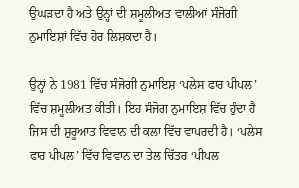ਉਘੜਦਾ ਹੈ ਅਤੇ ਉਨ੍ਹਾਂ ਦੀ ਸ਼ਮੂਲੀਅਤ ਵਾਲੀਆਂ ਸੰਜੋਗੀ ਨੁਮਾਇਸ਼ਾਂ ਵਿੱਚ ਹੋਰ ਲਿਸ਼ਕਦਾ ਹੈ।

ਉਨ੍ਹਾਂ ਨੇ 1981 ਵਿੱਚ ਸੰਜੋਗੀ ਨੁਮਾਇਸ਼ ‘ਪਲੇਸ ਫਾਰ ਪੀਪਲ’ ਵਿੱਚ ਸ਼ਮੂਲੀਅਤ ਕੀਤੀ। ਇਹ ਸੰਜੋਗ ਨੁਮਾਇਸ਼ ਵਿੱਚ ਹੁੰਦਾ ਹੈ ਜਿਸ ਦੀ ਸ਼ੁਰੂਆਤ ਵਿਵਾਨ ਦੀ ਕਲਾ ਵਿੱਚ ਵਾਪਰਦੀ ਹੈ। ‘ਪਲੇਸ ਫਾਰ ਪੀਪਲ’ ਵਿੱਚ ਵਿਵਾਨ ਦਾ ਤੇਲ ਚਿੱਤਰ ‘ਪੀਪਲ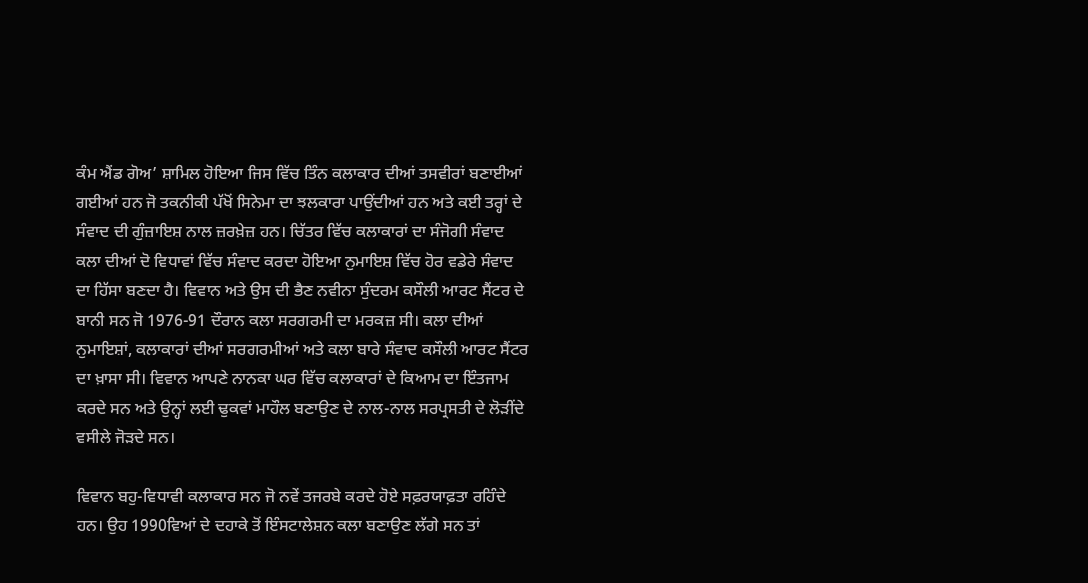ਕੰਮ ਐਂਡ ਗੋਅ’ ਸ਼ਾਮਿਲ ਹੋਇਆ ਜਿਸ ਵਿੱਚ ਤਿੰਨ ਕਲਾਕਾਰ ਦੀਆਂ ਤਸਵੀਰਾਂ ਬਣਾਈਆਂ ਗਈਆਂ ਹਨ ਜੋ ਤਕਨੀਕੀ ਪੱਖੋਂ ਸਿਨੇਮਾ ਦਾ ਝਲਕਾਰਾ ਪਾਉਂਦੀਆਂ ਹਨ ਅਤੇ ਕਈ ਤਰ੍ਹਾਂ ਦੇ ਸੰਵਾਦ ਦੀ ਗੁੰਜ਼ਾਇਸ਼ ਨਾਲ ਜ਼ਰਖ਼ੇਜ਼ ਹਨ। ਚਿੱਤਰ ਵਿੱਚ ਕਲਾਕਾਰਾਂ ਦਾ ਸੰਜੋਗੀ ਸੰਵਾਦ ਕਲਾ ਦੀਆਂ ਦੋ ਵਿਧਾਵਾਂ ਵਿੱਚ ਸੰਵਾਦ ਕਰਦਾ ਹੋਇਆ ਨੁਮਾਇਸ਼ ਵਿੱਚ ਹੋਰ ਵਡੇਰੇ ਸੰਵਾਦ ਦਾ ਹਿੱਸਾ ਬਣਦਾ ਹੈ। ਵਿਵਾਨ ਅਤੇ ਉਸ ਦੀ ਭੈਣ ਨਵੀਨਾ ਸੁੰਦਰਮ ਕਸੌਲੀ ਆਰਟ ਸੈਂਟਰ ਦੇ ਬਾਨੀ ਸਨ ਜੋ 1976-91 ਦੌਰਾਨ ਕਲਾ ਸਰਗਰਮੀ ਦਾ ਮਰਕਜ਼ ਸੀ। ਕਲਾ ਦੀਆਂ ਨੁਮਾਇਸ਼ਾਂ, ਕਲਾਕਾਰਾਂ ਦੀਆਂ ਸਰਗਰਮੀਆਂ ਅਤੇ ਕਲਾ ਬਾਰੇ ਸੰਵਾਦ ਕਸੌਲੀ ਆਰਟ ਸੈਂਟਰ ਦਾ ਖ਼ਾਸਾ ਸੀ। ਵਿਵਾਨ ਆਪਣੇ ਨਾਨਕਾ ਘਰ ਵਿੱਚ ਕਲਾਕਾਰਾਂ ਦੇ ਕਿਆਮ ਦਾ ਇੰਤਜਾਮ ਕਰਦੇ ਸਨ ਅਤੇ ਉਨ੍ਹਾਂ ਲਈ ਢੁਕਵਾਂ ਮਾਹੌਲ ਬਣਾਉਣ ਦੇ ਨਾਲ-ਨਾਲ ਸਰਪ੍ਰਸਤੀ ਦੇ ਲੋੜੀਂਦੇ ਵਸੀਲੇ ਜੋੜਦੇ ਸਨ।

ਵਿਵਾਨ ਬਹੁ-ਵਿਧਾਵੀ ਕਲਾਕਾਰ ਸਨ ਜੋ ਨਵੇਂ ਤਜਰਬੇ ਕਰਦੇ ਹੋਏ ਸਫ਼ਰਯਾਫ਼ਤਾ ਰਹਿੰਦੇ ਹਨ। ਉਹ 1990ਵਿਆਂ ਦੇ ਦਹਾਕੇ ਤੋਂ ਇੰਸਟਾਲੇਸ਼ਨ ਕਲਾ ਬਣਾਉਣ ਲੱਗੇ ਸਨ ਤਾਂ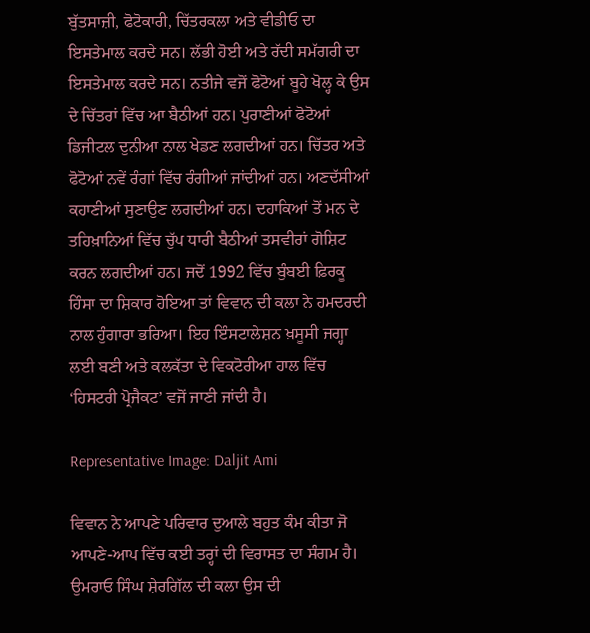ਬੁੱਤਸਾਜ਼ੀ, ਫੋਟੋਕਾਰੀ, ਚਿੱਤਰਕਲਾ ਅਤੇ ਵੀਡੀਓ ਦਾ ਇਸਤੇਮਾਲ ਕਰਦੇ ਸਨ। ਲੱਭੀ ਹੋਈ ਅਤੇ ਰੱਦੀ ਸਮੱਗਰੀ ਦਾ ਇਸਤੇਮਾਲ ਕਰਦੇ ਸਨ। ਨਤੀਜੇ ਵਜੋਂ ਫੋਟੋਆਂ ਬੂਹੇ ਖੋਲ੍ਹ ਕੇ ਉਸ ਦੇ ਚਿੱਤਰਾਂ ਵਿੱਚ ਆ ਬੈਠੀਆਂ ਹਨ। ਪੁਰਾਣੀਆਂ ਫੋਟੋਆਂ ਡਿਜੀਟਲ ਦੁਨੀਆ ਨਾਲ ਖੇਡਣ ਲਗਦੀਆਂ ਹਨ। ਚਿੱਤਰ ਅਤੇ ਫੋਟੋਆਂ ਨਵੇਂ ਰੰਗਾਂ ਵਿੱਚ ਰੰਗੀਆਂ ਜਾਂਦੀਆਂ ਹਨ। ਅਣਦੱਸੀਆਂ ਕਹਾਣੀਆਂ ਸੁਣਾਉਣ ਲਗਦੀਆਂ ਹਨ। ਦਹਾਕਿਆਂ ਤੋਂ ਮਨ ਦੇ ਤਹਿਖ਼ਾਨਿਆਂ ਵਿੱਚ ਚੁੱਪ ਧਾਰੀ ਬੈਠੀਆਂ ਤਸਵੀਰਾਂ ਗੋਸ਼ਿਟ ਕਰਨ ਲਗਦੀਆਂ ਹਨ। ਜਦੋਂ 1992 ਵਿੱਚ ਬੁੰਬਈ ਫ਼ਿਰਕੂ ਹਿੰਸਾ ਦਾ ਸ਼ਿਕਾਰ ਹੋਇਆ ਤਾਂ ਵਿਵਾਨ ਦੀ ਕਲਾ ਨੇ ਹਮਦਰਦੀ ਨਾਲ ਹੁੰਗਾਰਾ ਭਰਿਆ। ਇਹ ਇੰਸਟਾਲੇਸ਼ਨ ਖ਼ਸੂਸੀ ਜਗ੍ਹਾ ਲਈ ਬਣੀ ਅਤੇ ਕਲਕੱਤਾ ਦੇ ਵਿਕਟੋਰੀਆ ਹਾਲ ਵਿੱਚ ‘ਹਿਸਟਰੀ ਪ੍ਰੋਜੈਕਟ’ ਵਜੋਂ ਜਾਣੀ ਜਾਂਦੀ ਹੈ।

Representative Image: Daljit Ami

ਵਿਵਾਨ ਨੇ ਆਪਣੇ ਪਰਿਵਾਰ ਦੁਆਲੇ ਬਹੁਤ ਕੰਮ ਕੀਤਾ ਜੋ ਆਪਣੇ-ਆਪ ਵਿੱਚ ਕਈ ਤਰ੍ਹਾਂ ਦੀ ਵਿਰਾਸਤ ਦਾ ਸੰਗਮ ਹੈ। ਉਮਰਾਓ ਸਿੰਘ ਸ਼ੇਰਗਿੱਲ ਦੀ ਕਲਾ ਉਸ ਦੀ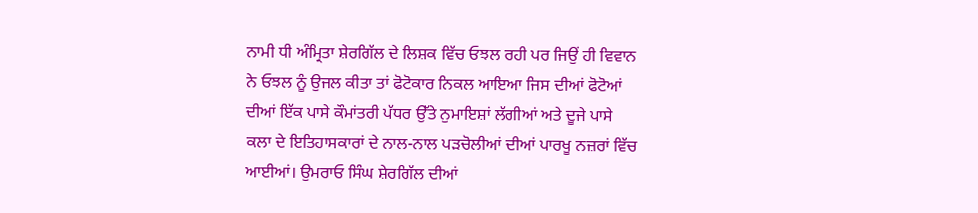ਨਾਮੀ ਧੀ ਅੰਮ੍ਰਿਤਾ ਸ਼ੇਰਗਿੱਲ ਦੇ ਲਿਸ਼ਕ ਵਿੱਚ ਓਝਲ ਰਹੀ ਪਰ ਜਿਉਂ ਹੀ ਵਿਵਾਨ ਨੇ ਓਝਲ ਨੂੰ ਉਜਲ ਕੀਤਾ ਤਾਂ ਫੋਟੋਕਾਰ ਨਿਕਲ ਆਇਆ ਜਿਸ ਦੀਆਂ ਫੋਟੋਆਂ ਦੀਆਂ ਇੱਕ ਪਾਸੇ ਕੌਮਾਂਤਰੀ ਪੱਧਰ ਉੱਤੇ ਨੁਮਾਇਸ਼ਾਂ ਲੱਗੀਆਂ ਅਤੇ ਦੂਜੇ ਪਾਸੇ ਕਲਾ ਦੇ ਇਤਿਹਾਸਕਾਰਾਂ ਦੇ ਨਾਲ-ਨਾਲ ਪੜਚੋਲੀਆਂ ਦੀਆਂ ਪਾਰਖੂ ਨਜ਼ਰਾਂ ਵਿੱਚ ਆਈਆਂ। ਉਮਰਾਓ ਸਿੰਘ ਸ਼ੇਰਗਿੱਲ ਦੀਆਂ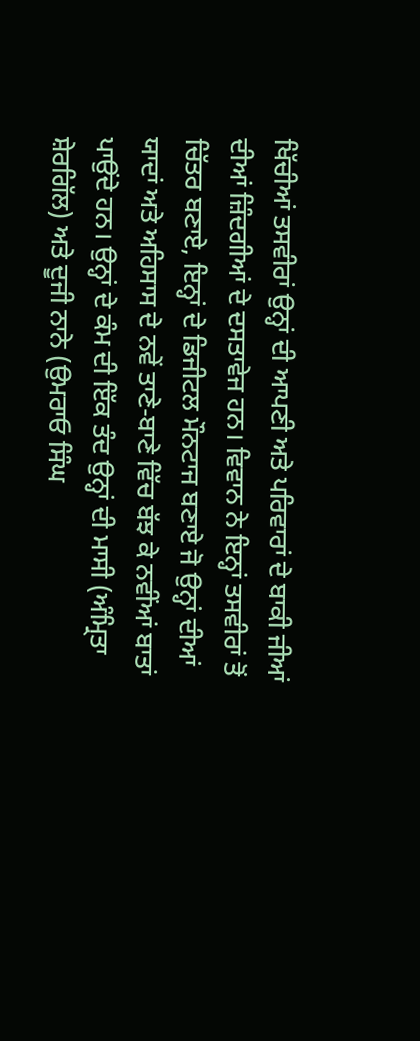ਖਿੱਚੀਆਂ ਤਸਵੀਰਾਂ ਉਨ੍ਹਾਂ ਦੀ ਆਪਣੀ ਅਤੇ ਪਰਿਵਾਰਾਂ ਦੇ ਬਾਕੀ ਜੀਆਂ ਦੀਆਂ ਜ਼ਿੰਦਗੀਆਂ ਦੇ ਦਸਤਾਵੇਜ ਹਨ। ਵਿਵਾਨ ਨੇ ਇਨ੍ਹਾਂ ਤਸਵੀਰਾਂ ਤੋਂ ਚਿੱਤਰ ਬਣਾਏ, ਇਨ੍ਹਾਂ ਦੇ ਡਿਜੀਟਲ ਮੌਨਟਾਜ ਬਣਾਏ ਜੋ ਉਨ੍ਹਾਂ ਦੀਆਂ ਯਾਦਾਂ ਅਤੇ ਅਹਿਸਾਸ ਦੇ ਨਵੇਂ ਤਾਣੇ-ਬਾਣੇ ਵਿੱਚ ਬੱਝ ਕੇ ਨਵੀਂਆਂ ਬਾਤਾਂ ਪਾਉਂਦੇ ਹਨ। ਉਨ੍ਹਾਂ ਦੇ ਕੰਮ ਦੀ ਇੱਕ ਤੰਦ ਉਨ੍ਹਾਂ ਦੀ ਮਾਸੀ (ਅੰਮ੍ਰਿਤਾ ਸ਼ੇਰਗਿੱਲ) ਅਤੇ ਦੂਜੀ ਨਾਨੇ (ਉਮਰਾਓ ਸਿੰਘ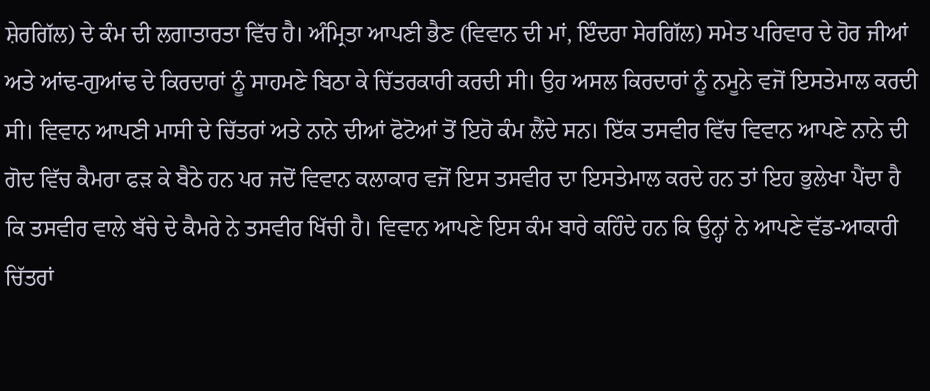ਸ਼ੇਰਗਿੱਲ) ਦੇ ਕੰਮ ਦੀ ਲਗਾਤਾਰਤਾ ਵਿੱਚ ਹੈ। ਅੰਮ੍ਰਿਤਾ ਆਪਣੀ ਭੈਣ (ਵਿਵਾਨ ਦੀ ਮਾਂ, ਇੰਦਰਾ ਸੇਰਗਿੱਲ) ਸਮੇਤ ਪਰਿਵਾਰ ਦੇ ਹੋਰ ਜੀਆਂ ਅਤੇ ਆਂਢ-ਗੁਆਂਢ ਦੇ ਕਿਰਦਾਰਾਂ ਨੂੰ ਸਾਹਮਣੇ ਬਿਠਾ ਕੇ ਚਿੱਤਰਕਾਰੀ ਕਰਦੀ ਸੀ। ਉਹ ਅਸਲ ਕਿਰਦਾਰਾਂ ਨੂੰ ਨਮੂਨੇ ਵਜੋਂ ਇਸਤੇਮਾਲ ਕਰਦੀ ਸੀ। ਵਿਵਾਨ ਆਪਣੀ ਮਾਸੀ ਦੇ ਚਿੱਤਰਾਂ ਅਤੇ ਨਾਨੇ ਦੀਆਂ ਫੋਟੋਆਂ ਤੋਂ ਇਹੋ ਕੰਮ ਲੈਂਦੇ ਸਨ। ਇੱਕ ਤਸਵੀਰ ਵਿੱਚ ਵਿਵਾਨ ਆਪਣੇ ਨਾਨੇ ਦੀ ਗੋਦ ਵਿੱਚ ਕੈਮਰਾ ਫੜ ਕੇ ਬੈਠੇ ਹਨ ਪਰ ਜਦੋਂ ਵਿਵਾਨ ਕਲਾਕਾਰ ਵਜੋਂ ਇਸ ਤਸਵੀਰ ਦਾ ਇਸਤੇਮਾਲ ਕਰਦੇ ਹਨ ਤਾਂ ਇਹ ਭੁਲੇਖਾ ਪੈਂਦਾ ਹੈ ਕਿ ਤਸਵੀਰ ਵਾਲੇ ਬੱਚੇ ਦੇ ਕੈਮਰੇ ਨੇ ਤਸਵੀਰ ਖਿੱਚੀ ਹੈ। ਵਿਵਾਨ ਆਪਣੇ ਇਸ ਕੰਮ ਬਾਰੇ ਕਹਿੰਦੇ ਹਨ ਕਿ ਉਨ੍ਹਾਂ ਨੇ ਆਪਣੇ ਵੱਡ-ਆਕਾਰੀ ਚਿੱਤਰਾਂ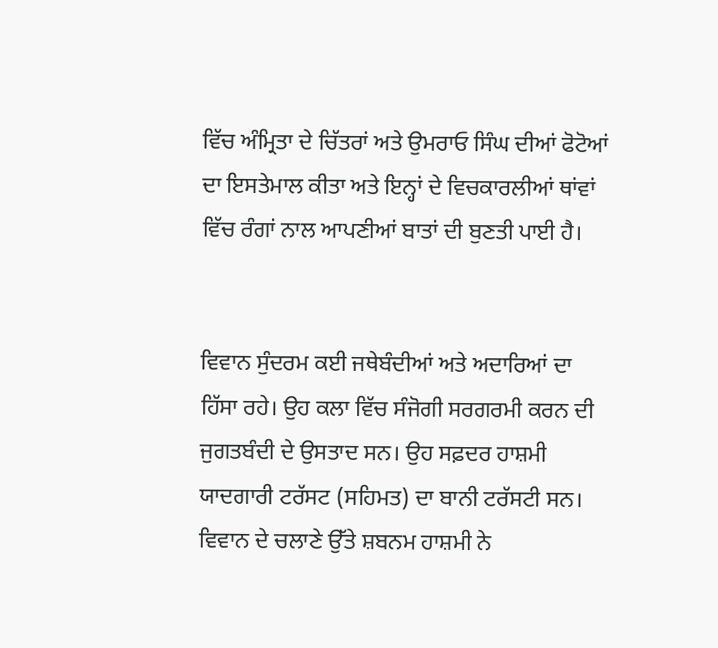ਵਿੱਚ ਅੰਮ੍ਰਿਤਾ ਦੇ ਚਿੱਤਰਾਂ ਅਤੇ ਉਮਰਾਓ ਸਿੰਘ ਦੀਆਂ ਫੋਟੋਆਂ ਦਾ ਇਸਤੇਮਾਲ ਕੀਤਾ ਅਤੇ ਇਨ੍ਹਾਂ ਦੇ ਵਿਚਕਾਰਲੀਆਂ ਥਾਂਵਾਂ ਵਿੱਚ ਰੰਗਾਂ ਨਾਲ ਆਪਣੀਆਂ ਬਾਤਾਂ ਦੀ ਬੁਣਤੀ ਪਾਈ ਹੈ।


ਵਿਵਾਨ ਸੁੰਦਰਮ ਕਈ ਜਥੇਬੰਦੀਆਂ ਅਤੇ ਅਦਾਰਿਆਂ ਦਾ ਹਿੱਸਾ ਰਹੇ। ਉਹ ਕਲਾ ਵਿੱਚ ਸੰਜੋਗੀ ਸਰਗਰਮੀ ਕਰਨ ਦੀ ਜੁਗਤਬੰਦੀ ਦੇ ਉਸਤਾਦ ਸਨ। ਉਹ ਸਫ਼ਦਰ ਹਾਸ਼ਮੀ ਯਾਦਗਾਰੀ ਟਰੱਸਟ (ਸਹਿਮਤ) ਦਾ ਬਾਨੀ ਟਰੱਸਟੀ ਸਨ। ਵਿਵਾਨ ਦੇ ਚਲਾਣੇ ਉੱਤੇ ਸ਼ਬਨਮ ਹਾਸ਼ਮੀ ਨੇ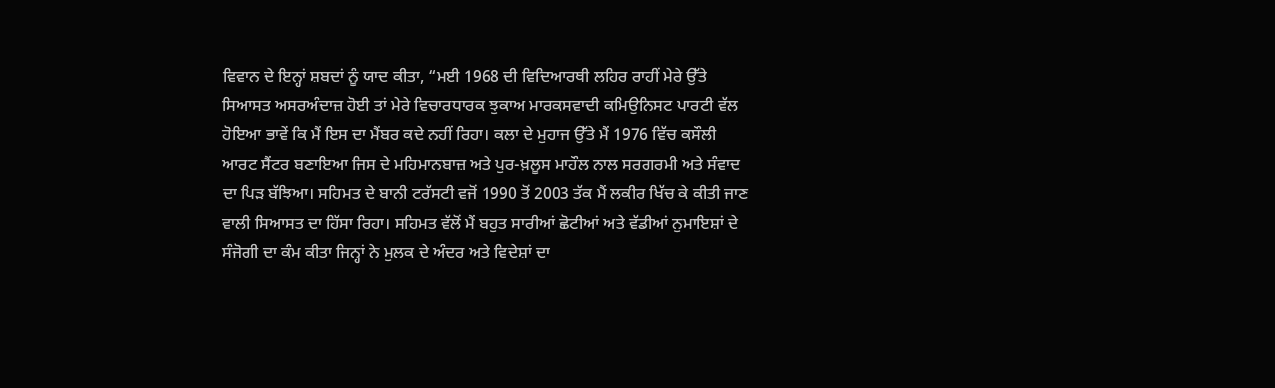ਵਿਵਾਨ ਦੇ ਇਨ੍ਹਾਂ ਸ਼ਬਦਾਂ ਨੂੰ ਯਾਦ ਕੀਤਾ, “ਮਈ 1968 ਦੀ ਵਿਦਿਆਰਥੀ ਲਹਿਰ ਰਾਹੀਂ ਮੇਰੇ ਉੱਤੇ ਸਿਆਸਤ ਅਸਰਅੰਦਾਜ਼ ਹੋਈ ਤਾਂ ਮੇਰੇ ਵਿਚਾਰਧਾਰਕ ਝੁਕਾਅ ਮਾਰਕਸਵਾਦੀ ਕਮਿਉਨਿਸਟ ਪਾਰਟੀ ਵੱਲ ਹੋਇਆ ਭਾਵੇਂ ਕਿ ਮੈਂ ਇਸ ਦਾ ਮੈਂਬਰ ਕਦੇ ਨਹੀਂ ਰਿਹਾ। ਕਲਾ ਦੇ ਮੁਹਾਜ ਉੱਤੇ ਮੈਂ 1976 ਵਿੱਚ ਕਸੌਲੀ ਆਰਟ ਸੈਂਟਰ ਬਣਾਇਆ ਜਿਸ ਦੇ ਮਹਿਮਾਨਬਾਜ਼ ਅਤੇ ਪੁਰ-ਖ਼ਲੂਸ ਮਾਹੌਲ ਨਾਲ ਸਰਗਰਮੀ ਅਤੇ ਸੰਵਾਦ ਦਾ ਪਿੜ ਬੱਝਿਆ। ਸਹਿਮਤ ਦੇ ਬਾਨੀ ਟਰੱਸਟੀ ਵਜੋਂ 1990 ਤੋਂ 2003 ਤੱਕ ਮੈਂ ਲਕੀਰ ਖਿੱਚ ਕੇ ਕੀਤੀ ਜਾਣ ਵਾਲੀ ਸਿਆਸਤ ਦਾ ਹਿੱਸਾ ਰਿਹਾ। ਸਹਿਮਤ ਵੱਲੋਂ ਮੈਂ ਬਹੁਤ ਸਾਰੀਆਂ ਛੋਟੀਆਂ ਅਤੇ ਵੱਡੀਆਂ ਨੁਮਾਇਸ਼ਾਂ ਦੇ ਸੰਜੋਗੀ ਦਾ ਕੰਮ ਕੀਤਾ ਜਿਨ੍ਹਾਂ ਨੇ ਮੁਲਕ ਦੇ ਅੰਦਰ ਅਤੇ ਵਿਦੇਸ਼ਾਂ ਦਾ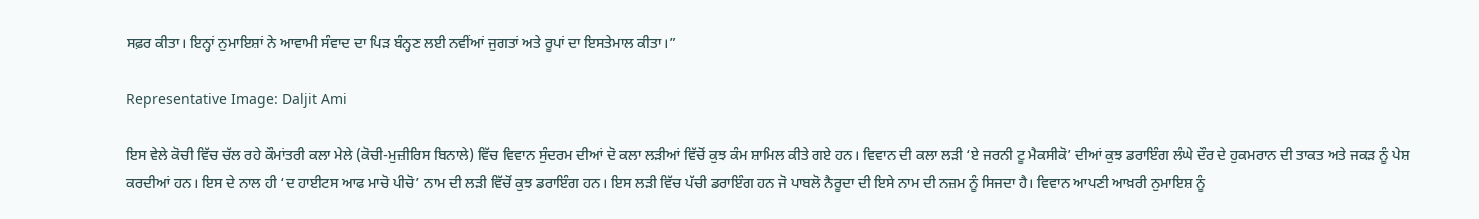ਸਫ਼ਰ ਕੀਤਾ। ਇਨ੍ਹਾਂ ਨੁਮਾਇਸ਼ਾਂ ਨੇ ਆਵਾਮੀ ਸੰਵਾਦ ਦਾ ਪਿੜ ਬੰਨ੍ਹਣ ਲਈ ਨਵੀਂਆਂ ਜੁਗਤਾਂ ਅਤੇ ਰੂਪਾਂ ਦਾ ਇਸਤੇਮਾਲ ਕੀਤਾ।”

Representative Image: Daljit Ami

ਇਸ ਵੇਲੇ ਕੋਚੀ ਵਿੱਚ ਚੱਲ ਰਹੇ ਕੌਮਾਂਤਰੀ ਕਲਾ ਮੇਲੇ (ਕੋਚੀ-ਮੁਜ਼ੀਰਿਸ ਬਿਨਾਲੇ) ਵਿੱਚ ਵਿਵਾਨ ਸੁੰਦਰਮ ਦੀਆਂ ਦੋ ਕਲਾ ਲੜੀਆਂ ਵਿੱਚੋਂ ਕੁਝ ਕੰਮ ਸ਼ਾਮਿਲ ਕੀਤੇ ਗਏ ਹਨ। ਵਿਵਾਨ ਦੀ ਕਲਾ ਲੜੀ ‘ਏ ਜਰਨੀ ਟੂ ਮੈਕਸੀਕੋ’ ਦੀਆਂ ਕੁਝ ਡਰਾਇੰਗ ਲੰਘੇ ਦੌਰ ਦੇ ਹੁਕਮਰਾਨ ਦੀ ਤਾਕਤ ਅਤੇ ਜਕੜ ਨੂੰ ਪੇਸ਼ ਕਰਦੀਆਂ ਹਨ। ਇਸ ਦੇ ਨਾਲ ਹੀ ‘ਦ ਹਾਈਟਸ ਆਫ ਮਾਚੋ ਪੀਚੋ’ ਨਾਮ ਦੀ ਲੜੀ ਵਿੱਚੋਂ ਕੁਝ ਡਰਾਇੰਗ ਹਨ। ਇਸ ਲੜੀ ਵਿੱਚ ਪੱਚੀ ਡਰਾਇੰਗ ਹਨ ਜੋ ਪਾਬਲੋ ਨੈਰੂਦਾ ਦੀ ਇਸੇ ਨਾਮ ਦੀ ਨਜ਼ਮ ਨੂੰ ਸਿਜਦਾ ਹੈ। ਵਿਵਾਨ ਆਪਣੀ ਆਖ਼ਰੀ ਨੁਮਾਇਸ਼ ਨੂੰ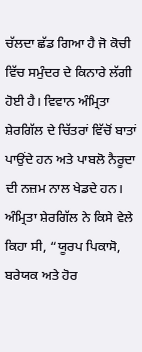ਚੱਲਦਾ ਛੱਡ ਗਿਆ ਹੈ ਜੋ ਕੋਚੀ ਵਿੱਚ ਸਮੁੰਦਰ ਦੇ ਕਿਨਾਰੇ ਲੱਗੀ ਹੋਈ ਹੈ। ਵਿਵਾਨ ਅੰਮ੍ਰਿਤਾ ਸ਼ੇਰਗਿੱਲ ਦੇ ਚਿੱਤਰਾਂ ਵਿੱਚੋਂ ਬਾਤਾਂ ਪਾਉਂਦੇ ਹਨ ਅਤੇ ਪਾਬਲੋ ਨੈਰੂਦਾ ਦੀ ਨਜ਼ਮ ਨਾਲ ਖੇਡਦੇ ਹਨ। ਅੰਮ੍ਰਿਤਾ ਸ਼ੇਰਗਿੱਲ ਨੇ ਕਿਸੇ ਵੇਲੇ ਕਿਹਾ ਸੀ, “ਯੂਰਪ ਪਿਕਾਸੋ, ਬਰੇਯਕ ਅਤੇ ਹੋਰ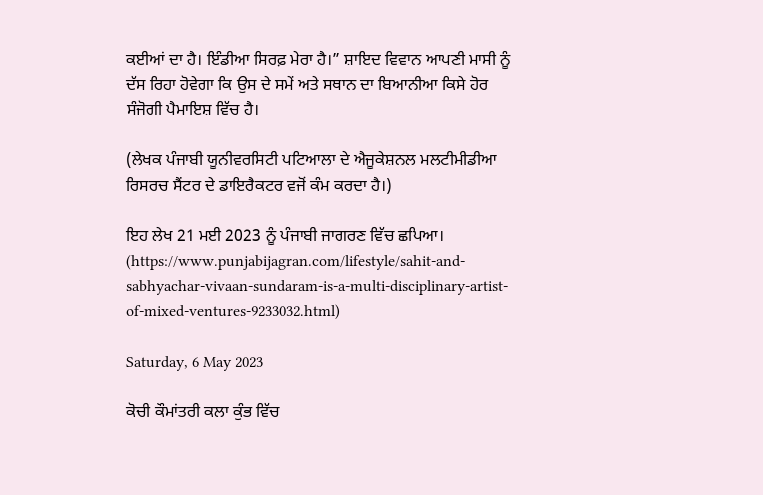ਕਈਆਂ ਦਾ ਹੈ। ਇੰਡੀਆ ਸਿਰਫ਼ ਮੇਰਾ ਹੈ।” ਸ਼ਾਇਦ ਵਿਵਾਨ ਆਪਣੀ ਮਾਸੀ ਨੂੰ ਦੱਸ ਰਿਹਾ ਹੋਵੇਗਾ ਕਿ ਉਸ ਦੇ ਸਮੇਂ ਅਤੇ ਸਥਾਨ ਦਾ ਬਿਆਨੀਆ ਕਿਸੇ ਹੋਰ ਸੰਜੋਗੀ ਪੈਮਾਇਸ਼ ਵਿੱਚ ਹੈ।

(ਲੇਖਕ ਪੰਜਾਬੀ ਯੂਨੀਵਰਸਿਟੀ ਪਟਿਆਲਾ ਦੇ ਐਜੂਕੇਸ਼ਨਲ ਮਲਟੀਮੀਡੀਆ ਰਿਸਰਚ ਸੈਂਟਰ ਦੇ ਡਾਇਰੈਕਟਰ ਵਜੋਂ ਕੰਮ ਕਰਦਾ ਹੈ।)

ਇਹ ਲੇਖ 21 ਮਈ 2023 ਨੂੰ ਪੰਜਾਬੀ ਜਾਗਰਣ ਵਿੱਚ ਛਪਿਆ। (https://www.punjabijagran.com/lifestyle/sahit-and-sabhyachar-vivaan-sundaram-is-a-multi-disciplinary-artist-of-mixed-ventures-9233032.html)

Saturday, 6 May 2023

ਕੋਚੀ ਕੌਮਾਂਤਰੀ ਕਲਾ ਕੁੰਭ ਵਿੱਚ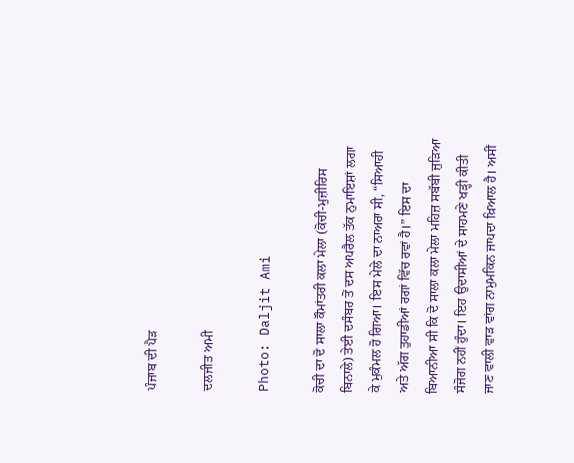ਪੰਜਾਬ ਦੀ ਪੈੜ

ਦਲਜੀਤ ਅਮੀ

Photo: Daljit Ami

ਕੋਚੀ ਦਾ ਦੋ ਸਾਲਾ ਕੌਮਾਂਤਰੀ ਕਲਾ ਮੇਲਾ (ਕੋਚੀ-ਮੁਜ਼ੀਰਿਸ ਬਿਨਾਲੇ) ਤੇਈ ਦਸੰਬਰ ਤੋਂ ਦਸ ਅਪਰੈਲ ਤੱਕ ਨੁਮਾਇਸ਼ਾਂ ਲਗਾ ਕੇ ਮੁਕੰਮਲ ਹੋ ਗਿਆ। ਇਸ ਮੇਲੇ ਦਾ ਨਾਅਰਾ ਸੀ, “ਸਿਆਹੀ ਅਤੇ ਅੱਗ ਤੁਹਾਡੀਆਂ ਰਗਾਂ ਵਿੱਚ ਰਵਾਂ ਹੈ।” ਇਸ ਦਾ ਬਿਆਨੀਆ ਸੀ ਕਿ ਦੋ ਸਾਲਾ ਕਲਾ ਮੇਲਾ ਮਹਿਜ਼ ਸਬੱਬੀ ਜੁੜਿਆ ਸੰਜੋਗ ਨਹੀਂ ਹੁੰਦਾ। ਇਹ ਉਦਾਸੀਆਂ ਦੇ ਸਾਹਮਣੇ ਖੜ੍ਹੀ ਕੀਤੀ ਜਾਣ ਵਾਲੀ ਵਾੜ ਵਾਂਗ ਨਾਮੁਮਕਿਨ ਜਾਪਦਾ ਖ਼ਿਆਲ ਹੈ। ਅਸੀਂ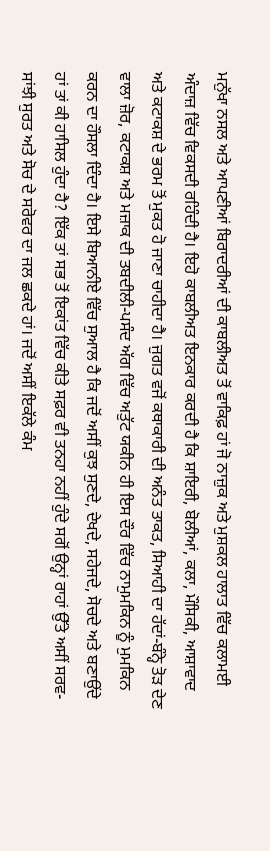ਮਨੁੱਖਾ ਨਸਲ ਅਤੇ ਆਪਣੀਆਂ ਬਿਰਾਦਰੀਆਂ ਦੀ ਕਾਬਲੀਅਤ ਤੋਂ ਵਾਕਿਫ਼ ਹਾਂ ਜੋ ਨਾਜ਼ੁਕ ਅਤੇ ਮੁਸ਼ਕਲ ਹਾਲਾਤ ਵਿੱਚ ਕਲਾਮਈ ਅੰਦਾਜ਼ ਵਿੱਚ ਵਿਕਸਦੀ ਰਹਿੰਦੀ ਹੈ। ਇਹੋ ਕਾਬਲੀਅਤ ਇਨਕਾਰ ਕਰਦੀ ਹੈ ਕਿ ਸ਼ਾਇਰੀ, ਬੋਲੀਆਂ, ਕਲਾ, ਮੌਸਿਕੀ, ਆਸ਼ਾਵਾਦ ਅਤੇ ਕਟਾਕਸ਼ ਦੇ ਭਰਮ ਤੋਂ ਮੁਕਤ ਹੋ ਜਾਣਾ ਚਾਹੀਦਾ ਹੈ। ਜੁਗਤ ਵਜੋਂ ਕਥਾਕਾਰੀ ਦੀ ਅਨੰਤ ਤਾਕਤ, ਸਿਆਹੀ ਦਾ ਹੱਦਾਂ-ਬੰਨ੍ਹੇ ਤੋੜ ਦੇਣ ਵਾਲਾ ਜ਼ੋਰ, ਕਟਾਕਸ਼ ਅਤੇ ਮਜ਼ਾਕ ਦੀ ਤਬਦੀਲੀ-ਪਸੰਦ ਅੱਗ ਵਿੱਚ ਅਤੁੱਟ ਯਕੀਨ ਹੀ ਇਸ ਦੌਰ ਵਿੱਚ ਨਾਮੁਮਕਿਨ ਨੂੰ ਮੁਮਕਿਨ ਕਰਨ ਦਾ ਹੌਸਲਾ ਦਿੰਦਾ ਹੈ। ਇਸੇ ਬਿਆਨੀਏ ਵਿੱਚ ਸੁਆਲ ਹੈ ਕਿ ਜਦੋਂ ਅਸੀਂ ਕੁਝ ਸੁਣਦੇ, ਦੇਖਦੇ, ਸਹੇਜਦੇ, ਸੋਚਦੇ ਅਤੇ ਬਣਾਉਂਦੇ ਹਾਂ ਤਾਂ ਕੀ ਹਾਸਿਲ ਹੁੰਦਾ ਹੈ? ਇੱਕ ਤਾਂ ਸਭ ਤੋਂ ਇਕਾਂਤ ਵਿੱਚ ਕੀਤੇ ਸਫ਼ਰ ਵੀ ਤਨਹਾ ਨਹੀਂ ਹੁੰਦੇ ਸਗੋਂ ਉਨ੍ਹਾਂ ਰਾਹਾਂ ਉੱਤੇ ਅਸੀਂ ਸਰਵ-ਸਾਂਝੀ ਸੁਰਤ ਅਤੇ ਸੋਚ ਦੇ ਸਰੋਵਰ ਦਾ ਜਲ ਛਕਦੇ ਹਾਂ। ਜਦੋਂ ਅਸੀਂ ਇਕੱਲੇ ਕੰਮ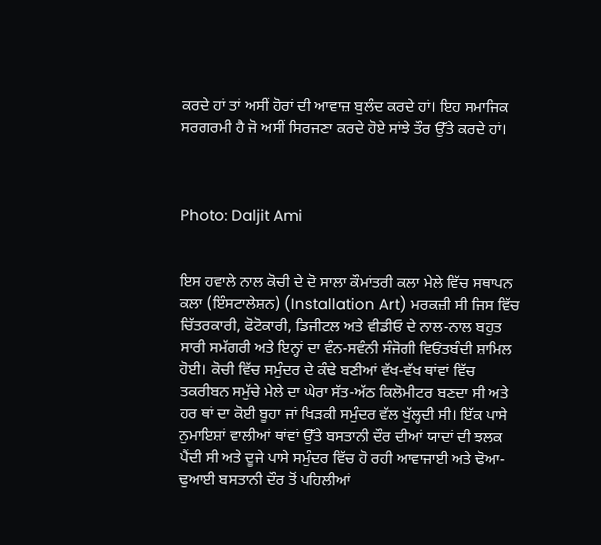ਕਰਦੇ ਹਾਂ ਤਾਂ ਅਸੀਂ ਹੋਰਾਂ ਦੀ ਆਵਾਜ਼ ਬੁਲੰਦ ਕਰਦੇ ਹਾਂ। ਇਹ ਸਮਾਜਿਕ ਸਰਗਰਮੀ ਹੈ ਜੋ ਅਸੀਂ ਸਿਰਜਣਾ ਕਰਦੇ ਹੋਏ ਸਾਂਝੇ ਤੌਰ ਉੱਤੇ ਕਰਦੇ ਹਾਂ।



Photo: Daljit Ami


ਇਸ ਹਵਾਲੇ ਨਾਲ ਕੋਚੀ ਦੇ ਦੋ ਸਾਲਾ ਕੌਮਾਂਤਰੀ ਕਲਾ ਮੇਲੇ ਵਿੱਚ ਸਥਾਪਨ ਕਲਾ (ਇੰਸਟਾਲੇਸ਼ਨ) (Installation Art) ਮਰਕਜ਼ੀ ਸੀ ਜਿਸ ਵਿੱਚ ਚਿੱਤਰਕਾਰੀ, ਫੋਟੋਕਾਰੀ, ਡਿਜੀਟਲ ਅਤੇ ਵੀਡੀਓ ਦੇ ਨਾਲ-ਨਾਲ ਬਹੁਤ ਸਾਰੀ ਸਮੱਗਰੀ ਅਤੇ ਇਨ੍ਹਾਂ ਦਾ ਵੰਨ-ਸਵੰਨੀ ਸੰਜੋਗੀ ਵਿਓਂਤਬੰਦੀ ਸ਼ਾਮਿਲ ਹੋਈ। ਕੋਚੀ ਵਿੱਚ ਸਮੁੰਦਰ ਦੇ ਕੰਢੇ ਬਣੀਆਂ ਵੱਖ-ਵੱਖ ਥਾਂਵਾਂ ਵਿੱਚ ਤਕਰੀਬਨ ਸਮੁੱਚੇ ਮੇਲੇ ਦਾ ਘੇਰਾ ਸੱਤ-ਅੱਠ ਕਿਲੋਮੀਟਰ ਬਣਦਾ ਸੀ ਅਤੇ ਹਰ ਥਾਂ ਦਾ ਕੋਈ ਬੂਹਾ ਜਾਂ ਖਿੜਕੀ ਸਮੁੰਦਰ ਵੱਲ ਖੁੱਲ੍ਹਦੀ ਸੀ। ਇੱਕ ਪਾਸੇ ਨੁਮਾਇਸ਼ਾਂ ਵਾਲੀਆਂ ਥਾਂਵਾਂ ਉੱਤੇ ਬਸਤਾਨੀ ਦੌਰ ਦੀਆਂ ਯਾਦਾਂ ਦੀ ਝਲਕ ਪੈਂਦੀ ਸੀ ਅਤੇ ਦੂਜੇ ਪਾਸੇ ਸਮੁੰਦਰ ਵਿੱਚ ਹੋ ਰਹੀ ਆਵਾਜਾਈ ਅਤੇ ਢੋਆ-ਢੁਆਈ ਬਸਤਾਨੀ ਦੌਰ ਤੋਂ ਪਹਿਲੀਆਂ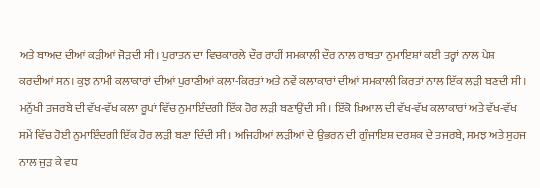ਅਤੇ ਬਾਅਦ ਦੀਆਂ ਕੜੀਆਂ ਜੋੜਦੀ ਸੀ। ਪੁਰਾਤਨ ਦਾ ਵਿਚਕਾਰਲੇ ਦੌਰ ਰਾਹੀਂ ਸਮਕਾਲੀ ਦੌਰ ਨਾਲ ਰਾਬਤਾ ਨੁਮਾਇਸ਼ਾਂ ਕਈ ਤਰ੍ਹਾਂ ਨਾਲ ਪੇਸ਼ ਕਰਦੀਆਂ ਸਨ। ਕੁਝ ਨਾਮੀ ਕਲਾਕਾਰਾਂ ਦੀਆਂ ਪੁਰਾਣੀਆਂ ਕਲਾ-ਕਿਰਤਾਂ ਅਤੇ ਨਵੇਂ ਕਲਾਕਾਰਾਂ ਦੀਆਂ ਸਮਕਾਲੀ ਕਿਰਤਾਂ ਨਾਲ ਇੱਕ ਲੜੀ ਬਣਦੀ ਸੀ। ਮਨੁੱਖੀ ਤਜਰਬੇ ਦੀ ਵੱਖ-ਵੱਖ ਕਲਾ ਰੂਪਾਂ ਵਿੱਚ ਨੁਮਾਇੰਦਗੀ ਇੱਕ ਹੋਰ ਲੜੀ ਬਣਾਉਂਦੀ ਸੀ। ਇੱਕੋ ਖ਼ਿਆਲ ਦੀ ਵੱਖ-ਵੱਖ ਕਲਾਕਾਰਾਂ ਅਤੇ ਵੱਖ-ਵੱਖ ਸਮੇਂ ਵਿੱਚ ਹੋਈ ਨੁਮਾਇੰਦਗੀ ਇੱਕ ਹੋਰ ਲੜੀ ਬਣਾ ਦਿੰਦੀ ਸੀ। ਅਜਿਹੀਆਂ ਲੜੀਆਂ ਦੇ ਉਭਰਨ ਦੀ ਗੁੰਜਾਇਸ਼ ਦਰਸ਼ਕ ਦੇ ਤਜਰਬੇ, ਸਮਝ ਅਤੇ ਸੁਹਜ ਨਾਲ ਜੁੜ ਕੇ ਵਧ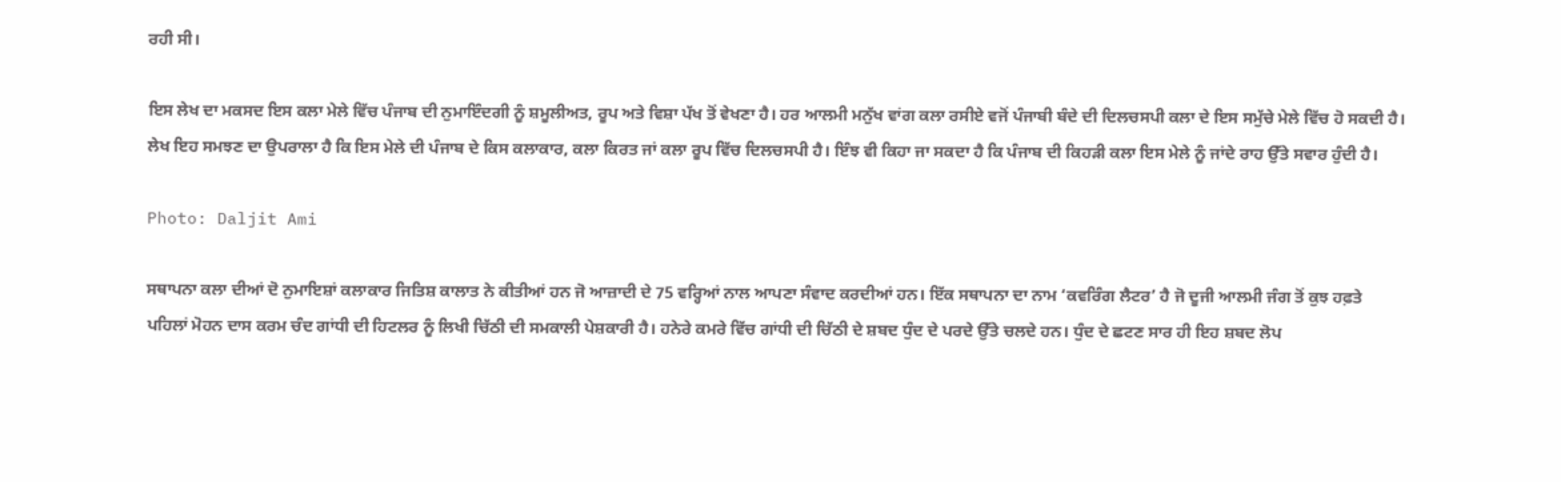ਰਹੀ ਸੀ।

ਇਸ ਲੇਖ ਦਾ ਮਕਸਦ ਇਸ ਕਲਾ ਮੇਲੇ ਵਿੱਚ ਪੰਜਾਬ ਦੀ ਨੁਮਾਇੰਦਗੀ ਨੂੰ ਸ਼ਮੂਲੀਅਤ, ਰੂਪ ਅਤੇ ਵਿਸ਼ਾ ਪੱਖ ਤੋਂ ਵੇਖਣਾ ਹੈ। ਹਰ ਆਲਮੀ ਮਨੁੱਖ ਵਾਂਗ ਕਲਾ ਰਸੀਏ ਵਜੋਂ ਪੰਜਾਬੀ ਬੰਦੇ ਦੀ ਦਿਲਚਸਪੀ ਕਲਾ ਦੇ ਇਸ ਸਮੁੱਚੇ ਮੇਲੇ ਵਿੱਚ ਹੋ ਸਕਦੀ ਹੈ। ਲੇਖ ਇਹ ਸਮਝਣ ਦਾ ਉਪਰਾਲਾ ਹੈ ਕਿ ਇਸ ਮੇਲੇ ਦੀ ਪੰਜਾਬ ਦੇ ਕਿਸ ਕਲਾਕਾਰ, ਕਲਾ ਕਿਰਤ ਜਾਂ ਕਲਾ ਰੂਪ ਵਿੱਚ ਦਿਲਚਸਪੀ ਹੈ। ਇੰਝ ਵੀ ਕਿਹਾ ਜਾ ਸਕਦਾ ਹੈ ਕਿ ਪੰਜਾਬ ਦੀ ਕਿਹੜੀ ਕਲਾ ਇਸ ਮੇਲੇ ਨੂੰ ਜਾਂਦੇ ਰਾਹ ਉੱਤੇ ਸਵਾਰ ਹੁੰਦੀ ਹੈ।

Photo: Daljit Ami

ਸਥਾਪਨਾ ਕਲਾ ਦੀਆਂ ਦੋ ਨੁਮਾਇਸ਼ਾਂ ਕਲਾਕਾਰ ਜਿਤਿਸ਼ ਕਾਲਾਤ ਨੇ ਕੀਤੀਆਂ ਹਨ ਜੋ ਆਜ਼ਾਦੀ ਦੇ 75 ਵਰ੍ਹਿਆਂ ਨਾਲ ਆਪਣਾ ਸੰਵਾਦ ਕਰਦੀਆਂ ਹਨ। ਇੱਕ ਸਥਾਪਨਾ ਦਾ ਨਾਮ ‘ਕਵਰਿੰਗ ਲੈਟਰ’ ਹੈ ਜੋ ਦੂਜੀ ਆਲਮੀ ਜੰਗ ਤੋਂ ਕੁਝ ਹਫ਼ਤੇ ਪਹਿਲਾਂ ਮੋਹਨ ਦਾਸ ਕਰਮ ਚੰਦ ਗਾਂਧੀ ਦੀ ਹਿਟਲਰ ਨੂੰ ਲਿਖੀ ਚਿੱਠੀ ਦੀ ਸਮਕਾਲੀ ਪੇਸ਼ਕਾਰੀ ਹੈ। ਹਨੇਰੇ ਕਮਰੇ ਵਿੱਚ ਗਾਂਧੀ ਦੀ ਚਿੱਠੀ ਦੇ ਸ਼ਬਦ ਧੁੰਦ ਦੇ ਪਰਦੇ ਉੱਤੇ ਚਲਦੇ ਹਨ। ਧੁੰਦ ਦੇ ਛਟਣ ਸਾਰ ਹੀ ਇਹ ਸ਼ਬਦ ਲੋਪ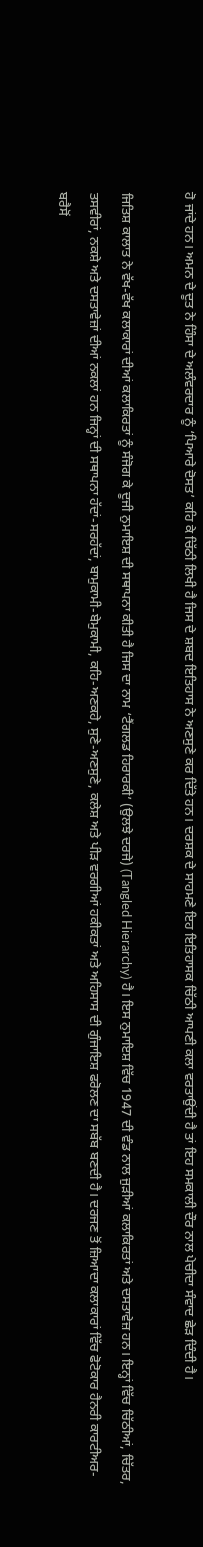ਹੋ ਜਾਂਦੇ ਹਨ। ਅਮਨ ਦੇ ਦੂਤ ਨੇ ਹਿੰਸਾ ਦੇ ਅਲੰਵਰਦਾਰ ਨੂੰ ‘ਪਿਆਰੇ ਦੋਸਤ’ ਕਹਿ ਕੇ ਚਿੱਠੀ ਲਿਖੀ ਹੈ ਜਿਸ ਦੇ ਸ਼ਬਦ ਇਤਿਹਾਸ ਨੇ ਅਣਸੁਣੇ ਕਰ ਦਿੱਤੇ ਹਨ। ਦਰਸ਼ਕ ਦੇ ਸਾਹਮਣੇ ਇਹ ਇਤਿਹਾਸਕ ਚਿੱਠੀ ਆਪਣੀ ਕਲਾ ਵਰਤਾਉਂਦੀ ਹੈ ਤਾਂ ਇਹ ਸਮਕਾਲੀ ਦੌਰ ਨਾਲ ਪੇਚੀਦਾ ਸੰਵਾਦ ਛੇੜ ਦਿੰਦੀ ਹੈ।

ਜਿਤਿਸ਼ ਕਾਲਾਤ ਨੇ ਵੱਖ-ਵੱਖ ਕਲਾਕਾਰਾਂ ਦੀਆਂ ਕਲਾਕਿਰਤਾਂ ਨੂੰ ਸੰਜੋਗ ਕੇ ਦੂਜੀ ਨੁਮਾਇਸ਼ ਦੀ ਸਥਾਪਨਾ ਕੀਤੀ ਹੈ ਜਿਸ ਦਾ ਨਾਮ ‘ਟੈਂਗਲਡ ਹਿਰਾਰਕੀ’ (ਉਲਝੇ ਦਰਜੇ) (Tangled Hierarchy) ਹੈ। ਇਸ ਨੁਮਾਇਸ਼ ਵਿੱਚ 1947 ਦੀ ਵੰਡ ਨਾਲ ਜੁੜੀਆਂ ਕਲਾਕਿਰਤਾਂ ਅਤੇ ਦਸਤਾਵੇਜ਼ ਹਨ। ਇਨ੍ਹਾਂ ਵਿੱਚ ਚਿੱਠੀਆਂ, ਚਿੱਤਰ, ਤਸਵੀਰਾਂ, ਨਕਸ਼ੇ ਅਤੇ ਦਸਤਾਵੇਜ਼ਾਂ ਦੀਆਂ ਨਕਲਾਂ ਹਨ ਜਿਨ੍ਹਾਂ ਦੀ ਸਥਾਪਨਾ ਹੱਦਾਂ-ਸਰਹੱਦਾਂ, ਬਾਮੁਕਾਮੀ-ਬੇਮੁਕਾਮੀ, ਕਹਿ-ਅਣਕਹੇ, ਸੁਣੇ-ਅਣਸੁਣੇ, ਕਲੇਸ਼ ਅਤੇ ਪੀੜ ਵਰਗੀਆਂ ਹਕੀਕਤਾਂ ਅਤੇ ਅਹਿਸਾਸ ਦੀ ਗੁੰਜਾਇਸ਼ ਫਰੋਲਣ ਦਾ ਸਬੱਬ ਬਣਦੀ ਹੈ। ਦਰਜਣ ਤੋਂ ਜ਼ਿਆਦਾ ਕਲਾਕਾਰਾਂ ਵਿੱਚ ਫੋਟੋਕਾਰ ਹੈਨਰੀ ਕਾਰਟੀਅਰ-ਬਰੈਸੋਂ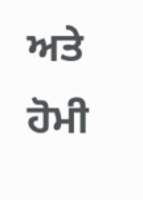ਅਤੇ ਹੋਮੀ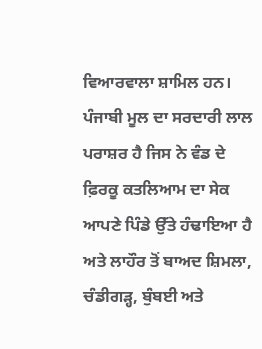ਵਿਆਰਵਾਲਾ ਸ਼ਾਮਿਲ ਹਨ। ਪੰਜਾਬੀ ਮੂਲ ਦਾ ਸਰਦਾਰੀ ਲਾਲ ਪਰਾਸ਼ਰ ਹੈ ਜਿਸ ਨੇ ਵੰਡ ਦੇ ਫ਼ਿਰਕੂ ਕਤਲਿਆਮ ਦਾ ਸੇਕ ਆਪਣੇ ਪਿੰਡੇ ਉੱਤੇ ਹੰਢਾਇਆ ਹੈ ਅਤੇ ਲਾਹੌਰ ਤੋਂ ਬਾਅਦ ਸ਼ਿਮਲਾ, ਚੰਡੀਗੜ੍ਹ, ਬੁੰਬਈ ਅਤੇ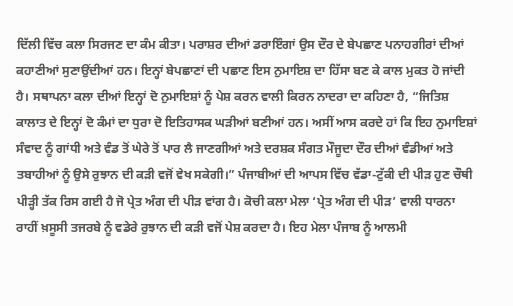ਦਿੱਲੀ ਵਿੱਚ ਕਲਾ ਸਿਰਜਣ ਦਾ ਕੰਮ ਕੀਤਾ। ਪਰਾਸ਼ਰ ਦੀਆਂ ਡਰਾਇੰਗਾਂ ਉਸ ਦੌਰ ਦੇ ਬੇਪਛਾਣ ਪਨਾਹਗੀਰਾਂ ਦੀਆਂ ਕਹਾਣੀਆਂ ਸੁਣਾਉਂਦੀਆਂ ਹਨ। ਇਨ੍ਹਾਂ ਬੇਪਛਾਣਾਂ ਦੀ ਪਛਾਣ ਇਸ ਨੁਮਾਇਸ਼ ਦਾ ਹਿੱਸਾ ਬਣ ਕੇ ਕਾਲ ਮੁਕਤ ਹੋ ਜਾਂਦੀ ਹੈ। ਸਥਾਪਨਾ ਕਲਾ ਦੀਆਂ ਇਨ੍ਹਾਂ ਦੋ ਨੁਮਾਇਸ਼ਾਂ ਨੂੰ ਪੇਸ਼ ਕਰਨ ਵਾਲੀ ਕਿਰਨ ਨਾਦਰਾ ਦਾ ਕਹਿਣਾ ਹੈ, “ਜਿਤਿਸ਼ ਕਾਲਾਤ ਦੇ ਇਨ੍ਹਾਂ ਦੋ ਕੰਮਾਂ ਦਾ ਧੁਰਾ ਦੋ ਇਤਿਹਾਸਕ ਘੜੀਆਂ ਬਣੀਆਂ ਹਨ। ਅਸੀਂ ਆਸ ਕਰਦੇ ਹਾਂ ਕਿ ਇਹ ਨੁਮਾਇਸ਼ਾਂ ਸੰਵਾਦ ਨੂੰ ਗਾਂਧੀ ਅਤੇ ਵੰਡ ਤੋਂ ਘੇਰੇ ਤੋਂ ਪਾਰ ਲੈ ਜਾਣਗੀਆਂ ਅਤੇ ਦਰਸ਼ਕ ਸੰਗਤ ਮੌਜੂਦਾ ਦੌਰ ਦੀਆਂ ਵੰਡੀਆਂ ਅਤੇ ਤਬਾਹੀਆਂ ਨੂੰ ਉਸੇ ਰੁਝਾਨ ਦੀ ਕੜੀ ਵਜੋਂ ਵੇਖ ਸਕੇਗੀ।” ਪੰਜਾਬੀਆਂ ਦੀ ਆਪਸ ਵਿੱਚ ਵੱਡਾ-ਟੁੱਕੀ ਦੀ ਪੀੜ ਹੁਣ ਚੌਥੀ ਪੀੜ੍ਹੀ ਤੱਕ ਰਿਸ ਗਈ ਹੈ ਜੋ ਪ੍ਰੇਤ ਅੰਗ ਦੀ ਪੀੜ ਵਾਂਗ ਹੈ। ਕੋਚੀ ਕਲਾ ਮੇਲਾ ‘ਪ੍ਰੇਤ ਅੰਗ ਦੀ ਪੀੜ’ ਵਾਲੀ ਧਾਰਨਾ ਰਾਹੀਂ ਖ਼ਸੂਸੀ ਤਜਰਬੇ ਨੂੰ ਵਡੇਰੇ ਰੁਝਾਨ ਦੀ ਕੜੀ ਵਜੋਂ ਪੇਸ਼ ਕਰਦਾ ਹੈ। ਇਹ ਮੇਲਾ ਪੰਜਾਬ ਨੂੰ ਆਲਮੀ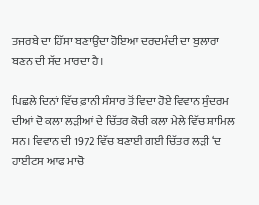ਤਜਰਬੇ ਦਾ ਹਿੱਸਾ ਬਣਾਉਂਦਾ ਹੋਇਆ ਦਰਦਮੰਦੀ ਦਾ ਬੁਲਾਰਾ ਬਣਨ ਦੀ ਸੱਦ ਮਾਰਦਾ ਹੈ।

ਪਿਛਲੇ ਦਿਨਾਂ ਵਿੱਚ ਫ਼ਾਨੀ ਸੰਸਾਰ ਤੋਂ ਵਿਦਾ ਹੋਏ ਵਿਵਾਨ ਸੁੰਦਰਮ ਦੀਆਂ ਦੋ ਕਲਾ ਲੜੀਆਂ ਦੇ ਚਿੱਤਰ ਕੋਚੀ ਕਲਾ ਮੇਲੇ ਵਿੱਚ ਸ਼ਾਮਿਲ ਸਨ। ਵਿਵਾਨ ਦੀ 1972 ਵਿੱਚ ਬਣਾਈ ਗਈ ਚਿੱਤਰ ਲੜੀ ‘ਦ ਹਾਈਟਸ ਆਫ ਮਾਚੋ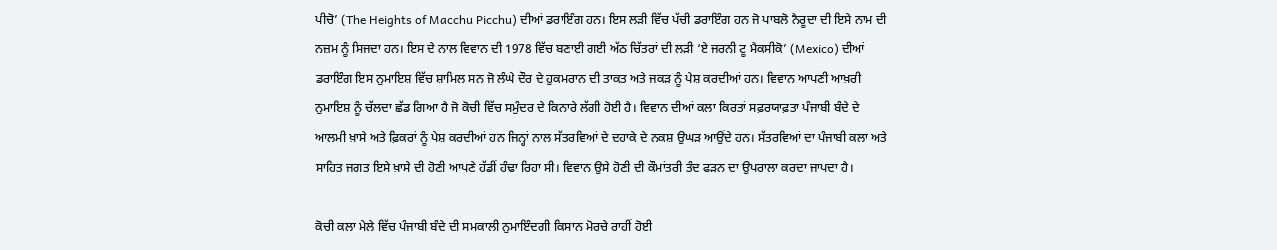ਪੀਚੋ’ (The Heights of Macchu Picchu) ਦੀਆਂ ਡਰਾਇੰਗ ਹਨ। ਇਸ ਲੜੀ ਵਿੱਚ ਪੱਚੀ ਡਰਾਇੰਗ ਹਨ ਜੋ ਪਾਬਲੋ ਨੈਰੂਦਾ ਦੀ ਇਸੇ ਨਾਮ ਦੀ ਨਜ਼ਮ ਨੂੰ ਸਿਜਦਾ ਹਨ। ਇਸ ਦੇ ਨਾਲ ਵਿਵਾਨ ਦੀ 1978 ਵਿੱਚ ਬਣਾਈ ਗਈ ਅੱਠ ਚਿੱਤਰਾਂ ਦੀ ਲੜੀ ‘ਏ ਜਰਨੀ ਟੂ ਮੈਕਸੀਕੋ’ (Mexico) ਦੀਆਂ ਡਰਾਇੰਗ ਇਸ ਨੁਮਾਇਸ਼ ਵਿੱਚ ਸ਼ਾਮਿਲ ਸਨ ਜੋ ਲੰਘੇ ਦੌਰ ਦੇ ਹੁਕਮਰਾਨ ਦੀ ਤਾਕਤ ਅਤੇ ਜਕੜ ਨੂੰ ਪੇਸ਼ ਕਰਦੀਆਂ ਹਨ। ਵਿਵਾਨ ਆਪਣੀ ਆਖ਼ਰੀ ਨੁਮਾਇਸ਼ ਨੂੰ ਚੱਲਦਾ ਛੱਡ ਗਿਆ ਹੈ ਜੋ ਕੋਚੀ ਵਿੱਚ ਸਮੁੰਦਰ ਦੇ ਕਿਨਾਰੇ ਲੱਗੀ ਹੋਈ ਹੈ। ਵਿਵਾਨ ਦੀਆਂ ਕਲਾ ਕਿਰਤਾਂ ਸਫ਼ਰਯਾਫ਼ਤਾ ਪੰਜਾਬੀ ਬੰਦੇ ਦੇ ਆਲਮੀ ਖ਼ਾਸੇ ਅਤੇ ਫ਼ਿਕਰਾਂ ਨੂੰ ਪੇਸ਼ ਕਰਦੀਆਂ ਹਨ ਜਿਨ੍ਹਾਂ ਨਾਲ ਸੱਤਰਵਿਆਂ ਦੇ ਦਹਾਕੇ ਦੇ ਨਕਸ਼ ਉਘੜ ਆਉਂਦੇ ਹਨ। ਸੱਤਰਵਿਆਂ ਦਾ ਪੰਜਾਬੀ ਕਲਾ ਅਤੇ ਸਾਹਿਤ ਜਗਤ ਇਸੇ ਖ਼ਾਸੇ ਦੀ ਹੋਣੀ ਆਪਣੇ ਹੱਡੀਂ ਹੰਢਾ ਰਿਹਾ ਸੀ। ਵਿਵਾਨ ਉਸੇ ਹੋਣੀ ਦੀ ਕੌਮਾਂਤਰੀ ਤੰਦ ਫੜਨ ਦਾ ਉਪਰਾਲਾ ਕਰਦਾ ਜਾਪਦਾ ਹੈ।

ਕੋਚੀ ਕਲਾ ਮੇਲੇ ਵਿੱਚ ਪੰਜਾਬੀ ਬੰਦੇ ਦੀ ਸਮਕਾਲੀ ਨੁਮਾਇੰਦਗੀ ਕਿਸਾਨ ਮੋਰਚੇ ਰਾਹੀਂ ਹੋਈ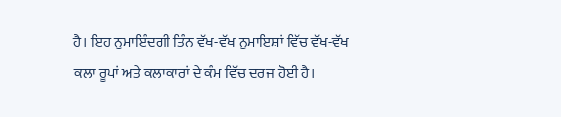ਹੈ। ਇਹ ਨੁਮਾਇੰਦਗੀ ਤਿੰਨ ਵੱਖ-ਵੱਖ ਨੁਮਾਇਸ਼ਾਂ ਵਿੱਚ ਵੱਖ-ਵੱਖ ਕਲਾ ਰੂਪਾਂ ਅਤੇ ਕਲਾਕਾਰਾਂ ਦੇ ਕੰਮ ਵਿੱਚ ਦਰਜ ਹੋਈ ਹੈ।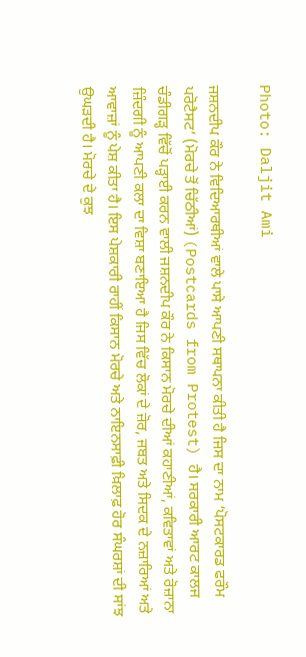Photo: Daljit Ami

ਜਸ਼ਨਦੀਪ ਕੌਰ ਨੇ ਵਿਦਿਆਰਥੀਆਂ ਵਾਲੇ ਪਾਸੇ ਆਪਣੀ ਸਥਾਪਨਾ ਕੀਤੀ ਹੈ ਜਿਸ ਦਾ ਨਾਮ ‘ਪੋਸਟਕਾਰਡ ਫਰੌਮ ਪਰੋਟੈਸਟ’ (ਮੋਰਚੇ ਤੋਂ ਚਿੱਠੀਆਂ) (Postcards from Protest) ਹੈ। ਸਰਕਾਰੀ ਆਰਟ ਕਾਲਜ ਚੰਡੀਗੜ੍ਹ ਵਿੱਚੋਂ ਪੜ੍ਹਾਈ ਕਰਨ ਵਾਲੀ ਜਸ਼ਨਦੀਪ ਕੌਰ ਨੇ ਕਿਸਾਨ ਮੋਰਚੇ ਦੀਆਂ ਕਹਾਣੀਆਂ, ਕਵਿਤਾਵਾਂ ਅਤੇ ਰੋਜ਼ਾਨਾ ਜ਼ਿੰਦਗੀ ਨੂੰ ਆਪਣੀ ਕਲਾ ਦਾ ਵਿਸ਼ਾ ਬਣਾਇਆ ਹੈ ਜਿਸ ਵਿੱਚ ਲੋਕਾਂ ਦੇ ਜ਼ੋਰ, ਜਬਤ ਅਤੇ ਸਿਦਕ ਦੇ ਨਜ਼ਾਰਿਆਂ ਅਤੇ ਆਵਾਜ਼ਾਂ ਨੂੰ ਪੇਸ਼ ਕੀਤਾ ਹੈ। ਇਸ ਪੇਸ਼ਕਾਰੀ ਰਾਹੀਂ ਕਿਸਾਨ ਮੋਰਚੇ ਅਤੇ ਨਾਇਨਸਾਫ਼ੀ ਖ਼ਿਲਾਫ਼ ਹੋਰ ਸੰਘਰਸ਼ਾਂ ਦੀ ਸਾਂਝ ਉਘੜਦੀ ਹੈ। ਮੋਰਚੇ ਦੇ ਕੁਝ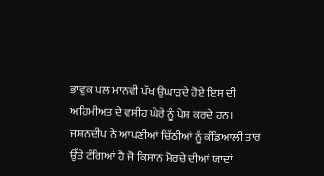ਭਾਵੁਕ ਪਲ ਮਾਨਵੀ ਪੱਖ ਉਘਾੜਦੇ ਹੋਏ ਇਸ ਦੀ ਅਹਿਮੀਅਤ ਦੇ ਵਸੀਹ ਘੇਰੇ ਨੂੰ ਪੇਸ਼ ਕਰਦੇ ਹਨ। ਜਸ਼ਨਦੀਪ ਨੇ ਆਪਣੀਆਂ ਚਿੱਠੀਆਂ ਨੂੰ ਕੰਡਿਆਲੀ ਤਾਰ ਉੱਤੇ ਟੰਗਿਆਂ ਹੈ ਜੋ ਕਿਸਾਨ ਮੋਰਚੇ ਦੀਆਂ ਯਾਦਾਂ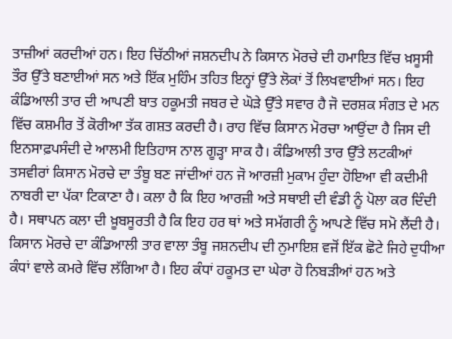ਤਾਜ਼ੀਆਂ ਕਰਦੀਆਂ ਹਨ। ਇਹ ਚਿੱਠੀਆਂ ਜਸ਼ਨਦੀਪ ਨੇ ਕਿਸਾਨ ਮੋਰਚੇ ਦੀ ਹਮਾਇਤ ਵਿੱਚ ਖ਼ਸੂਸੀ ਤੌਰ ਉੱਤੇ ਬਣਾਈਆਂ ਸਨ ਅਤੇ ਇੱਕ ਮੁਹਿੰਮ ਤਹਿਤ ਇਨ੍ਹਾਂ ਉੱਤੇ ਲੋਕਾਂ ਤੋਂ ਲਿਖਵਾਈਆਂ ਸਨ। ਇਹ ਕੰਡਿਆਲੀ ਤਾਰ ਦੀ ਆਪਣੀ ਬਾਤ ਹਕੂਮਤੀ ਜਬਰ ਦੇ ਘੋੜੇ ਉੱਤੇ ਸਵਾਰ ਹੈ ਜੋ ਦਰਸ਼ਕ ਸੰਗਤ ਦੇ ਮਨ ਵਿੱਚ ਕਸ਼ਮੀਰ ਤੋਂ ਕੋਰੀਆ ਤੱਕ ਗਸ਼ਤ ਕਰਦੀ ਹੈ। ਰਾਹ ਵਿੱਚ ਕਿਸਾਨ ਮੋਰਚਾ ਆਉਂਦਾ ਹੈ ਜਿਸ ਦੀ ਇਨਸਾਫ਼ਪਸੰਦੀ ਦੇ ਆਲਮੀ ਇਤਿਹਾਸ ਨਾਲ ਗੂੜ੍ਹਾ ਸਾਕ ਹੈ। ਕੰਡਿਆਲੀ ਤਾਰ ਉੱਤੇ ਲਟਕੀਆਂ ਤਸਵੀਰਾਂ ਕਿਸਾਨ ਮੋਰਚੇ ਦਾ ਤੰਬੂ ਬਣ ਜਾਂਦੀਆਂ ਹਨ ਜੋ ਆਰਜ਼ੀ ਮੁਕਾਮ ਹੁੰਦਾ ਹੋਇਆ ਵੀ ਕਦੀਮੀ ਨਾਬਰੀ ਦਾ ਪੱਕਾ ਟਿਕਾਣਾ ਹੈ। ਕਲਾ ਹੈ ਕਿ ਇਹ ਆਰਜ਼ੀ ਅਤੇ ਸਥਾਈ ਦੀ ਵੰਡੀ ਨੂੰ ਪੋਲਾ ਕਰ ਦਿੰਦੀ ਹੈ। ਸਥਾਪਨ ਕਲਾ ਦੀ ਖ਼ੂਬਸੂਰਤੀ ਹੈ ਕਿ ਇਹ ਹਰ ਥਾਂ ਅਤੇ ਸਮੱਗਰੀ ਨੂੰ ਆਪਣੇ ਵਿੱਚ ਸਮੋ ਲੈਂਦੀ ਹੈ। ਕਿਸਾਨ ਮੋਰਚੇ ਦਾ ਕੰਡਿਆਲੀ ਤਾਰ ਵਾਲਾ ਤੰਬੂ ਜਸ਼ਨਦੀਪ ਦੀ ਨੁਮਾਇਸ਼ ਵਜੋਂ ਇੱਕ ਛੋਟੇ ਜਿਹੇ ਦੁਧੀਆ ਕੰਧਾਂ ਵਾਲੇ ਕਮਰੇ ਵਿੱਚ ਲੱਗਿਆ ਹੈ। ਇਹ ਕੰਧਾਂ ਹਕੂਮਤ ਦਾ ਘੇਰਾ ਹੋ ਨਿਬੜੀਆਂ ਹਨ ਅਤੇ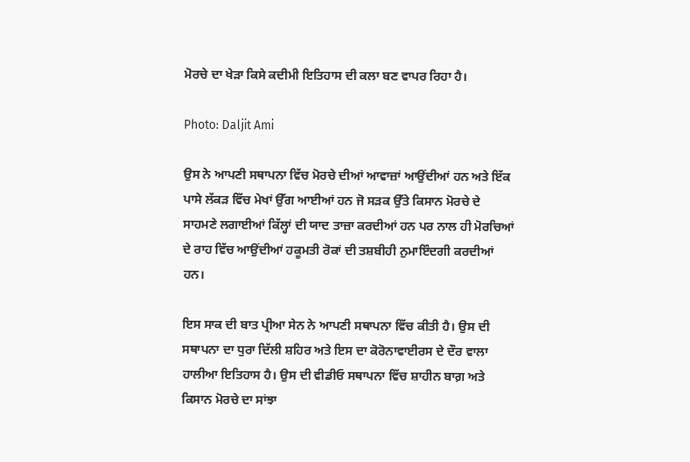ਮੋਰਚੇ ਦਾ ਖੇੜਾ ਕਿਸੇ ਕਦੀਮੀ ਇਤਿਹਾਸ ਦੀ ਕਲਾ ਬਣ ਵਾਪਰ ਰਿਹਾ ਹੈ।

Photo: Daljit Ami

ਉਸ ਨੇ ਆਪਣੀ ਸਥਾਪਨਾ ਵਿੱਚ ਮੋਰਚੇ ਦੀਆਂ ਆਵਾਜ਼ਾਂ ਆਉਂਦੀਆਂ ਹਨ ਅਤੇ ਇੱਕ ਪਾਸੇ ਲੱਕੜ ਵਿੱਚ ਮੇਖਾਂ ਉੱਗ ਆਈਆਂ ਹਨ ਜੋ ਸੜਕ ਉੱਤੇ ਕਿਸਾਨ ਮੋਰਚੇ ਦੇ ਸਾਹਮਣੇ ਲਗਾਈਆਂ ਕਿੱਲ੍ਹਾਂ ਦੀ ਯਾਦ ਤਾਜ਼ਾ ਕਰਦੀਆਂ ਹਨ ਪਰ ਨਾਲ ਹੀ ਮੋਰਚਿਆਂ ਦੇ ਰਾਹ ਵਿੱਚ ਆਉਂਦੀਆਂ ਹਕੂਮਤੀ ਰੋਕਾਂ ਦੀ ਤਸ਼ਬੀਹੀ ਨੁਮਾਇੰਦਗੀ ਕਰਦੀਆਂ ਹਨ।

ਇਸ ਸਾਕ ਦੀ ਬਾਤ ਪ੍ਰੀਆ ਸੇਨ ਨੇ ਆਪਣੀ ਸਥਾਪਨਾ ਵਿੱਚ ਕੀਤੀ ਹੈ। ਉਸ ਦੀ ਸਥਾਪਨਾ ਦਾ ਧੁਰਾ ਦਿੱਲੀ ਸ਼ਹਿਰ ਅਤੇ ਇਸ ਦਾ ਕੋਰੋਨਾਵਾਈਰਸ ਦੇ ਦੌਰ ਵਾਲਾ ਹਾਲੀਆ ਇਤਿਹਾਸ ਹੈ। ਉਸ ਦੀ ਵੀਡੀਓ ਸਥਾਪਨਾ ਵਿੱਚ ਸ਼ਾਹੀਨ ਬਾਗ਼ ਅਤੇ ਕਿਸਾਨ ਮੋਰਚੇ ਦਾ ਸਾਂਝਾ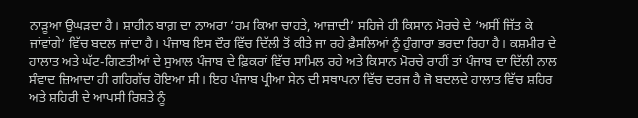ਨਾੜੂਆ ਉਘੜਦਾ ਹੈ। ਸ਼ਾਹੀਨ ਬਾਗ਼ ਦਾ ਨਾਅਰਾ ‘ਹਮ ਕਿਆ ਚਾਹਤੇ, ਆਜ਼ਾਦੀ’ ਸਹਿਜੇ ਹੀ ਕਿਸਾਨ ਮੋਰਚੇ ਦੇ ‘ਅਸੀਂ ਜਿੱਤ ਕੇ ਜਾਂਵਾਂਗੇ’ ਵਿੱਚ ਬਦਲ ਜਾਂਦਾ ਹੈ। ਪੰਜਾਬ ਇਸ ਦੌਰ ਵਿੱਚ ਦਿੱਲੀ ਤੋਂ ਕੀਤੇ ਜਾ ਰਹੇ ਫ਼ੈਸਲਿਆਂ ਨੂੰ ਹੁੰਗਾਰਾ ਭਰਦਾ ਰਿਹਾ ਹੈ। ਕਸ਼ਮੀਰ ਦੇ ਹਾਲਾਤ ਅਤੇ ਘੱਟ-ਗਿਣਤੀਆਂ ਦੇ ਸੁਆਲ ਪੰਜਾਬ ਦੇ ਫ਼ਿਕਰਾਂ ਵਿੱਚ ਸਾਮਿਲ ਰਹੇ ਅਤੇ ਕਿਸਾਨ ਮੋਰਚੇ ਰਾਹੀਂ ਤਾਂ ਪੰਜਾਬ ਦਾ ਦਿੱਲੀ ਨਾਲ ਸੰਵਾਦ ਜ਼ਿਆਦਾ ਹੀ ਗਹਿਗੱਚ ਹੋਇਆ ਸੀ। ਇਹ ਪੰਜਾਬ ਪ੍ਰੀਆ ਸੇਨ ਦੀ ਸਥਾਪਨਾ ਵਿੱਚ ਦਰਜ ਹੈ ਜੋ ਬਦਲਦੇ ਹਾਲਾਤ ਵਿੱਚ ਸ਼ਹਿਰ ਅਤੇ ਸ਼ਹਿਰੀ ਦੇ ਆਪਸੀ ਰਿਸ਼ਤੇ ਨੂੰ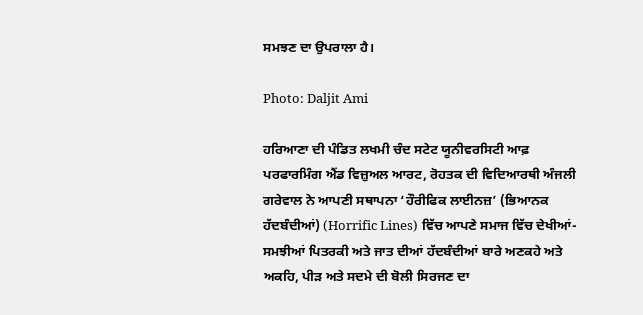ਸਮਝਣ ਦਾ ਉਪਰਾਲਾ ਹੈ।

Photo: Daljit Ami

ਹਰਿਆਣਾ ਦੀ ਪੰਡਿਤ ਲਖਮੀ ਚੰਦ ਸਟੇਟ ਯੂਨੀਵਰਸਿਟੀ ਆਫ਼ ਪਰਫਾਰਮਿੰਗ ਐਂਡ ਵਿਜ਼ੁਅਲ ਆਰਟ, ਰੋਹਤਕ ਦੀ ਵਿਦਿਆਰਥੀ ਅੰਜਲੀ ਗਰੇਵਾਲ ਨੇ ਆਪਣੀ ਸਥਾਪਨਾ ‘ਹੌਰੀਫਿਕ ਲਾਈਨਜ਼’ (ਭਿਆਨਕ ਹੱਦਬੰਦੀਆਂ) (Horrific Lines) ਵਿੱਚ ਆਪਣੇ ਸਮਾਜ ਵਿੱਚ ਦੇਖੀਆਂ-ਸਮਝੀਆਂ ਪਿਤਰਕੀ ਅਤੇ ਜਾਤ ਦੀਆਂ ਹੱਦਬੰਦੀਆਂ ਬਾਰੇ ਅਣਕਹੇ ਅਤੇ ਅਕਹਿ, ਪੀੜ ਅਤੇ ਸਦਮੇ ਦੀ ਬੋਲੀ ਸਿਰਜਣ ਦਾ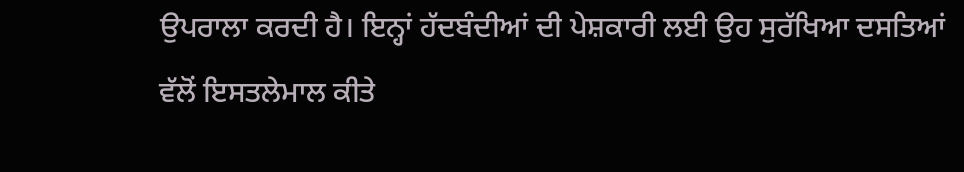ਉਪਰਾਲਾ ਕਰਦੀ ਹੈ। ਇਨ੍ਹਾਂ ਹੱਦਬੰਦੀਆਂ ਦੀ ਪੇਸ਼ਕਾਰੀ ਲਈ ਉਹ ਸੁਰੱਖਿਆ ਦਸਤਿਆਂ ਵੱਲੋਂ ਇਸਤਲੇਮਾਲ ਕੀਤੇ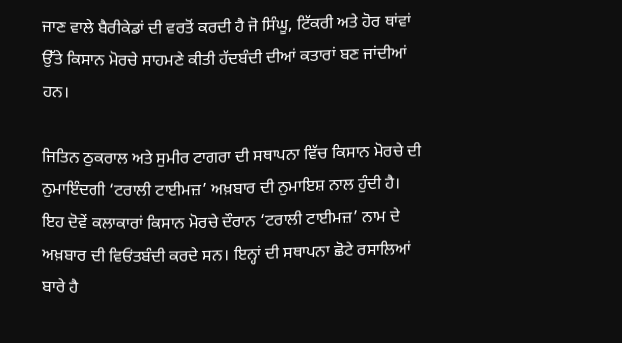ਜਾਣ ਵਾਲੇ ਬੈਰੀਕੇਡਾਂ ਦੀ ਵਰਤੋਂ ਕਰਦੀ ਹੈ ਜੋ ਸਿੰਘੂ, ਟਿੱਕਰੀ ਅਤੇ ਹੋਰ ਥਾਂਵਾਂ ਉੱਤੇ ਕਿਸਾਨ ਮੋਰਚੇ ਸਾਹਮਣੇ ਕੀਤੀ ਹੱਦਬੰਦੀ ਦੀਆਂ ਕਤਾਰਾਂ ਬਣ ਜਾਂਦੀਆਂ ਹਨ।

ਜਿਤਿਨ ਠੁਕਰਾਲ ਅਤੇ ਸੁਮੀਰ ਟਾਗਰਾ ਦੀ ਸਥਾਪਨਾ ਵਿੱਚ ਕਿਸਾਨ ਮੋਰਚੇ ਦੀ ਨੁਮਾਇੰਦਗੀ ‘ਟਰਾਲੀ ਟਾਈਮਜ਼’ ਅਖ਼ਬਾਰ ਦੀ ਨੁਮਾਇਸ਼ ਨਾਲ ਹੁੰਦੀ ਹੈ। ਇਹ ਦੋਵੇਂ ਕਲਾਕਾਰਾਂ ਕਿਸਾਨ ਮੋਰਚੇ ਦੌਰਾਨ ‘ਟਰਾਲੀ ਟਾਈਮਜ਼’ ਨਾਮ ਦੇ ਅਖ਼ਬਾਰ ਦੀ ਵਿਓਂਤਬੰਦੀ ਕਰਦੇ ਸਨ। ਇਨ੍ਹਾਂ ਦੀ ਸਥਾਪਨਾ ਛੋਟੇ ਰਸਾਲਿਆਂ ਬਾਰੇ ਹੈ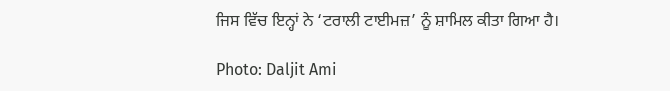ਜਿਸ ਵਿੱਚ ਇਨ੍ਹਾਂ ਨੇ ‘ਟਰਾਲੀ ਟਾਈਮਜ਼’ ਨੂੰ ਸ਼ਾਮਿਲ ਕੀਤਾ ਗਿਆ ਹੈ।

Photo: Daljit Ami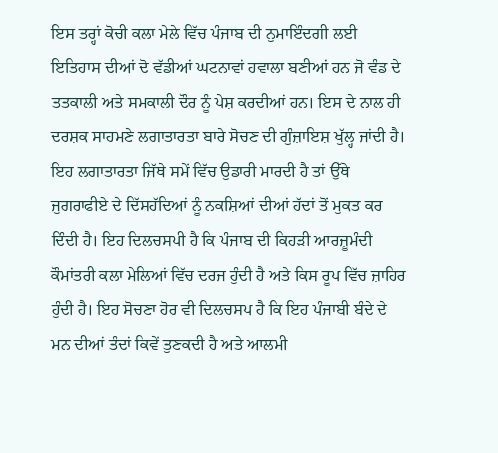ਇਸ ਤਰ੍ਹਾਂ ਕੋਚੀ ਕਲਾ ਮੇਲੇ ਵਿੱਚ ਪੰਜਾਬ ਦੀ ਨੁਮਾਇੰਦਗੀ ਲਈ ਇਤਿਹਾਸ ਦੀਆਂ ਦੋ ਵੱਡੀਆਂ ਘਟਨਾਵਾਂ ਹਵਾਲਾ ਬਣੀਆਂ ਹਨ ਜੋ ਵੰਡ ਦੇ ਤਤਕਾਲੀ ਅਤੇ ਸਮਕਾਲੀ ਦੌਰ ਨੂੰ ਪੇਸ਼ ਕਰਦੀਆਂ ਹਨ। ਇਸ ਦੇ ਨਾਲ ਹੀ ਦਰਸ਼ਕ ਸਾਹਮਣੇ ਲਗਾਤਾਰਤਾ ਬਾਰੇ ਸੋਚਣ ਦੀ ਗੁੰਜ਼ਾਇਸ਼ ਖੁੱਲ੍ਹ ਜਾਂਦੀ ਹੈ। ਇਹ ਲਗਾਤਾਰਤਾ ਜਿੱਥੇ ਸਮੇਂ ਵਿੱਚ ਉਡਾਰੀ ਮਾਰਦੀ ਹੈ ਤਾਂ ਉੱਥੇ ਜੁਗਰਾਫੀਏ ਦੇ ਦਿੱਸਹੱਦਿਆਂ ਨੂੰ ਨਕਸ਼ਿਆਂ ਦੀਆਂ ਹੱਦਾਂ ਤੋਂ ਮੁਕਤ ਕਰ ਦਿੰਦੀ ਹੈ। ਇਹ ਦਿਲਚਸਪੀ ਹੈ ਕਿ ਪੰਜਾਬ ਦੀ ਕਿਹੜੀ ਆਰਜ਼ੂਮੰਦੀ ਕੌਮਾਂਤਰੀ ਕਲਾ ਮੇਲਿਆਂ ਵਿੱਚ ਦਰਜ ਹੁੰਦੀ ਹੈ ਅਤੇ ਕਿਸ ਰੂਪ ਵਿੱਚ ਜ਼ਾਹਿਰ ਹੁੰਦੀ ਹੈ। ਇਹ ਸੋਚਣਾ ਹੋਰ ਵੀ ਦਿਲਚਸਪ ਹੈ ਕਿ ਇਹ ਪੰਜਾਬੀ ਬੰਦੇ ਦੇ ਮਨ ਦੀਆਂ ਤੰਦਾਂ ਕਿਵੇਂ ਤੁਣਕਦੀ ਹੈ ਅਤੇ ਆਲਮੀ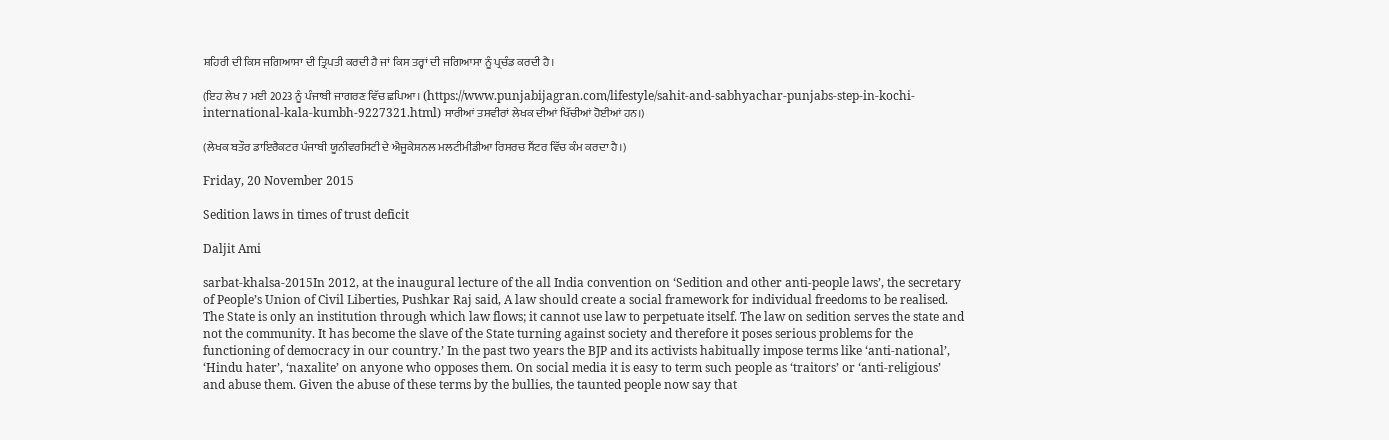ਸ਼ਹਿਰੀ ਦੀ ਕਿਸ ਜਗਿਆਸਾ ਦੀ ਤ੍ਰਿਪਤੀ ਕਰਦੀ ਹੈ ਜਾਂ ਕਿਸ ਤਰ੍ਹਾਂ ਦੀ ਜਗਿਆਸਾ ਨੂੰ ਪ੍ਰਚੰਡ ਕਰਦੀ ਹੈ।

(ਇਹ ਲੇਖ 7 ਮਈ 2023 ਨੂੰ ਪੰਜਾਬੀ ਜਾਗਰਣ ਵਿੱਚ ਛਪਿਆ। (https://www.punjabijagran.com/lifestyle/sahit-and-sabhyachar-punjabs-step-in-kochi-international-kala-kumbh-9227321.html) ਸਾਰੀਆਂ ਤਸਵੀਰਾਂ ਲੇਖਕ ਦੀਆਂ ਖਿੱਚੀਆਂ ਹੋਈਆਂ ਹਨ।)

(ਲੇਖਕ ਬਤੌਰ ਡਾਇਰੈਕਟਰ ਪੰਜਾਬੀ ਯੂਨੀਵਰਸਿਟੀ ਦੇ ਐਜੂਕੇਸ਼ਨਲ ਮਲਟੀਮੀਡੀਆ ਰਿਸਰਚ ਸੈਂਟਰ ਵਿੱਚ ਕੰਮ ਕਰਦਾ ਹੈ।)

Friday, 20 November 2015

Sedition laws in times of trust deficit

Daljit Ami

sarbat-khalsa-2015In 2012, at the inaugural lecture of the all India convention on ‘Sedition and other anti-people laws’, the secretary of People’s Union of Civil Liberties, Pushkar Raj said, A law should create a social framework for individual freedoms to be realised. The State is only an institution through which law flows; it cannot use law to perpetuate itself. The law on sedition serves the state and not the community. It has become the slave of the State turning against society and therefore it poses serious problems for the functioning of democracy in our country.’ In the past two years the BJP and its activists habitually impose terms like ‘anti-national’, ‘Hindu hater’, ‘naxalite’ on anyone who opposes them. On social media it is easy to term such people as ‘traitors’ or ‘anti-religious’ and abuse them. Given the abuse of these terms by the bullies, the taunted people now say that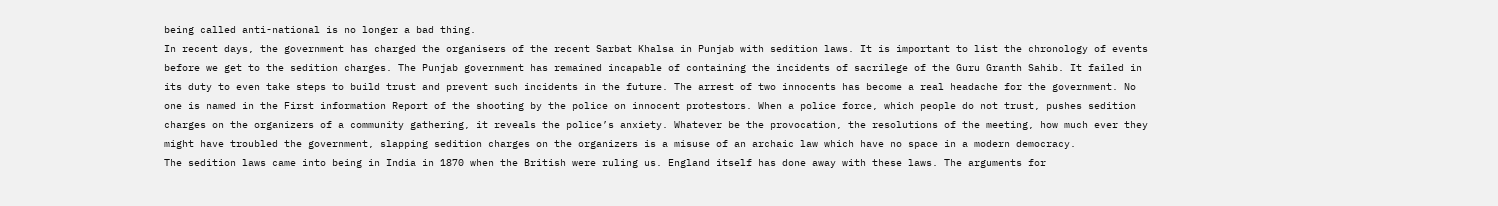being called anti-national is no longer a bad thing.
In recent days, the government has charged the organisers of the recent Sarbat Khalsa in Punjab with sedition laws. It is important to list the chronology of events before we get to the sedition charges. The Punjab government has remained incapable of containing the incidents of sacrilege of the Guru Granth Sahib. It failed in its duty to even take steps to build trust and prevent such incidents in the future. The arrest of two innocents has become a real headache for the government. No one is named in the First information Report of the shooting by the police on innocent protestors. When a police force, which people do not trust, pushes sedition charges on the organizers of a community gathering, it reveals the police’s anxiety. Whatever be the provocation, the resolutions of the meeting, how much ever they might have troubled the government, slapping sedition charges on the organizers is a misuse of an archaic law which have no space in a modern democracy.
The sedition laws came into being in India in 1870 when the British were ruling us. England itself has done away with these laws. The arguments for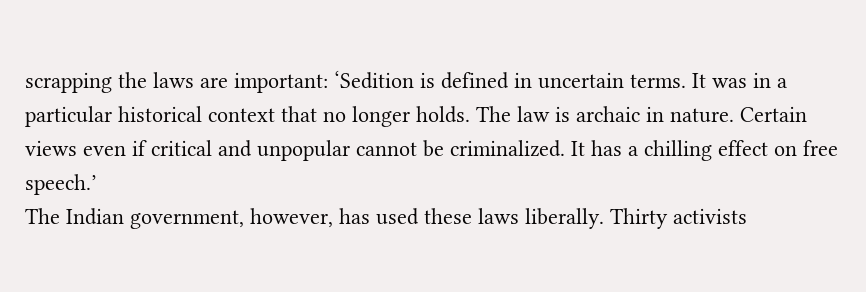scrapping the laws are important: ‘Sedition is defined in uncertain terms. It was in a particular historical context that no longer holds. The law is archaic in nature. Certain views even if critical and unpopular cannot be criminalized. It has a chilling effect on free speech.’
The Indian government, however, has used these laws liberally. Thirty activists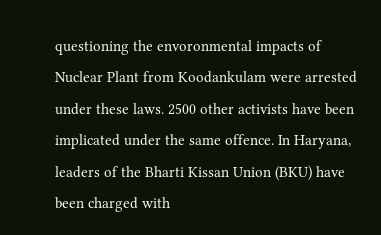questioning the envoronmental impacts of Nuclear Plant from Koodankulam were arrested under these laws. 2500 other activists have been implicated under the same offence. In Haryana, leaders of the Bharti Kissan Union (BKU) have been charged with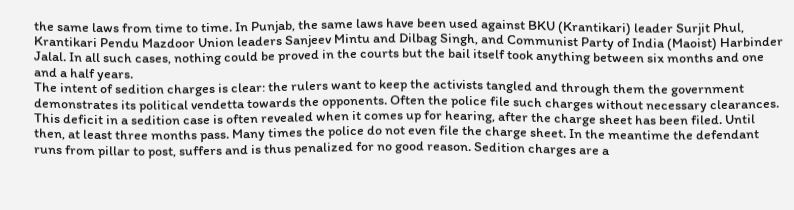the same laws from time to time. In Punjab, the same laws have been used against BKU (Krantikari) leader Surjit Phul, Krantikari Pendu Mazdoor Union leaders Sanjeev Mintu and Dilbag Singh, and Communist Party of India (Maoist) Harbinder Jalal. In all such cases, nothing could be proved in the courts but the bail itself took anything between six months and one and a half years.
The intent of sedition charges is clear: the rulers want to keep the activists tangled and through them the government demonstrates its political vendetta towards the opponents. Often the police file such charges without necessary clearances. This deficit in a sedition case is often revealed when it comes up for hearing, after the charge sheet has been filed. Until then, at least three months pass. Many times the police do not even file the charge sheet. In the meantime the defendant runs from pillar to post, suffers and is thus penalized for no good reason. Sedition charges are a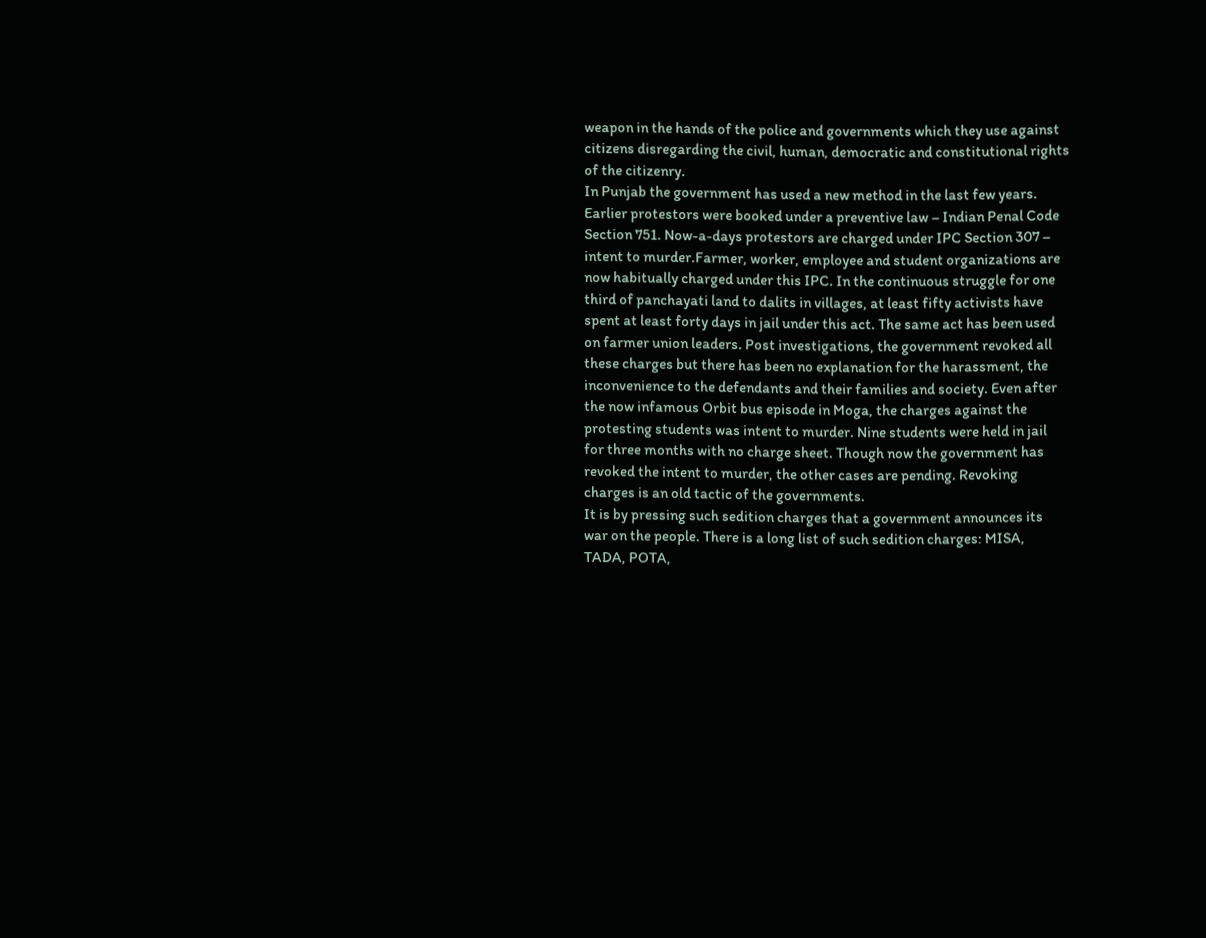weapon in the hands of the police and governments which they use against citizens disregarding the civil, human, democratic and constitutional rights of the citizenry.
In Punjab the government has used a new method in the last few years. Earlier protestors were booked under a preventive law – Indian Penal Code Section 751. Now-a-days protestors are charged under IPC Section 307 – intent to murder.Farmer, worker, employee and student organizations are now habitually charged under this IPC. In the continuous struggle for one third of panchayati land to dalits in villages, at least fifty activists have spent at least forty days in jail under this act. The same act has been used on farmer union leaders. Post investigations, the government revoked all these charges but there has been no explanation for the harassment, the inconvenience to the defendants and their families and society. Even after the now infamous Orbit bus episode in Moga, the charges against the protesting students was intent to murder. Nine students were held in jail for three months with no charge sheet. Though now the government has revoked the intent to murder, the other cases are pending. Revoking charges is an old tactic of the governments.
It is by pressing such sedition charges that a government announces its war on the people. There is a long list of such sedition charges: MISA, TADA, POTA,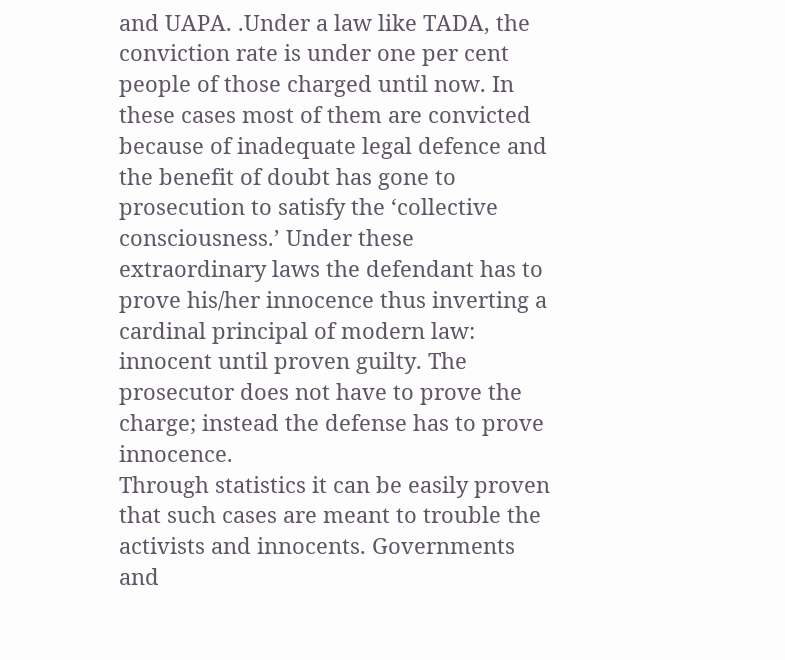and UAPA. .Under a law like TADA, the conviction rate is under one per cent people of those charged until now. In these cases most of them are convicted because of inadequate legal defence and the benefit of doubt has gone to prosecution to satisfy the ‘collective consciousness.’ Under these extraordinary laws the defendant has to prove his/her innocence thus inverting a cardinal principal of modern law: innocent until proven guilty. The prosecutor does not have to prove the charge; instead the defense has to prove innocence.
Through statistics it can be easily proven that such cases are meant to trouble the activists and innocents. Governments and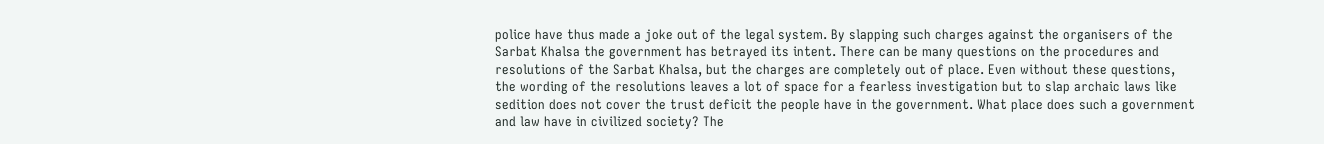police have thus made a joke out of the legal system. By slapping such charges against the organisers of the Sarbat Khalsa the government has betrayed its intent. There can be many questions on the procedures and resolutions of the Sarbat Khalsa, but the charges are completely out of place. Even without these questions, the wording of the resolutions leaves a lot of space for a fearless investigation but to slap archaic laws like sedition does not cover the trust deficit the people have in the government. What place does such a government and law have in civilized society? The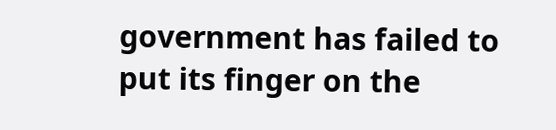government has failed to put its finger on the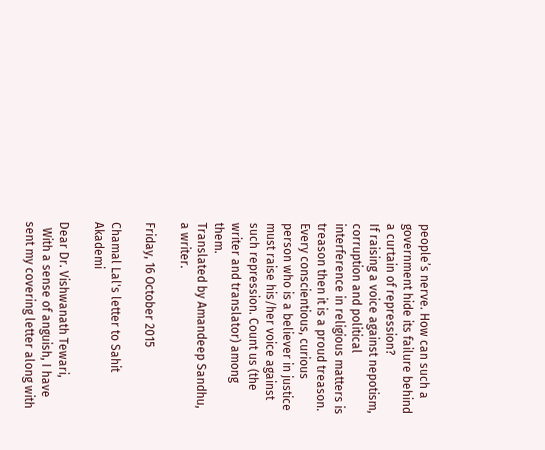people’s nerve. How can such a government hide its failure behind a curtain of repression?
If raising a voice against nepotism, corruption and political interference in religious matters is treason then it is a proud treason. Every conscientious, curious person who is a believer in justice must raise his/her voice against such repression. Count us (the writer and translator) among them.
Translated by Amandeep Sandhu, a writer.

Friday, 16 October 2015

Chamal Lal's letter to Sahit Akademi

Dear Dr. Vishwanath Tewari,
  With a sense of anguish, I have sent my covering letter along with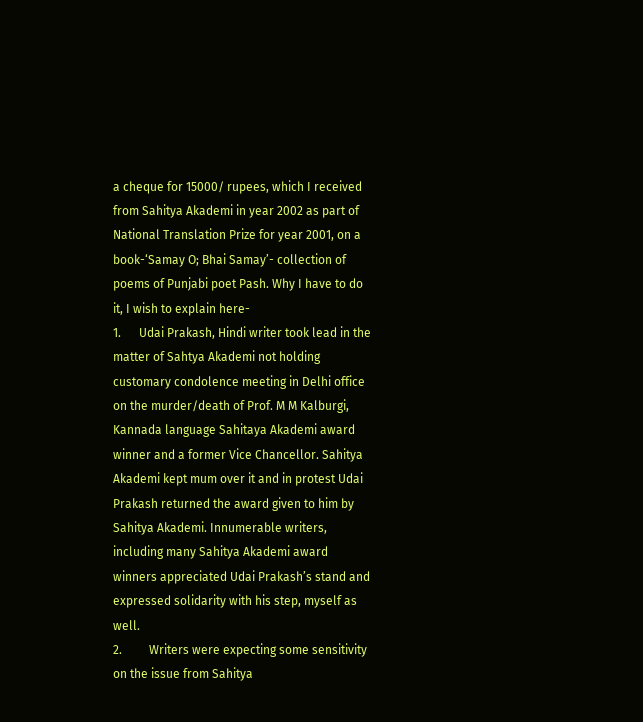a cheque for 15000/ rupees, which I received from Sahitya Akademi in year 2002 as part of National Translation Prize for year 2001, on a book-‘Samay O; Bhai Samay’- collection of poems of Punjabi poet Pash. Why I have to do it, I wish to explain here-
1.      Udai Prakash, Hindi writer took lead in the matter of Sahtya Akademi not holding customary condolence meeting in Delhi office on the murder/death of Prof. M M Kalburgi, Kannada language Sahitaya Akademi award winner and a former Vice Chancellor. Sahitya Akademi kept mum over it and in protest Udai Prakash returned the award given to him by Sahitya Akademi. Innumerable writers, including many Sahitya Akademi award winners appreciated Udai Prakash’s stand and expressed solidarity with his step, myself as well.
2.         Writers were expecting some sensitivity on the issue from Sahitya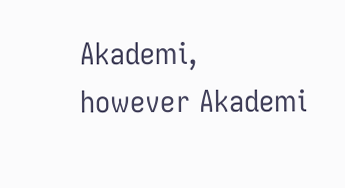Akademi, however Akademi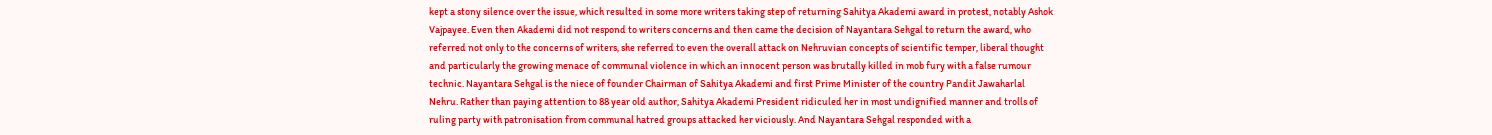kept a stony silence over the issue, which resulted in some more writers taking step of returning Sahitya Akademi award in protest, notably Ashok Vajpayee. Even then Akademi did not respond to writers concerns and then came the decision of Nayantara Sehgal to return the award, who referred not only to the concerns of writers, she referred to even the overall attack on Nehruvian concepts of scientific temper, liberal thought and particularly the growing menace of communal violence in which an innocent person was brutally killed in mob fury with a false rumour technic. Nayantara Sehgal is the niece of founder Chairman of Sahitya Akademi and first Prime Minister of the country Pandit Jawaharlal Nehru. Rather than paying attention to 88 year old author, Sahitya Akademi President ridiculed her in most undignified manner and trolls of ruling party with patronisation from communal hatred groups attacked her viciously. And Nayantara Sehgal responded with a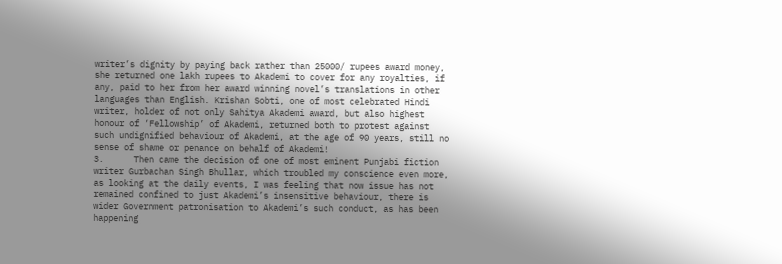writer’s dignity by paying back rather than 25000/ rupees award money, she returned one lakh rupees to Akademi to cover for any royalties, if any, paid to her from her award winning novel’s translations in other languages than English. Krishan Sobti, one of most celebrated Hindi writer, holder of not only Sahitya Akademi award, but also highest honour of ‘Fellowship’ of Akademi, returned both to protest against such undignified behaviour of Akademi, at the age of 90 years, still no sense of shame or penance on behalf of Akademi!
3.      Then came the decision of one of most eminent Punjabi fiction writer Gurbachan Singh Bhullar, which troubled my conscience even more, as looking at the daily events, I was feeling that now issue has not remained confined to just Akademi’s insensitive behaviour, there is wider Government patronisation to Akademi’s such conduct, as has been happening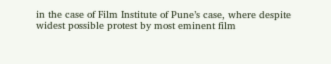in the case of Film Institute of Pune’s case, where despite widest possible protest by most eminent film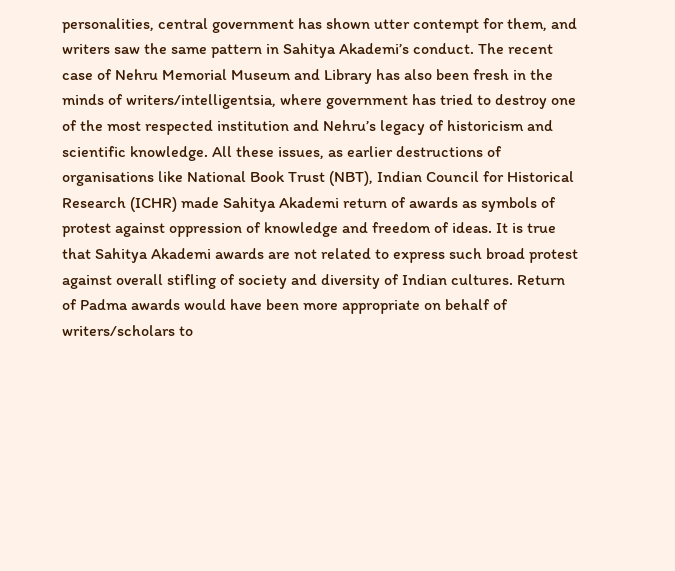personalities, central government has shown utter contempt for them, and writers saw the same pattern in Sahitya Akademi’s conduct. The recent case of Nehru Memorial Museum and Library has also been fresh in the minds of writers/intelligentsia, where government has tried to destroy one of the most respected institution and Nehru’s legacy of historicism and scientific knowledge. All these issues, as earlier destructions of organisations like National Book Trust (NBT), Indian Council for Historical Research (ICHR) made Sahitya Akademi return of awards as symbols of protest against oppression of knowledge and freedom of ideas. It is true that Sahitya Akademi awards are not related to express such broad protest against overall stifling of society and diversity of Indian cultures. Return of Padma awards would have been more appropriate on behalf of writers/scholars to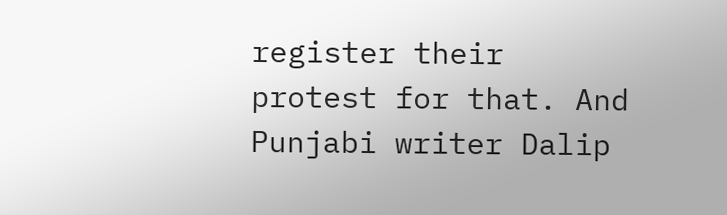register their protest for that. And Punjabi writer Dalip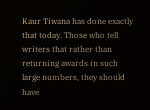Kaur Tiwana has done exactly that today. Those who tell writers that rather than returning awards in such large numbers, they should have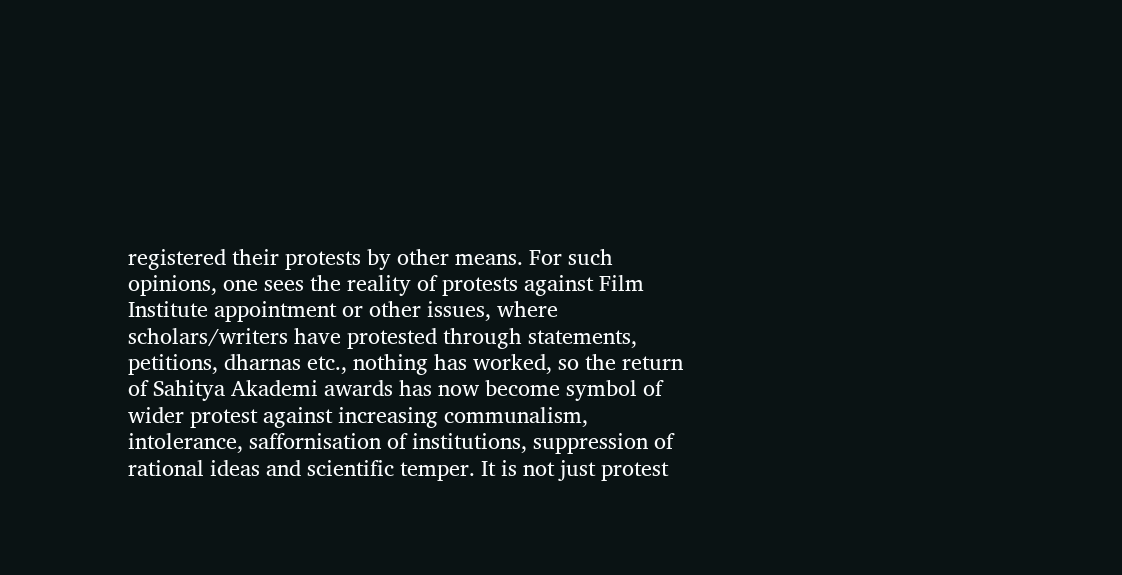registered their protests by other means. For such opinions, one sees the reality of protests against Film Institute appointment or other issues, where scholars/writers have protested through statements, petitions, dharnas etc., nothing has worked, so the return of Sahitya Akademi awards has now become symbol of wider protest against increasing communalism, intolerance, saffornisation of institutions, suppression of rational ideas and scientific temper. It is not just protest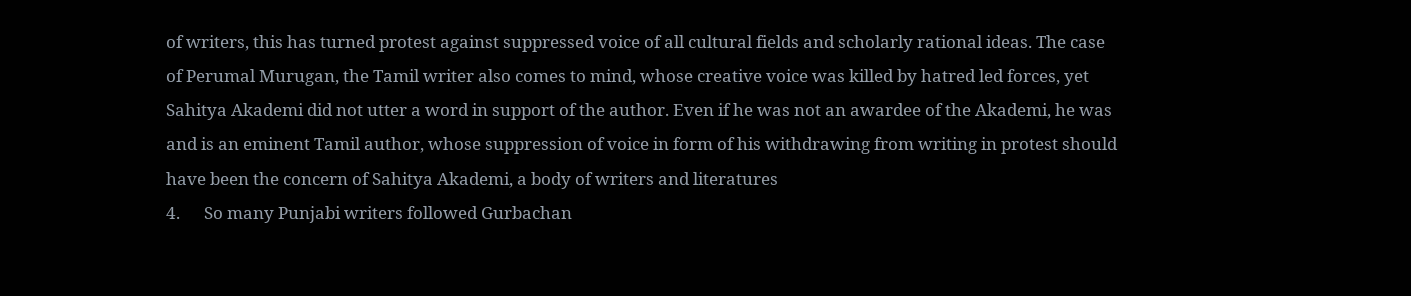of writers, this has turned protest against suppressed voice of all cultural fields and scholarly rational ideas. The case of Perumal Murugan, the Tamil writer also comes to mind, whose creative voice was killed by hatred led forces, yet Sahitya Akademi did not utter a word in support of the author. Even if he was not an awardee of the Akademi, he was and is an eminent Tamil author, whose suppression of voice in form of his withdrawing from writing in protest should have been the concern of Sahitya Akademi, a body of writers and literatures
4.      So many Punjabi writers followed Gurbachan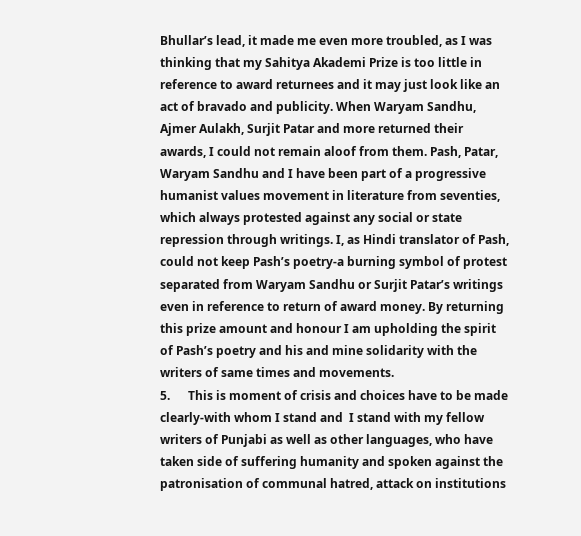Bhullar’s lead, it made me even more troubled, as I was thinking that my Sahitya Akademi Prize is too little in reference to award returnees and it may just look like an act of bravado and publicity. When Waryam Sandhu, Ajmer Aulakh, Surjit Patar and more returned their awards, I could not remain aloof from them. Pash, Patar, Waryam Sandhu and I have been part of a progressive humanist values movement in literature from seventies, which always protested against any social or state repression through writings. I, as Hindi translator of Pash, could not keep Pash’s poetry-a burning symbol of protest separated from Waryam Sandhu or Surjit Patar’s writings even in reference to return of award money. By returning this prize amount and honour I am upholding the spirit of Pash’s poetry and his and mine solidarity with the writers of same times and movements.
5.      This is moment of crisis and choices have to be made clearly-with whom I stand and  I stand with my fellow writers of Punjabi as well as other languages, who have taken side of suffering humanity and spoken against the patronisation of communal hatred, attack on institutions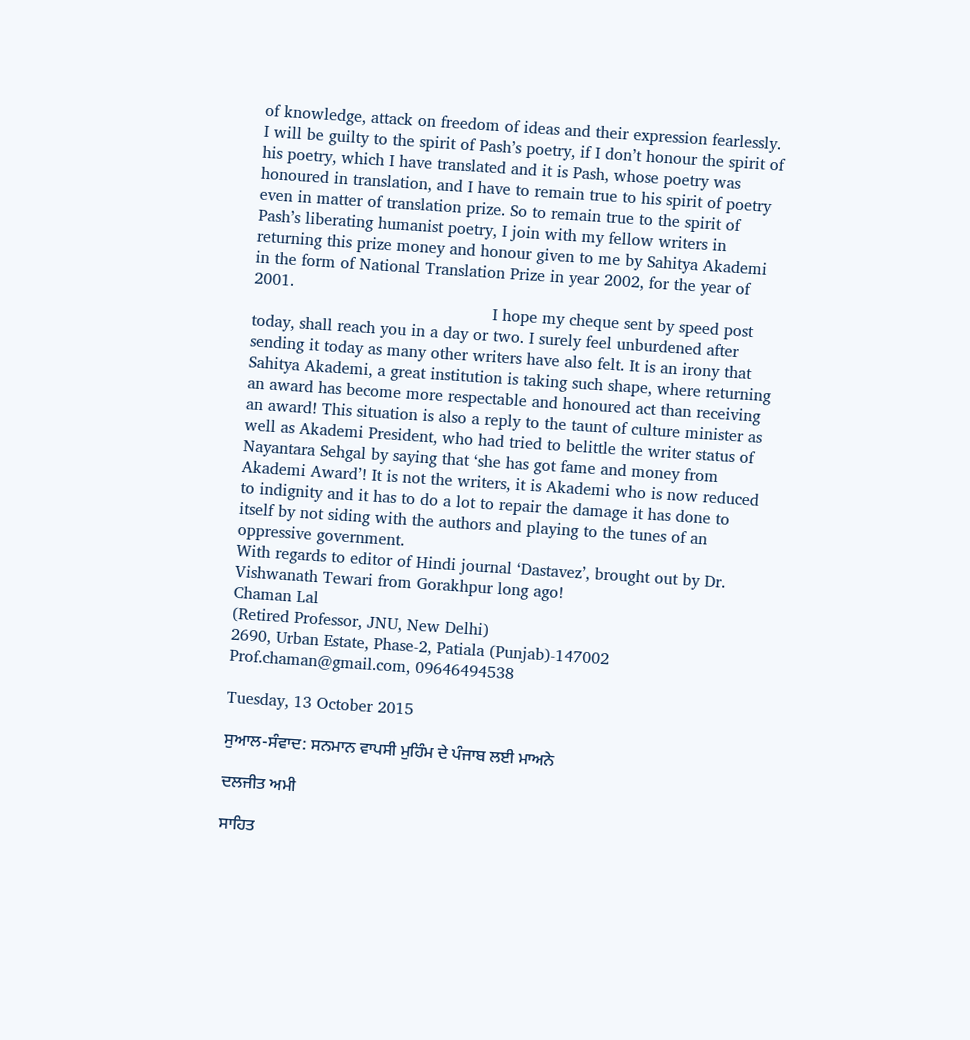of knowledge, attack on freedom of ideas and their expression fearlessly. I will be guilty to the spirit of Pash’s poetry, if I don’t honour the spirit of his poetry, which I have translated and it is Pash, whose poetry was honoured in translation, and I have to remain true to his spirit of poetry even in matter of translation prize. So to remain true to the spirit of Pash’s liberating humanist poetry, I join with my fellow writers in returning this prize money and honour given to me by Sahitya Akademi in the form of National Translation Prize in year 2002, for the year of 2001.
                                                I hope my cheque sent by speed post today, shall reach you in a day or two. I surely feel unburdened after sending it today as many other writers have also felt. It is an irony that Sahitya Akademi, a great institution is taking such shape, where returning an award has become more respectable and honoured act than receiving an award! This situation is also a reply to the taunt of culture minister as well as Akademi President, who had tried to belittle the writer status of Nayantara Sehgal by saying that ‘she has got fame and money from Akademi Award’! It is not the writers, it is Akademi who is now reduced to indignity and it has to do a lot to repair the damage it has done to itself by not siding with the authors and playing to the tunes of an oppressive government.
With regards to editor of Hindi journal ‘Dastavez’, brought out by Dr. Vishwanath Tewari from Gorakhpur long ago!
Chaman Lal
(Retired Professor, JNU, New Delhi)
2690, Urban Estate, Phase-2, Patiala (Punjab)-147002
Prof.chaman@gmail.com, 09646494538

Tuesday, 13 October 2015

ਸੁਆਲ-ਸੰਵਾਦ: ਸਨਮਾਨ ਵਾਪਸੀ ਮੁਹਿੰਮ ਦੇ ਪੰਜਾਬ ਲਈ ਮਾਅਨੇ

ਦਲਜੀਤ ਅਮੀ

ਸਾਹਿਤ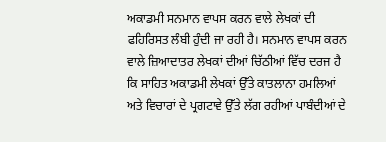ਅਕਾਡਮੀ ਸਨਮਾਨ ਵਾਪਸ ਕਰਨ ਵਾਲੇ ਲੇਖਕਾਂ ਦੀ ਫਹਿਰਿਸਤ ਲੰਬੀ ਹੁੰਦੀ ਜਾ ਰਹੀ ਹੈ। ਸਨਮਾਨ ਵਾਪਸ ਕਰਨ ਵਾਲੇ ਜ਼ਿਆਦਾਤਰ ਲੇਖਕਾਂ ਦੀਆਂ ਚਿੱਠੀਆਂ ਵਿੱਚ ਦਰਜ ਹੈ ਕਿ ਸਾਹਿਤ ਅਕਾਡਮੀ ਲੇਖਕਾਂ ਉੱਤੇ ਕਾਤਲਾਨਾ ਹਮਲਿਆਂ ਅਤੇ ਵਿਚਾਰਾਂ ਦੇ ਪ੍ਰਗਟਾਵੇ ਉੱਤੇ ਲੱਗ ਰਹੀਆਂ ਪਾਬੰਦੀਆਂ ਦੇ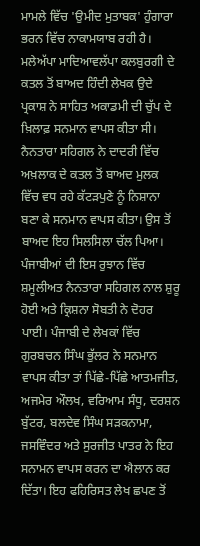ਮਾਮਲੇ ਵਿੱਚ 'ਉਮੀਦ ਮੁਤਾਬਕ' ਹੁੰਗਾਰਾ ਭਰਨ ਵਿੱਚ ਨਾਕਾਮਯਾਬ ਰਹੀ ਹੈ। ਮਲੇਅੱਪਾ ਮਾਦਿਆਵਲੱਪਾ ਕਲਬੁਰਗੀ ਦੇ ਕਤਲ ਤੋਂ ਬਾਅਦ ਹਿੰਦੀ ਲੇਖਕ ਉਦੇ ਪ੍ਰਕਾਸ਼ ਨੇ ਸਾਹਿਤ ਅਕਾਡਮੀ ਦੀ ਚੁੱਪ ਦੇ ਖ਼ਿਲਾਫ਼ ਸਨਮਾਨ ਵਾਪਸ ਕੀਤਾ ਸੀ। ਨੈਨਤਾਰਾ ਸਹਿਗਲ ਨੇ ਦਾਦਰੀ ਵਿੱਚ ਅਖ਼ਲਾਕ ਦੇ ਕਤਲ ਤੋਂ ਬਾਅਦ ਮੁਲਕ ਵਿੱਚ ਵਧ ਰਹੇ ਕੱਟੜਪੁਣੇ ਨੂੰ ਨਿਸ਼ਾਨਾ ਬਣਾ ਕੇ ਸਨਮਾਨ ਵਾਪਸ ਕੀਤਾ। ਉਸ ਤੋਂ ਬਾਅਦ ਇਹ ਸਿਲਸਿਲਾ ਚੱਲ ਪਿਆ। ਪੰਜਾਬੀਆਂ ਦੀ ਇਸ ਰੁਝਾਨ ਵਿੱਚ ਸ਼ਮੂਲੀਅਤ ਨੈਨਤਾਰਾ ਸਹਿਗਲ ਨਾਲ ਸ਼ੁਰੂ ਹੋਈ ਅਤੇ ਕ੍ਰਿਸ਼ਨਾ ਸੋਬਤੀ ਨੇ ਦੋਹਰ ਪਾਈ। ਪੰਜਾਬੀ ਦੇ ਲੇਖਕਾਂ ਵਿੱਚ ਗੁਰਬਚਨ ਸਿੰਘ ਭੁੱਲਰ ਨੇ ਸਨਮਾਨ ਵਾਪਸ ਕੀਤਾ ਤਾਂ ਪਿੱਛੇ-ਪਿੱਛੇ ਆਤਮਜੀਤ, ਅਜਮੇਰ ਔਲਖ, ਵਰਿਆਮ ਸੰਧੂ, ਦਰਸ਼ਨ ਬੁੱਟਰ, ਬਲਦੇਵ ਸਿੰਘ ਸੜਕਨਾਮਾ, ਜਸਵਿੰਦਰ ਅਤੇ ਸੁਰਜੀਤ ਪਾਤਰ ਨੇ ਇਹ ਸਨਾਮਨ ਵਾਪਸ ਕਰਨ ਦਾ ਐਲਾਨ ਕਰ ਦਿੱਤਾ। ਇਹ ਫਹਿਰਿਸਤ ਲੇਖ ਛਪਣ ਤੋਂ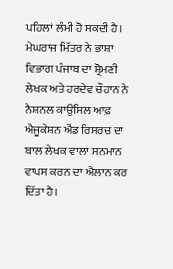ਪਹਿਲਾਂ ਲੰਮੀ ਹੋ ਸਕਦੀ ਹੈ। ਮੇਘਰਾਜ ਮਿੱਤਰ ਨੇ ਭਾਸ਼ਾ ਵਿਭਾਗ ਪੰਜਾਬ ਦਾ ਸ਼੍ਰੋਮਣੀ ਲੇਖਕ ਅਤੇ ਹਰਦੇਵ ਚੌਹਾਨ ਨੇ ਨੈਸ਼ਨਲ ਕਾਉਂਸਿਲ ਆਫ਼ ਐਜੂਕੇਸ਼ਨ ਐਂਡ ਰਿਸਰਚ ਦਾ ਬਾਲ ਲੇਖਕ ਵਾਲਾ ਸਨਮਾਨ ਵਾਪਸ ਕਰਨ ਦਾ ਐਲਾਨ ਕਰ ਦਿੱਤਾ ਹੈ।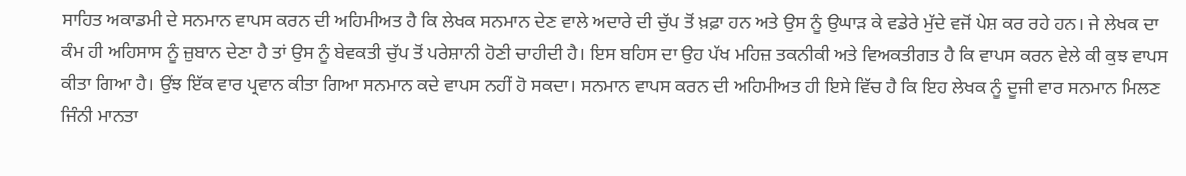ਸਾਹਿਤ ਅਕਾਡਮੀ ਦੇ ਸਨਮਾਨ ਵਾਪਸ ਕਰਨ ਦੀ ਅਹਿਮੀਅਤ ਹੈ ਕਿ ਲੇਖਕ ਸਨਮਾਨ ਦੇਣ ਵਾਲੇ ਅਦਾਰੇ ਦੀ ਚੁੱਪ ਤੋਂ ਖ਼ਫ਼ਾ ਹਨ ਅਤੇ ਉਸ ਨੂੰ ਉਘਾੜ ਕੇ ਵਡੇਰੇ ਮੁੱਦੇ ਵਜੋਂ ਪੇਸ਼ ਕਰ ਰਹੇ ਹਨ। ਜੇ ਲੇਖਕ ਦਾ ਕੰਮ ਹੀ ਅਹਿਸਾਸ ਨੂੰ ਜ਼ੁਬਾਨ ਦੇਣਾ ਹੈ ਤਾਂ ਉਸ ਨੂੰ ਬੇਵਕਤੀ ਚੁੱਪ ਤੋਂ ਪਰੇਸ਼ਾਨੀ ਹੋਣੀ ਚਾਹੀਦੀ ਹੈ। ਇਸ ਬਹਿਸ ਦਾ ਉਹ ਪੱਖ ਮਹਿਜ਼ ਤਕਨੀਕੀ ਅਤੇ ਵਿਅਕਤੀਗਤ ਹੈ ਕਿ ਵਾਪਸ ਕਰਨ ਵੇਲੇ ਕੀ ਕੁਝ ਵਾਪਸ ਕੀਤਾ ਗਿਆ ਹੈ। ਉਂਝ ਇੱਕ ਵਾਰ ਪ੍ਰਵਾਨ ਕੀਤਾ ਗਿਆ ਸਨਮਾਨ ਕਦੇ ਵਾਪਸ ਨਹੀਂ ਹੋ ਸਕਦਾ। ਸਨਮਾਨ ਵਾਪਸ ਕਰਨ ਦੀ ਅਹਿਮੀਅਤ ਹੀ ਇਸੇ ਵਿੱਚ ਹੈ ਕਿ ਇਹ ਲੇਖਕ ਨੂੰ ਦੂਜੀ ਵਾਰ ਸਨਮਾਨ ਮਿਲਣ ਜਿੰਨੀ ਮਾਨਤਾ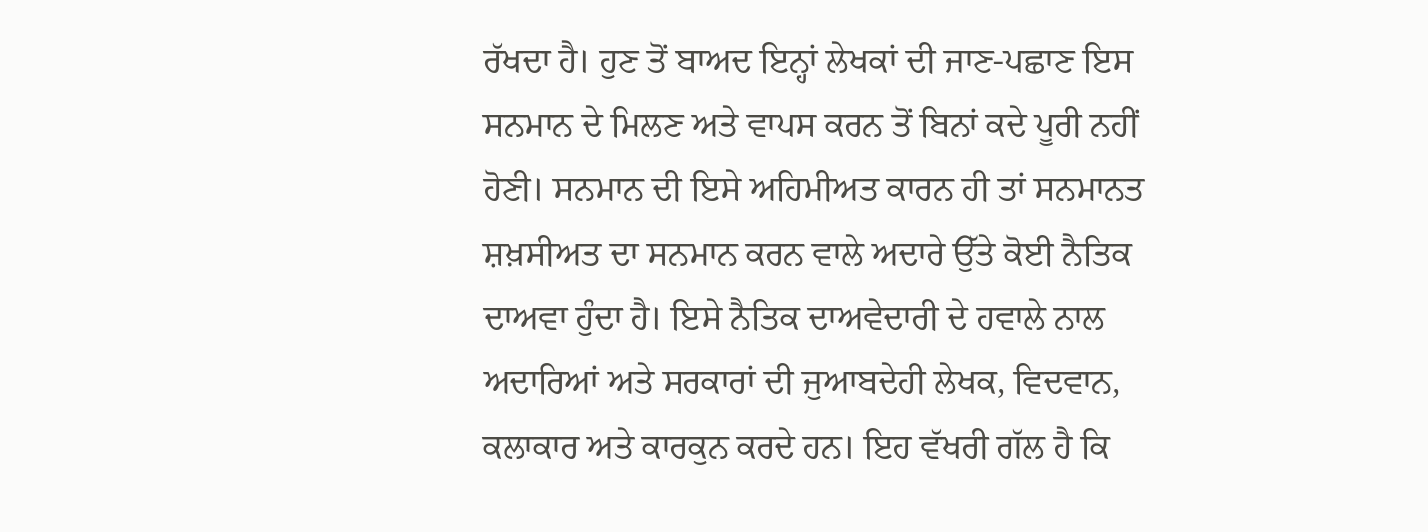ਰੱਖਦਾ ਹੈ। ਹੁਣ ਤੋਂ ਬਾਅਦ ਇਨ੍ਹਾਂ ਲੇਖਕਾਂ ਦੀ ਜਾਣ-ਪਛਾਣ ਇਸ ਸਨਮਾਨ ਦੇ ਮਿਲਣ ਅਤੇ ਵਾਪਸ ਕਰਨ ਤੋਂ ਬਿਨਾਂ ਕਦੇ ਪੂਰੀ ਨਹੀਂ ਹੋਣੀ। ਸਨਮਾਨ ਦੀ ਇਸੇ ਅਹਿਮੀਅਤ ਕਾਰਨ ਹੀ ਤਾਂ ਸਨਮਾਨਤ ਸ਼ਖ਼ਸੀਅਤ ਦਾ ਸਨਮਾਨ ਕਰਨ ਵਾਲੇ ਅਦਾਰੇ ਉੱਤੇ ਕੋਈ ਨੈਤਿਕ ਦਾਅਵਾ ਹੁੰਦਾ ਹੈ। ਇਸੇ ਨੈਤਿਕ ਦਾਅਵੇਦਾਰੀ ਦੇ ਹਵਾਲੇ ਨਾਲ ਅਦਾਰਿਆਂ ਅਤੇ ਸਰਕਾਰਾਂ ਦੀ ਜੁਆਬਦੇਹੀ ਲੇਖਕ, ਵਿਦਵਾਨ, ਕਲਾਕਾਰ ਅਤੇ ਕਾਰਕੁਨ ਕਰਦੇ ਹਨ। ਇਹ ਵੱਖਰੀ ਗੱਲ ਹੈ ਕਿ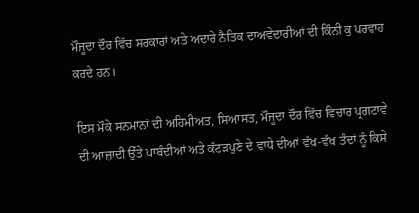ਮੌਜੂਦਾ ਦੌਰ ਵਿੱਚ ਸਰਕਾਰਾਂ ਅਤੇ ਅਦਾਰੇ ਨੈਤਿਕ ਦਾਅਵੇਦਾਰੀਆਂ ਦੀ ਕਿੰਨੀ ਕੁ ਪਰਵਾਹ ਕਰਦੇ ਹਨ।

ਇਸ ਮੌਕੇ ਸਨਮਾਨਾਂ ਦੀ ਅਹਿਮੀਅਤ, ਸਿਆਸਤ, ਮੌਜੂਦਾ ਦੌਰ ਵਿੱਚ ਵਿਚਾਰ ਪ੍ਰਗਟਾਵੇ ਦੀ ਆਜ਼ਾਦੀ ਉੱਤੇ ਪਾਬੰਦੀਆਂ ਅਤੇ ਕੱਟੜਪੁਣੇ ਦੇ ਵਾਧੇ ਦੀਆਂ ਵੱਖ-ਵੱਖ ਤੰਦਾਂ ਨੂੰ ਕਿਸੇ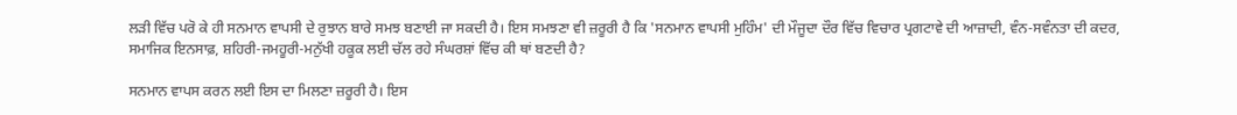ਲੜੀ ਵਿੱਚ ਪਰੋ ਕੇ ਹੀ ਸਨਮਾਨ ਵਾਪਸੀ ਦੇ ਰੁਝਾਨ ਬਾਰੇ ਸਮਝ ਬਣਾਈ ਜਾ ਸਕਦੀ ਹੈ। ਇਸ ਸਮਝਣਾ ਵੀ ਜ਼ਰੂਰੀ ਹੈ ਕਿ 'ਸਨਮਾਨ ਵਾਪਸੀ ਮੁਹਿੰਮ' ਦੀ ਮੌਜੂਦਾ ਦੌਰ ਵਿੱਚ ਵਿਚਾਰ ਪ੍ਰਗਟਾਵੇ ਦੀ ਆਜ਼ਾਦੀ, ਵੰਨ-ਸਵੰਨਤਾ ਦੀ ਕਦਰ, ਸਮਾਜਿਕ ਇਨਸਾਫ਼, ਸ਼ਹਿਰੀ-ਜਮਹੂਰੀ-ਮਨੁੱਖੀ ਹਕੂਕ ਲਈ ਚੱਲ ਰਹੇ ਸੰਘਰਸ਼ਾਂ ਵਿੱਚ ਕੀ ਥਾਂ ਬਣਦੀ ਹੈ?

ਸਨਮਾਨ ਵਾਪਸ ਕਰਨ ਲਈ ਇਸ ਦਾ ਮਿਲਣਾ ਜ਼ਰੂਰੀ ਹੈ। ਇਸ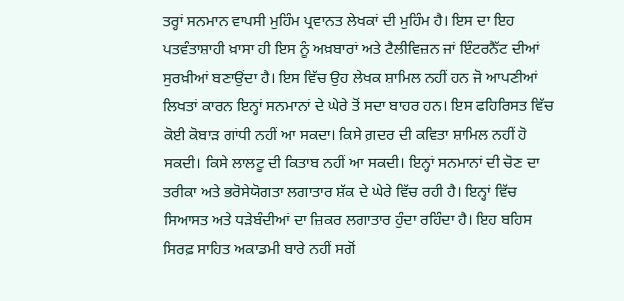ਤਰ੍ਹਾਂ ਸਨਮਾਨ ਵਾਪਸੀ ਮੁਹਿੰਮ ਪ੍ਰਵਾਨਤ ਲੇਖਕਾਂ ਦੀ ਮੁਹਿੰਮ ਹੈ। ਇਸ ਦਾ ਇਹ ਪਤਵੰਤਾਸ਼ਾਹੀ ਖ਼ਾਸਾ ਹੀ ਇਸ ਨੂੰ ਅਖ਼ਬਾਰਾਂ ਅਤੇ ਟੈਲੀਵਿਜ਼ਨ ਜਾਂ ਇੰਟਰਨੈੱਟ ਦੀਆਂ ਸੁਰਖ਼ੀਆਂ ਬਣਾਉਂਦਾ ਹੈ। ਇਸ ਵਿੱਚ ਉਹ ਲੇਖਕ ਸ਼ਾਮਿਲ ਨਹੀਂ ਹਨ ਜੋ ਆਪਣੀਆਂ ਲਿਖਤਾਂ ਕਾਰਨ ਇਨ੍ਹਾਂ ਸਨਮਾਨਾਂ ਦੇ ਘੇਰੇ ਤੋਂ ਸਦਾ ਬਾਹਰ ਹਨ। ਇਸ ਫਹਿਰਿਸਤ ਵਿੱਚ ਕੋਈ ਕੋਬਾੜ ਗਾਂਧੀ ਨਹੀਂ ਆ ਸਕਦਾ। ਕਿਸੇ ਗ਼ਦਰ ਦੀ ਕਵਿਤਾ ਸ਼ਾਮਿਲ ਨਹੀਂ ਹੋ ਸਕਦੀ। ਕਿਸੇ ਲਾਲਟੂ ਦੀ ਕਿਤਾਬ ਨਹੀਂ ਆ ਸਕਦੀ। ਇਨ੍ਹਾਂ ਸਨਮਾਨਾਂ ਦੀ ਚੋਣ ਦਾ ਤਰੀਕਾ ਅਤੇ ਭਰੋਸੇਯੋਗਤਾ ਲਗਾਤਾਰ ਸ਼ੱਕ ਦੇ ਘੇਰੇ ਵਿੱਚ ਰਹੀ ਹੈ। ਇਨ੍ਹਾਂ ਵਿੱਚ ਸਿਆਸਤ ਅਤੇ ਧੜੇਬੰਦੀਆਂ ਦਾ ਜ਼ਿਕਰ ਲਗਾਤਾਰ ਹੁੰਦਾ ਰਹਿੰਦਾ ਹੈ। ਇਹ ਬਹਿਸ ਸਿਰਫ਼ ਸਾਹਿਤ ਅਕਾਡਮੀ ਬਾਰੇ ਨਹੀਂ ਸਗੋਂ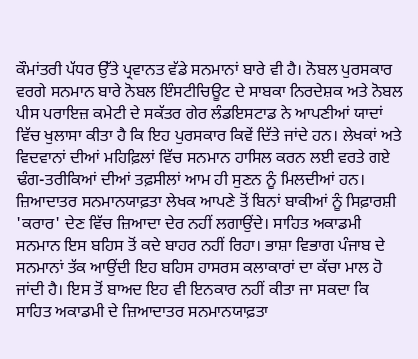ਕੌਮਾਂਤਰੀ ਪੱਧਰ ਉੱਤੇ ਪ੍ਰਵਾਨਤ ਵੱਡੇ ਸਨਮਾਨਾਂ ਬਾਰੇ ਵੀ ਹੈ। ਨੋਬਲ ਪੁਰਸਕਾਰ ਵਰਗੇ ਸਨਮਾਨ ਬਾਰੇ ਨੋਬਲ ਇੰਸਟੀਚਿਊਟ ਦੇ ਸਾਬਕਾ ਨਿਰਦੇਸ਼ਕ ਅਤੇ ਨੋਬਲ ਪੀਸ ਪਰਾਇਜ਼ ਕਮੇਟੀ ਦੇ ਸਕੱਤਰ ਗੇਰ ਲੰਡਇਸਟਾਡ ਨੇ ਆਪਣੀਆਂ ਯਾਦਾਂ ਵਿੱਚ ਖੁਲਾਸਾ ਕੀਤਾ ਹੈ ਕਿ ਇਹ ਪੁਰਸਕਾਰ ਕਿਵੇਂ ਦਿੱਤੇ ਜਾਂਦੇ ਹਨ। ਲੇਖਕਾਂ ਅਤੇ ਵਿਦਵਾਨਾਂ ਦੀਆਂ ਮਹਿਫ਼ਿਲਾਂ ਵਿੱਚ ਸਨਮਾਨ ਹਾਸਿਲ ਕਰਨ ਲਈ ਵਰਤੇ ਗਏ ਢੰਗ-ਤਰੀਕਿਆਂ ਦੀਆਂ ਤਫ਼ਸੀਲਾਂ ਆਮ ਹੀ ਸੁਣਨ ਨੂੰ ਮਿਲਦੀਆਂ ਹਨ। ਜ਼ਿਆਦਾਤਰ ਸਨਮਾਨਯਾਫ਼ਤਾ ਲੇਖਕ ਆਪਣੇ ਤੋਂ ਬਿਨਾਂ ਬਾਕੀਆਂ ਨੂੰ ਸਿਫ਼ਾਰਸ਼ੀ 'ਕਰਾਰ' ਦੇਣ ਵਿੱਚ ਜ਼ਿਆਦਾ ਦੇਰ ਨਹੀਂ ਲਗਾਉਂਦੇ। ਸਾਹਿਤ ਅਕਾਡਮੀ ਸਨਮਾਨ ਇਸ ਬਹਿਸ ਤੋਂ ਕਦੇ ਬਾਹਰ ਨਹੀਂ ਰਿਹਾ। ਭਾਸ਼ਾ ਵਿਭਾਗ ਪੰਜਾਬ ਦੇ ਸਨਮਾਨਾਂ ਤੱਕ ਆਉਂਦੀ ਇਹ ਬਹਿਸ ਹਾਸਰਸ ਕਲਾਕਾਰਾਂ ਦਾ ਕੱਚਾ ਮਾਲ ਹੋ ਜਾਂਦੀ ਹੈ। ਇਸ ਤੋਂ ਬਾਅਦ ਇਹ ਵੀ ਇਨਕਾਰ ਨਹੀਂ ਕੀਤਾ ਜਾ ਸਕਦਾ ਕਿ ਸਾਹਿਤ ਅਕਾਡਮੀ ਦੇ ਜ਼ਿਆਦਾਤਰ ਸਨਮਾਨਯਾਫ਼ਤਾ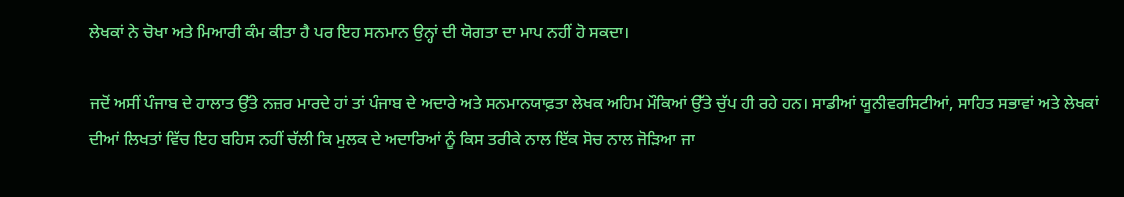ਲੇਖਕਾਂ ਨੇ ਚੋਖਾ ਅਤੇ ਮਿਆਰੀ ਕੰਮ ਕੀਤਾ ਹੈ ਪਰ ਇਹ ਸਨਮਾਨ ਉਨ੍ਹਾਂ ਦੀ ਯੋਗਤਾ ਦਾ ਮਾਪ ਨਹੀਂ ਹੋ ਸਕਦਾ।

ਜਦੋਂ ਅਸੀਂ ਪੰਜਾਬ ਦੇ ਹਾਲਾਤ ਉੱਤੇ ਨਜ਼ਰ ਮਾਰਦੇ ਹਾਂ ਤਾਂ ਪੰਜਾਬ ਦੇ ਅਦਾਰੇ ਅਤੇ ਸਨਮਾਨਯਾਫ਼ਤਾ ਲੇਖਕ ਅਹਿਮ ਮੌਕਿਆਂ ਉੱਤੇ ਚੁੱਪ ਹੀ ਰਹੇ ਹਨ। ਸਾਡੀਆਂ ਯੂਨੀਵਰਸਿਟੀਆਂ, ਸਾਹਿਤ ਸਭਾਵਾਂ ਅਤੇ ਲੇਖਕਾਂ ਦੀਆਂ ਲਿਖਤਾਂ ਵਿੱਚ ਇਹ ਬਹਿਸ ਨਹੀਂ ਚੱਲੀ ਕਿ ਮੁਲਕ ਦੇ ਅਦਾਰਿਆਂ ਨੂੰ ਕਿਸ ਤਰੀਕੇ ਨਾਲ ਇੱਕ ਸੋਚ ਨਾਲ ਜੋੜਿਆ ਜਾ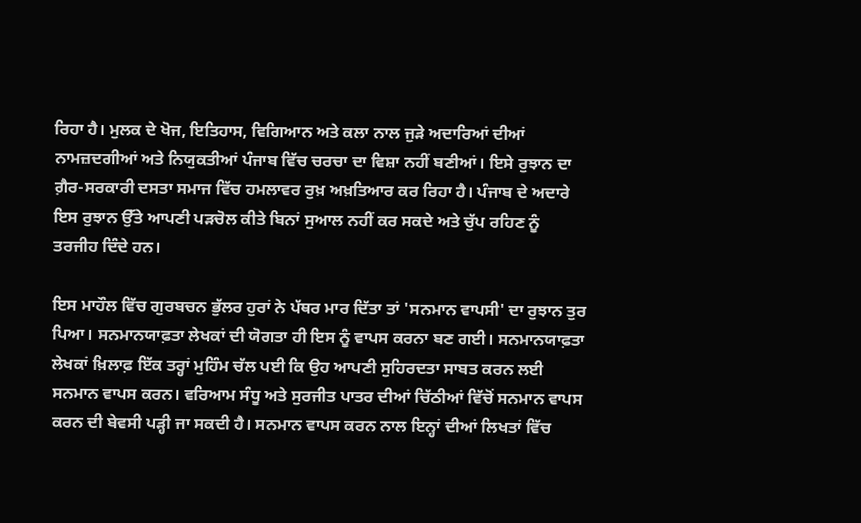ਰਿਹਾ ਹੈ। ਮੁਲਕ ਦੇ ਖੋਜ, ਇਤਿਹਾਸ, ਵਿਗਿਆਨ ਅਤੇ ਕਲਾ ਨਾਲ ਜੁੜੇ ਅਦਾਰਿਆਂ ਦੀਆਂ ਨਾਮਜ਼ਦਗੀਆਂ ਅਤੇ ਨਿਯੁਕਤੀਆਂ ਪੰਜਾਬ ਵਿੱਚ ਚਰਚਾ ਦਾ ਵਿਸ਼ਾ ਨਹੀਂ ਬਣੀਆਂ। ਇਸੇ ਰੁਝਾਨ ਦਾ ਗ਼ੈਰ-ਸਰਕਾਰੀ ਦਸਤਾ ਸਮਾਜ ਵਿੱਚ ਹਮਲਾਵਰ ਰੁਖ਼ ਅਖ਼ਤਿਆਰ ਕਰ ਰਿਹਾ ਹੈ। ਪੰਜਾਬ ਦੇ ਅਦਾਰੇ ਇਸ ਰੁਝਾਨ ਉੱਤੇ ਆਪਣੀ ਪੜਚੋਲ ਕੀਤੇ ਬਿਨਾਂ ਸੁਆਲ ਨਹੀਂ ਕਰ ਸਕਦੇ ਅਤੇ ਚੁੱਪ ਰਹਿਣ ਨੂੰ ਤਰਜੀਹ ਦਿੰਦੇ ਹਨ।

ਇਸ ਮਾਹੌਲ ਵਿੱਚ ਗੁਰਬਚਨ ਭੁੱਲਰ ਹੁਰਾਂ ਨੇ ਪੱਥਰ ਮਾਰ ਦਿੱਤਾ ਤਾਂ 'ਸਨਮਾਨ ਵਾਪਸੀ' ਦਾ ਰੁਝਾਨ ਤੁਰ ਪਿਆ। ਸਨਮਾਨਯਾਫ਼ਤਾ ਲੇਖਕਾਂ ਦੀ ਯੋਗਤਾ ਹੀ ਇਸ ਨੂੰ ਵਾਪਸ ਕਰਨਾ ਬਣ ਗਈ। ਸਨਮਾਨਯਾਫ਼ਤਾ ਲੇਖਕਾਂ ਖ਼ਿਲਾਫ਼ ਇੱਕ ਤਰ੍ਹਾਂ ਮੁਹਿੰਮ ਚੱਲ ਪਈ ਕਿ ਉਹ ਆਪਣੀ ਸੁਹਿਰਦਤਾ ਸਾਬਤ ਕਰਨ ਲਈ ਸਨਮਾਨ ਵਾਪਸ ਕਰਨ। ਵਰਿਆਮ ਸੰਧੂ ਅਤੇ ਸੁਰਜੀਤ ਪਾਤਰ ਦੀਆਂ ਚਿੱਠੀਆਂ ਵਿੱਚੋਂ ਸਨਮਾਨ ਵਾਪਸ ਕਰਨ ਦੀ ਬੇਵਸੀ ਪੜ੍ਹੀ ਜਾ ਸਕਦੀ ਹੈ। ਸਨਮਾਨ ਵਾਪਸ ਕਰਨ ਨਾਲ ਇਨ੍ਹਾਂ ਦੀਆਂ ਲਿਖਤਾਂ ਵਿੱਚ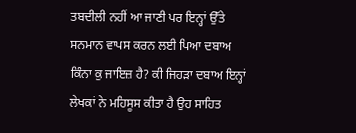ਤਬਦੀਲੀ ਨਹੀਂ ਆ ਜਾਣੀ ਪਰ ਇਨ੍ਹਾਂ ਉੱਤੇ ਸਨਮਾਨ ਵਾਪਸ ਕਰਨ ਲਈ ਪਿਆ ਦਬਾਅ ਕਿੰਨਾ ਕੁ ਜਾਇਜ਼ ਹੈ? ਕੀ ਜਿਹੜਾ ਦਬਾਅ ਇਨ੍ਹਾਂ ਲੇਖਕਾਂ ਨੇ ਮਹਿਸੂਸ ਕੀਤਾ ਹੈ ਉਹ ਸਾਹਿਤ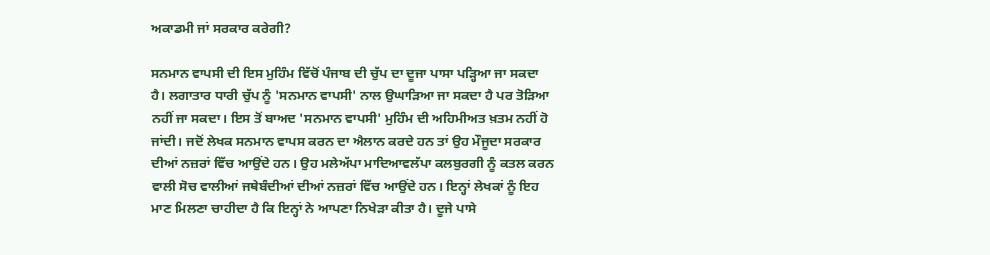ਅਕਾਡਮੀ ਜਾਂ ਸਰਕਾਰ ਕਰੇਗੀ?

ਸਨਮਾਨ ਵਾਪਸੀ ਦੀ ਇਸ ਮੁਹਿੰਮ ਵਿੱਚੋਂ ਪੰਜਾਬ ਦੀ ਚੁੱਪ ਦਾ ਦੂਜਾ ਪਾਸਾ ਪੜ੍ਹਿਆ ਜਾ ਸਕਦਾ ਹੈ। ਲਗਾਤਾਰ ਧਾਰੀ ਚੁੱਪ ਨੂੰ 'ਸਨਮਾਨ ਵਾਪਸੀ' ਨਾਲ ਉਘਾੜਿਆ ਜਾ ਸਕਦਾ ਹੈ ਪਰ ਤੋੜਿਆ ਨਹੀਂ ਜਾ ਸਕਦਾ। ਇਸ ਤੋਂ ਬਾਅਦ 'ਸਨਮਾਨ ਵਾਪਸੀ' ਮੁਹਿੰਮ ਦੀ ਅਹਿਮੀਅਤ ਖ਼ਤਮ ਨਹੀਂ ਹੋ ਜਾਂਦੀ। ਜਦੋਂ ਲੇਖਕ ਸਨਮਾਨ ਵਾਪਸ ਕਰਨ ਦਾ ਐਲਾਨ ਕਰਦੇ ਹਨ ਤਾਂ ਉਹ ਮੌਜੂਦਾ ਸਰਕਾਰ ਦੀਆਂ ਨਜ਼ਰਾਂ ਵਿੱਚ ਆਉਂਦੇ ਹਨ। ਉਹ ਮਲੇਅੱਪਾ ਮਾਦਿਆਵਲੱਪਾ ਕਲਬੁਰਗੀ ਨੂੰ ਕਤਲ ਕਰਨ ਵਾਲੀ ਸੋਚ ਵਾਲੀਆਂ ਜਥੇਬੰਦੀਆਂ ਦੀਆਂ ਨਜ਼ਰਾਂ ਵਿੱਚ ਆਉਂਦੇ ਹਨ। ਇਨ੍ਹਾਂ ਲੇਖਕਾਂ ਨੂੰ ਇਹ ਮਾਣ ਮਿਲਣਾ ਚਾਹੀਦਾ ਹੈ ਕਿ ਇਨ੍ਹਾਂ ਨੇ ਆਪਣਾ ਨਿਖੇੜਾ ਕੀਤਾ ਹੈ। ਦੂਜੇ ਪਾਸੇ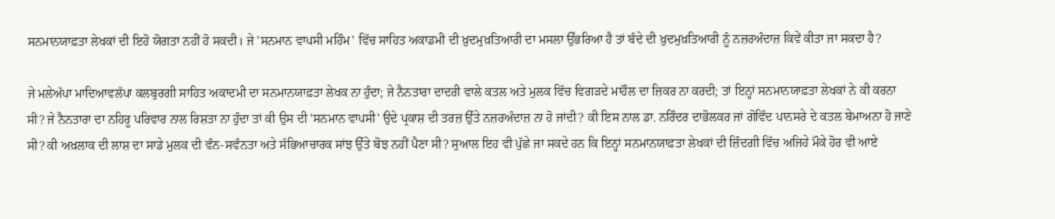ਸਨਮਾਨਯਾਫ਼ਤਾ ਲੇਖਕਾਂ ਦੀ ਇਹੋ ਯੋਗਤਾ ਨਹੀਂ ਹੋ ਸਕਦੀ। ਜੇ 'ਸਨਮਾਨ ਵਾਪਸੀ ਮਹਿੰਮ' ਵਿੱਚ ਸਾਹਿਤ ਅਕਾਡਮੀ ਦੀ ਖ਼ੁਦਮੁਖ਼ਤਿਆਰੀ ਦਾ ਮਸਲਾ ਉੱਭਰਿਆ ਹੈ ਤਾਂ ਬੰਦੇ ਦੀ ਖ਼ੁਦਮੁਖ਼ਤਿਆਰੀ ਨੂੰ ਨਜ਼ਰਅੰਦਾਜ਼ ਕਿਵੇਂ ਕੀਤਾ ਜਾ ਸਕਦਾ ਹੈ?

ਜੇ ਮਲੇਅੱਪਾ ਮਾਦਿਆਵਲੱਪਾ ਕਲਬੁਰਗੀ ਸਾਹਿਤ ਅਕਾਦਮੀ ਦਾ ਸਨਮਾਨਯਾਫ਼ਤਾ ਲੇਖਕ ਨਾ ਹੁੰਦਾ; ਜੇ ਨੈਨਤਾਰਾ ਦਾਦਰੀ ਵਾਲੇ ਕਤਲ ਅਤੇ ਮੁਲਕ ਵਿੱਚ ਵਿਗੜਦੇ ਮਾਹੌਲ ਦਾ ਜ਼ਿਕਰ ਨਾ ਕਰਦੀ; ਤਾਂ ਇਨ੍ਹਾਂ ਸਨਮਾਨਯਾਫ਼ਤਾ ਲੇਖਕਾਂ ਨੇ ਕੀ ਕਰਨਾ ਸੀ? ਜੇ ਨੈਨਤਾਰਾ ਦਾ ਨਹਿਰੂ ਪਰਿਵਾਰ ਨਾਲ ਰਿਸ਼ਤਾ ਨਾ ਹੁੰਦਾ ਤਾਂ ਕੀ ਉਸ ਦੀ 'ਸਨਮਾਨ ਵਾਪਸੀ' ਉਦੇ ਪ੍ਰਕਾਸ਼ ਦੀ ਤਰਜ਼ ਉੱਤੇ ਨਜ਼ਰਅੰਦਾਜ਼ ਨਾ ਹੋ ਜਾਂਦੀ? ਕੀ ਇਸ ਨਾਲ ਡਾ. ਨਰਿੰਦਰ ਦਾਭੋਲਕਰ ਜਾਂ ਗੋਵਿੰਦ ਪਾਨਸਰੇ ਦੇ ਕਤਲ ਬੇਮਾਅਨਾ ਹੋ ਜਾਣੇ ਸੀ? ਕੀ ਅਖ਼ਲਾਕ ਦੀ ਲਾਸ਼ ਦਾ ਸਾਡੇ ਮੁਲਕ ਦੀ ਵੰਨ-ਸਵੰਨਤਾ ਅਤੇ ਸੱਭਿਆਚਾਰਕ ਸਾਂਝ ਉੱਤੇ ਬੋਝ ਨਹੀਂ ਪੈਣਾ ਸੀ? ਸੁਆਲ ਇਹ ਵੀ ਪੁੱਛੇ ਜਾ ਸਕਦੇ ਹਨ ਕਿ ਇਨ੍ਹਾਂ ਸਨਮਾਨਯਾਫ਼ਤਾ ਲੇਖਕਾਂ ਦੀ ਜ਼ਿੰਦਗੀ ਵਿੱਚ ਅਜਿਹੇ ਮੌਕੇ ਹੋਰ ਵੀ ਆਏ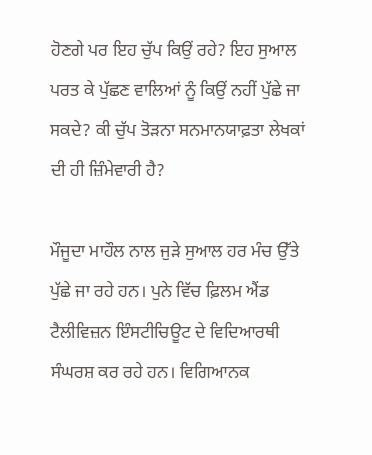ਹੋਣਗੇ ਪਰ ਇਹ ਚੁੱਪ ਕਿਉਂ ਰਹੇ? ਇਹ ਸੁਆਲ ਪਰਤ ਕੇ ਪੁੱਛਣ ਵਾਲਿਆਂ ਨੂੰ ਕਿਉਂ ਨਹੀਂ ਪੁੱਛੇ ਜਾ ਸਕਦੇ? ਕੀ ਚੁੱਪ ਤੋੜਨਾ ਸਨਮਾਨਯਾਫ਼ਤਾ ਲੇਖਕਾਂ ਦੀ ਹੀ ਜ਼ਿੰਮੇਵਾਰੀ ਹੈ?

ਮੌਜੂਦਾ ਮਾਹੌਲ ਨਾਲ ਜੁੜੇ ਸੁਆਲ ਹਰ ਮੰਚ ਉੱਤੇ ਪੁੱਛੇ ਜਾ ਰਹੇ ਹਨ। ਪੁਨੇ ਵਿੱਚ ਫ਼ਿਲਮ ਐਂਡ ਟੈਲੀਵਿਜ਼ਨ ਇੰਸਟੀਚਿਊਟ ਦੇ ਵਿਦਿਆਰਥੀ ਸੰਘਰਸ਼ ਕਰ ਰਹੇ ਹਨ। ਵਿਗਿਆਨਕ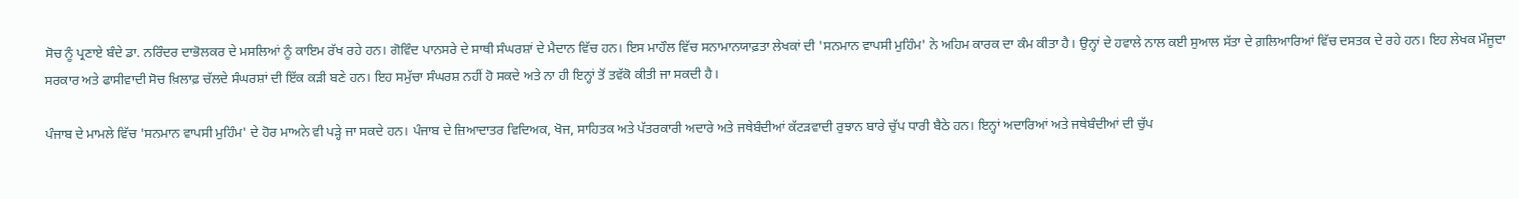ਸੋਚ ਨੂੰ ਪ੍ਰਣਾਏ ਬੰਦੇ ਡਾ. ਨਰਿੰਦਰ ਦਾਭੋਲਕਰ ਦੇ ਮਸਲਿਆਂ ਨੂੰ ਕਾਇਮ ਰੱਖ ਰਹੇ ਹਨ। ਗੋਵਿੰਦ ਪਾਨਸਰੇ ਦੇ ਸਾਥੀ ਸੰਘਰਸ਼ਾਂ ਦੇ ਮੈਦਾਨ ਵਿੱਚ ਹਨ। ਇਸ ਮਾਹੌਲ ਵਿੱਚ ਸਨਾਮਾਨਯਾਫ਼ਤਾ ਲੇਖਕਾਂ ਦੀ 'ਸਨਮਾਨ ਵਾਪਸੀ ਮੁਹਿੰਮ' ਨੇ ਅਹਿਮ ਕਾਰਕ ਦਾ ਕੰਮ ਕੀਤਾ ਹੈ। ਉਨ੍ਹਾਂ ਦੇ ਹਵਾਲੇ ਨਾਲ ਕਈ ਸੁਆਲ ਸੱਤਾ ਦੇ ਗ਼ਲਿਆਰਿਆਂ ਵਿੱਚ ਦਸਤਕ ਦੇ ਰਹੇ ਹਨ। ਇਹ ਲੇਖਕ ਮੌਜੂਦਾ ਸਰਕਾਰ ਅਤੇ ਫਾਸੀਵਾਦੀ ਸੋਚ ਖ਼ਿਲਾਫ਼ ਚੱਲਦੇ ਸੰਘਰਸ਼ਾਂ ਦੀ ਇੱਕ ਕੜੀ ਬਣੇ ਹਨ। ਇਹ ਸਮੁੱਚਾ ਸੰਘਰਸ਼ ਨਹੀਂ ਹੋ ਸਕਦੇ ਅਤੇ ਨਾ ਹੀ ਇਨ੍ਹਾਂ ਤੋਂ ਤਵੱਕੋ ਕੀਤੀ ਜਾ ਸਕਦੀ ਹੈ।

ਪੰਜਾਬ ਦੇ ਮਾਮਲੇ ਵਿੱਚ 'ਸਨਮਾਨ ਵਾਪਸੀ ਮੁਹਿੰਮ' ਦੇ ਹੋਰ ਮਾਅਨੇ ਵੀ ਪੜ੍ਹੇ ਜਾ ਸਕਦੇ ਹਨ। ਪੰਜਾਬ ਦੇ ਜ਼ਿਆਦਾਤਰ ਵਿਦਿਅਕ, ਖੋਜ, ਸਾਹਿਤਕ ਅਤੇ ਪੱਤਰਕਾਰੀ ਅਦਾਰੇ ਅਤੇ ਜਥੇਬੰਦੀਆਂ ਕੱਟੜਵਾਦੀ ਰੁਝਾਨ ਬਾਰੇ ਚੁੱਪ ਧਾਰੀ ਬੈਠੇ ਹਨ। ਇਨ੍ਹਾਂ ਅਦਾਰਿਆਂ ਅਤੇ ਜਥੇਬੰਦੀਆਂ ਦੀ ਚੁੱਪ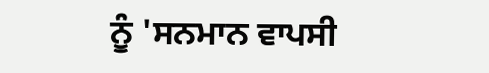ਨੂੰ 'ਸਨਮਾਨ ਵਾਪਸੀ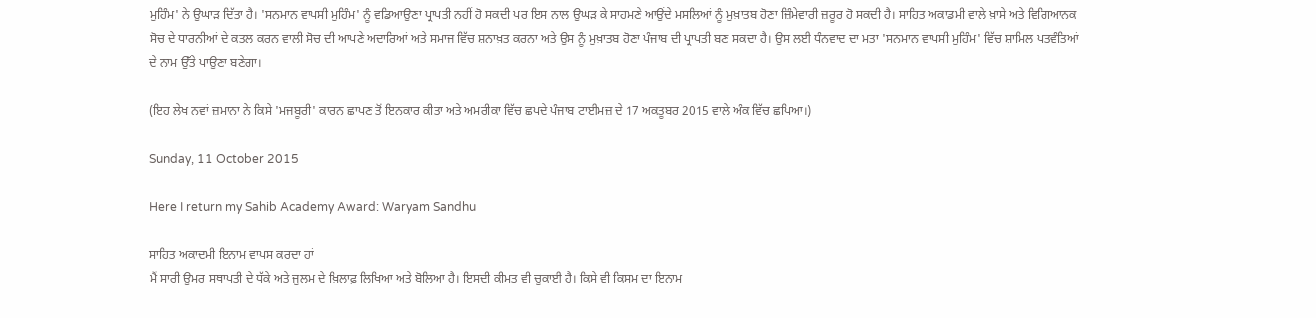ਮੁਹਿੰਮ' ਨੇ ਉਘਾੜ ਦਿੱਤਾ ਹੈ। 'ਸਨਮਾਨ ਵਾਪਸੀ ਮੁਹਿੰਮ' ਨੂੰ ਵਡਿਆਉਣਾ ਪ੍ਰਾਪਤੀ ਨਹੀਂ ਹੋ ਸਕਦੀ ਪਰ ਇਸ ਨਾਲ ਉਘੜ ਕੇ ਸਾਹਮਣੇ ਆਉਂਦੇ ਮਸਲਿਆਂ ਨੂੰ ਮੁਖ਼ਾਤਬ ਹੋਣਾ ਜ਼ਿੰਮੇਵਾਰੀ ਜ਼ਰੂਰ ਹੋ ਸਕਦੀ ਹੈ। ਸਾਹਿਤ ਅਕਾਡਮੀ ਵਾਲੇ ਖ਼ਾਸੇ ਅਤੇ ਵਿਗਿਆਨਕ ਸੋਚ ਦੇ ਧਾਰਨੀਆਂ ਦੇ ਕਤਲ ਕਰਨ ਵਾਲੀ ਸੋਚ ਦੀ ਆਪਣੇ ਅਦਾਰਿਆਂ ਅਤੇ ਸਮਾਜ ਵਿੱਚ ਸ਼ਨਾਖ਼ਤ ਕਰਨਾ ਅਤੇ ਉਸ ਨੂੰ ਮੁਖ਼ਾਤਬ ਹੋਣਾ ਪੰਜਾਬ ਦੀ ਪ੍ਰਾਪਤੀ ਬਣ ਸਕਦਾ ਹੈ। ਉਸ ਲਈ ਧੰਨਵਾਦ ਦਾ ਮਤਾ 'ਸਨਮਾਨ ਵਾਪਸੀ ਮੁਹਿੰਮ' ਵਿੱਚ ਸ਼ਾਮਿਲ ਪਤਵੰਤਿਆਂ ਦੇ ਨਾਮ ਉੱਤੇ ਪਾਉਣਾ ਬਣੇਗਾ।

(ਇਹ ਲੇਖ ਨਵਾਂ ਜ਼ਮਾਨਾ ਨੇ ਕਿਸੇ 'ਮਜਬੂਰੀ' ਕਾਰਨ ਛਾਪਣ ਤੋਂ ਇਨਕਾਰ ਕੀਤਾ ਅਤੇ ਅਮਰੀਕਾ ਵਿੱਚ ਛਪਦੇ ਪੰਜਾਬ ਟਾਈਮਜ਼ ਦੇ 17 ਅਕਤੂਬਰ 2015 ਵਾਲੇ ਅੰਕ ਵਿੱਚ ਛਪਿਆ।)

Sunday, 11 October 2015

Here I return my Sahib Academy Award: Waryam Sandhu

ਸਾਹਿਤ ਅਕਾਦਮੀ ਇਨਾਮ ਵਾਪਸ ਕਰਦਾ ਹਾਂ
ਮੈਂ ਸਾਰੀ ਉਮਰ ਸਥਾਪਤੀ ਦੇ ਧੱਕੇ ਅਤੇ ਜੁਲਮ ਦੇ ਖ਼ਿਲਾਫ਼ ਲਿਖਿਆ ਅਤੇ ਬੋਲਿਆ ਹੈ। ਇਸਦੀ ਕੀਮਤ ਵੀ ਚੁਕਾਈ ਹੈ। ਕਿਸੇ ਵੀ ਕਿਸਮ ਦਾ ਇਨਾਮ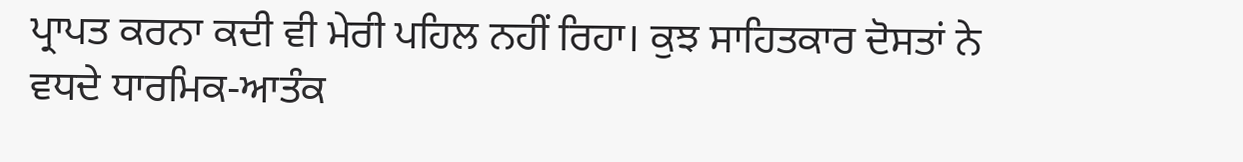ਪ੍ਰਾਪਤ ਕਰਨਾ ਕਦੀ ਵੀ ਮੇਰੀ ਪਹਿਲ ਨਹੀਂ ਰਿਹਾ। ਕੁਝ ਸਾਹਿਤਕਾਰ ਦੋਸਤਾਂ ਨੇ ਵਧਦੇ ਧਾਰਮਿਕ-ਆਤੰਕ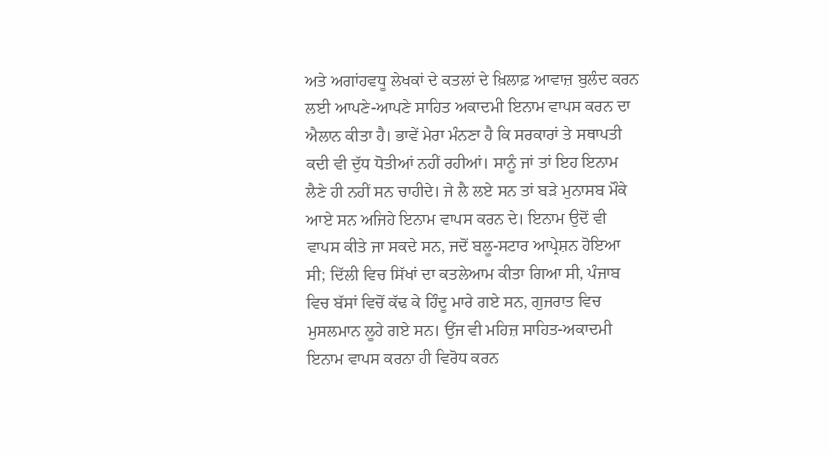ਅਤੇ ਅਗਾਂਹਵਧੂ ਲੇਖਕਾਂ ਦੇ ਕਤਲਾਂ ਦੇ ਖ਼ਿਲਾਫ਼ ਆਵਾਜ਼ ਬੁਲੰਦ ਕਰਨ ਲਈ ਆਪਣੇ-ਆਪਣੇ ਸਾਹਿਤ ਅਕਾਦਮੀ ਇਨਾਮ ਵਾਪਸ ਕਰਨ ਦਾ ਐਲਾਨ ਕੀਤਾ ਹੈ। ਭਾਵੇਂ ਮੇਰਾ ਮੰਨਣਾ ਹੈ ਕਿ ਸਰਕਾਰਾਂ ਤੇ ਸਥਾਪਤੀ ਕਦੀ ਵੀ ਦੁੱਧ ਧੋਤੀਆਂ ਨਹੀਂ ਰਹੀਆਂ। ਸਾਨੂੰ ਜਾਂ ਤਾਂ ਇਹ ਇਨਾਮ ਲੈਣੇ ਹੀ ਨਹੀਂ ਸਨ ਚਾਹੀਦੇ। ਜੇ ਲੈ ਲਏ ਸਨ ਤਾਂ ਬੜੇ ਮੁਨਾਸਬ ਮੌਕੇ ਆਏ ਸਨ ਅਜਿਹੇ ਇਨਾਮ ਵਾਪਸ ਕਰਨ ਦੇ। ਇਨਾਮ ਉਦੋਂ ਵੀ ਵਾਪਸ ਕੀਤੇ ਜਾ ਸਕਦੇ ਸਨ, ਜਦੋਂ ਬਲੂ-ਸਟਾਰ ਆਪ੍ਰੇਸ਼ਨ ਹੋਇਆ ਸੀ; ਦਿੱਲੀ ਵਿਚ ਸਿੱਖਾਂ ਦਾ ਕਤਲੇਆਮ ਕੀਤਾ ਗਿਆ ਸੀ, ਪੰਜਾਬ ਵਿਚ ਬੱਸਾਂ ਵਿਚੋਂ ਕੱਢ ਕੇ ਹਿੰਦੂ ਮਾਰੇ ਗਏ ਸਨ, ਗੁਜਰਾਤ ਵਿਚ ਮੁਸਲਮਾਨ ਲੂਹੇ ਗਏ ਸਨ। ਉਂਜ ਵੀ ਮਹਿਜ਼ ਸਾਹਿਤ-ਅਕਾਦਮੀ ਇਨਾਮ ਵਾਪਸ ਕਰਨਾ ਹੀ ਵਿਰੋਧ ਕਰਨ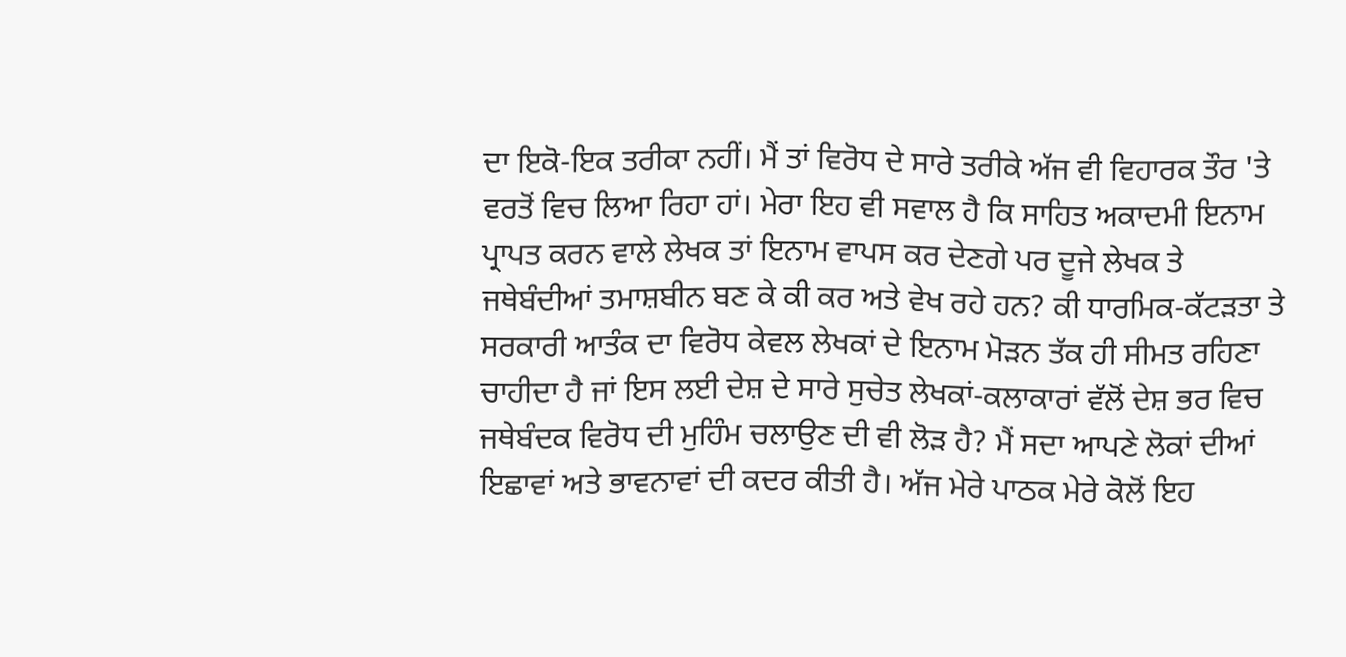ਦਾ ਇਕੋ-ਇਕ ਤਰੀਕਾ ਨਹੀਂ। ਮੈਂ ਤਾਂ ਵਿਰੋਧ ਦੇ ਸਾਰੇ ਤਰੀਕੇ ਅੱਜ ਵੀ ਵਿਹਾਰਕ ਤੌਰ 'ਤੇ ਵਰਤੋਂ ਵਿਚ ਲਿਆ ਰਿਹਾ ਹਾਂ। ਮੇਰਾ ਇਹ ਵੀ ਸਵਾਲ ਹੈ ਕਿ ਸਾਹਿਤ ਅਕਾਦਮੀ ਇਨਾਮ ਪ੍ਰਾਪਤ ਕਰਨ ਵਾਲੇ ਲੇਖਕ ਤਾਂ ਇਨਾਮ ਵਾਪਸ ਕਰ ਦੇਣਗੇ ਪਰ ਦੂਜੇ ਲੇਖਕ ਤੇ ਜਥੇਬੰਦੀਆਂ ਤਮਾਸ਼ਬੀਨ ਬਣ ਕੇ ਕੀ ਕਰ ਅਤੇ ਵੇਖ ਰਹੇ ਹਨ? ਕੀ ਧਾਰਮਿਕ-ਕੱਟੜਤਾ ਤੇ ਸਰਕਾਰੀ ਆਤੰਕ ਦਾ ਵਿਰੋਧ ਕੇਵਲ ਲੇਖਕਾਂ ਦੇ ਇਨਾਮ ਮੋੜਨ ਤੱਕ ਹੀ ਸੀਮਤ ਰਹਿਣਾ ਚਾਹੀਦਾ ਹੈ ਜਾਂ ਇਸ ਲਈ ਦੇਸ਼ ਦੇ ਸਾਰੇ ਸੁਚੇਤ ਲੇਖਕਾਂ-ਕਲਾਕਾਰਾਂ ਵੱਲੋਂ ਦੇਸ਼ ਭਰ ਵਿਚ ਜਥੇਬੰਦਕ ਵਿਰੋਧ ਦੀ ਮੁਹਿੰਮ ਚਲਾਉਣ ਦੀ ਵੀ ਲੋੜ ਹੈ? ਮੈਂ ਸਦਾ ਆਪਣੇ ਲੋਕਾਂ ਦੀਆਂ ਇਛਾਵਾਂ ਅਤੇ ਭਾਵਨਾਵਾਂ ਦੀ ਕਦਰ ਕੀਤੀ ਹੈ। ਅੱਜ ਮੇਰੇ ਪਾਠਕ ਮੇਰੇ ਕੋਲੋਂ ਇਹ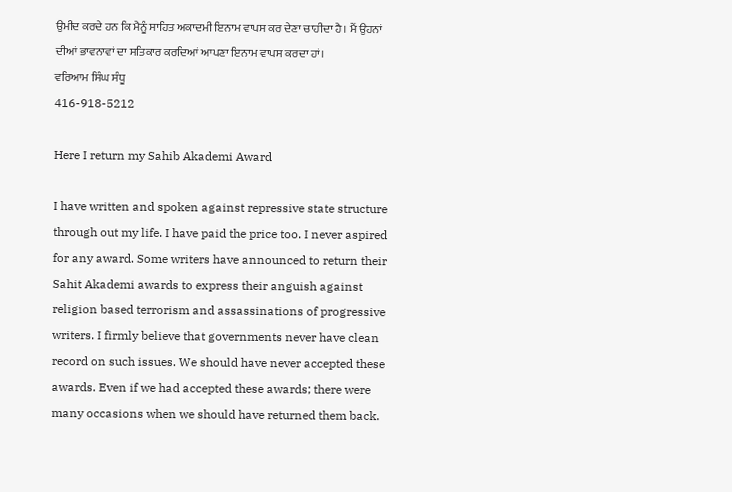ਉਮੀਦ ਕਰਦੇ ਹਨ ਕਿ ਮੈਨੂੰ ਸਾਹਿਤ ਅਕਾਦਮੀ ਇਨਾਮ ਵਾਪਸ ਕਰ ਦੇਣਾ ਚਾਹੀਦਾ ਹੈ। ਮੈਂ ਉਹਨਾਂ ਦੀਆਂ ਭਾਵਨਾਵਾਂ ਦਾ ਸਤਿਕਾਰ ਕਰਦਿਆਂ ਆਪਣਾ ਇਨਾਮ ਵਾਪਸ ਕਰਦਾ ਹਾਂ।
ਵਰਿਆਮ ਸਿੰਘ ਸੰਧੂ
416-918-5212

Here I return my Sahib Akademi Award

I have written and spoken against repressive state structure through out my life. I have paid the price too. I never aspired for any award. Some writers have announced to return their Sahit Akademi awards to express their anguish against religion based terrorism and assassinations of progressive writers. I firmly believe that governments never have clean record on such issues. We should have never accepted these awards. Even if we had accepted these awards; there were many occasions when we should have returned them back.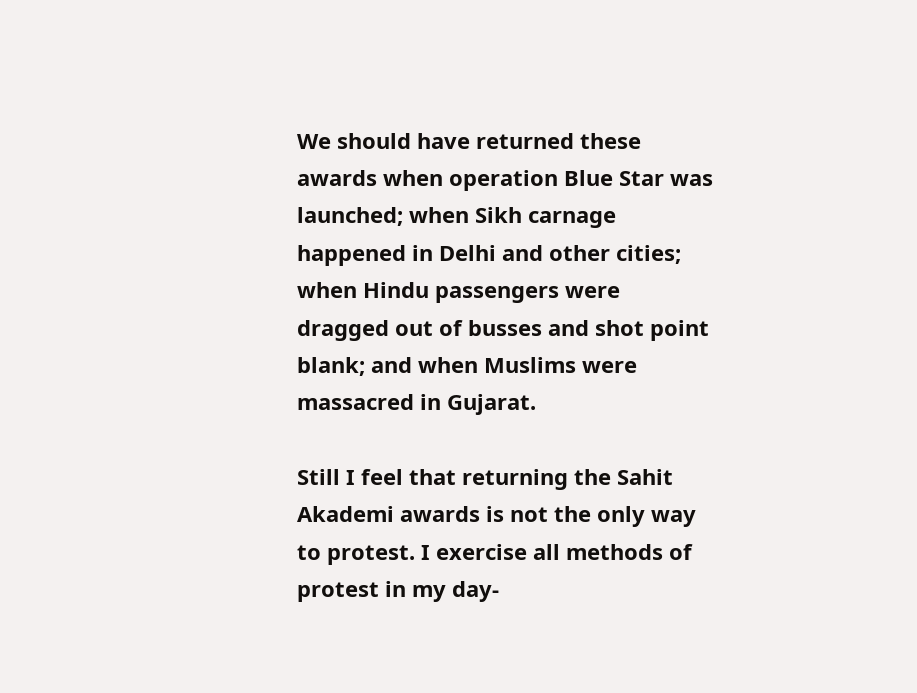We should have returned these awards when operation Blue Star was launched; when Sikh carnage happened in Delhi and other cities; when Hindu passengers were dragged out of busses and shot point blank; and when Muslims were massacred in Gujarat.

Still I feel that returning the Sahit Akademi awards is not the only way to protest. I exercise all methods of protest in my day-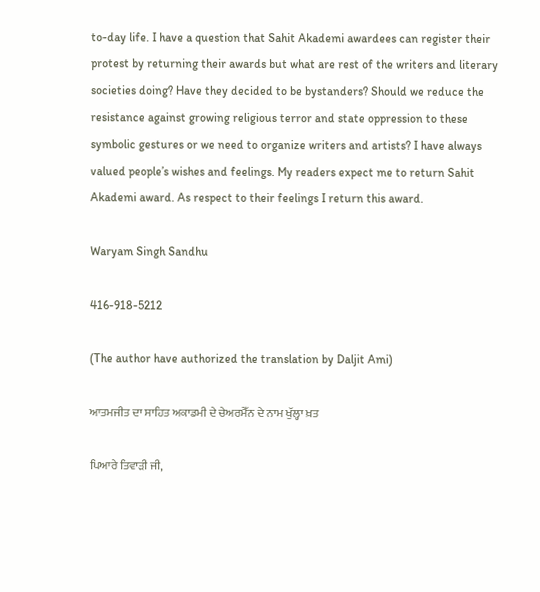to-day life. I have a question that Sahit Akademi awardees can register their protest by returning their awards but what are rest of the writers and literary societies doing? Have they decided to be bystanders? Should we reduce the resistance against growing religious terror and state oppression to these symbolic gestures or we need to organize writers and artists? I have always valued people’s wishes and feelings. My readers expect me to return Sahit Akademi award. As respect to their feelings I return this award.

Waryam Singh Sandhu

416-918-5212

(The author have authorized the translation by Daljit Ami)

ਆਤਮਜੀਤ ਦਾ ਸਾਹਿਤ ਅਕਾਡਮੀ ਦੇ ਚੇਅਰਮੈੱਨ ਦੇ ਨਾਮ ਖੁੱਲ੍ਹਾ ਖ਼ਤ

ਪਿਆਰੇ ਤਿਵਾੜੀ ਜੀ,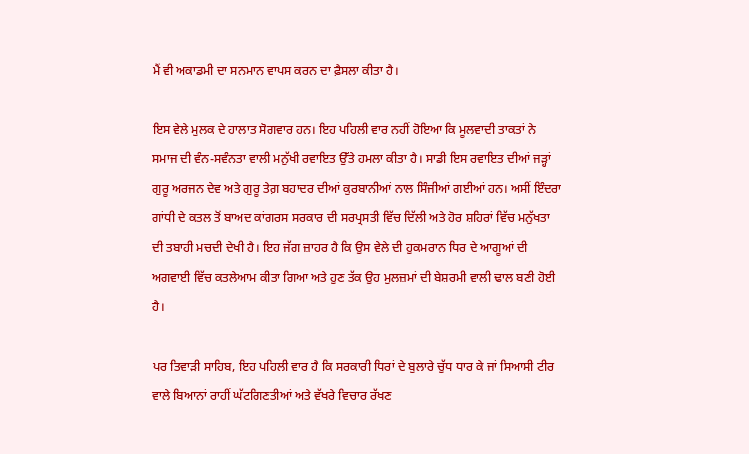ਮੈਂ ਵੀ ਅਕਾਡਮੀ ਦਾ ਸਨਮਾਨ ਵਾਪਸ ਕਰਨ ਦਾ ਫ਼ੈਸਲਾ ਕੀਤਾ ਹੈ।

ਇਸ ਵੇਲੇ ਮੁਲਕ ਦੇ ਹਾਲਾਤ ਸੋਗਵਾਰ ਹਨ। ਇਹ ਪਹਿਲੀ ਵਾਰ ਨਹੀਂ ਹੋਇਆ ਕਿ ਮੂਲਵਾਦੀ ਤਾਕਤਾਂ ਨੇ ਸਮਾਜ ਦੀ ਵੰਨ-ਸਵੰਨਤਾ ਵਾਲੀ ਮਨੁੱਖੀ ਰਵਾਇਤ ਉੱਤੇ ਹਮਲਾ ਕੀਤਾ ਹੈ। ਸਾਡੀ ਇਸ ਰਵਾਇਤ ਦੀਆਂ ਜੜ੍ਹਾਂ ਗੁਰੂ ਅਰਜਨ ਦੇਵ ਅਤੇ ਗੁਰੂ ਤੇਗ਼ ਬਹਾਦਰ ਦੀਆਂ ਕੁਰਬਾਨੀਆਂ ਨਾਲ ਸਿੰਜੀਆਂ ਗਈਆਂ ਹਨ। ਅਸੀਂ ਇੰਦਰਾ ਗਾਂਧੀ ਦੇ ਕਤਲ ਤੋਂ ਬਾਅਦ ਕਾਂਗਰਸ ਸਰਕਾਰ ਦੀ ਸਰਪ੍ਰਸਤੀ ਵਿੱਚ ਦਿੱਲੀ ਅਤੇ ਹੋਰ ਸ਼ਹਿਰਾਂ ਵਿੱਚ ਮਨੁੱਖਤਾ ਦੀ ਤਬਾਹੀ ਮਚਦੀ ਦੇਖੀ ਹੈ। ਇਹ ਜੱਗ ਜ਼ਾਹਰ ਹੈ ਕਿ ਉਸ ਵੇਲੇ ਦੀ ਹੁਕਮਰਾਨ ਧਿਰ ਦੇ ਆਗੂਆਂ ਦੀ ਅਗਵਾਈ ਵਿੱਚ ਕਤਲੇਆਮ ਕੀਤਾ ਗਿਆ ਅਤੇ ਹੁਣ ਤੱਕ ਉਹ ਮੁਲਜ਼ਮਾਂ ਦੀ ਬੇਸ਼ਰਮੀ ਵਾਲੀ ਢਾਲ ਬਣੀ ਹੋਈ ਹੈ।

ਪਰ ਤਿਵਾੜੀ ਸਾਹਿਬ, ਇਹ ਪਹਿਲੀ ਵਾਰ ਹੈ ਕਿ ਸਰਕਾਰੀ ਧਿਰਾਂ ਦੇ ਬੁਲਾਰੇ ਚੁੱਧ ਧਾਰ ਕੇ ਜਾਂ ਸਿਆਸੀ ਟੀਰ ਵਾਲੇ ਬਿਆਨਾਂ ਰਾਹੀਂ ਘੱਟਗਿਣਤੀਆਂ ਅਤੇ ਵੱਖਰੇ ਵਿਚਾਰ ਰੱਖਣ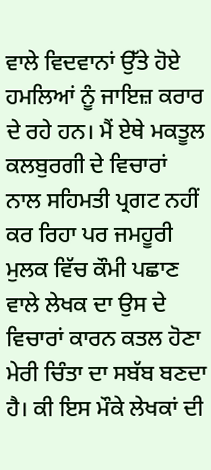ਵਾਲੇ ਵਿਦਵਾਨਾਂ ਉੱਤੇ ਹੋਏ ਹਮਲਿਆਂ ਨੂੰ ਜਾਇਜ਼ ਕਰਾਰ ਦੇ ਰਹੇ ਹਨ। ਮੈਂ ਏਥੇ ਮਕਤੂਲ ਕਲਬੁਰਗੀ ਦੇ ਵਿਚਾਰਾਂ ਨਾਲ ਸਹਿਮਤੀ ਪ੍ਰਗਟ ਨਹੀਂ ਕਰ ਰਿਹਾ ਪਰ ਜਮਹੂਰੀ ਮੁਲਕ ਵਿੱਚ ਕੌਮੀ ਪਛਾਣ ਵਾਲੇ ਲੇਖਕ ਦਾ ਉਸ ਦੇ ਵਿਚਾਰਾਂ ਕਾਰਨ ਕਤਲ ਹੋਣਾ ਮੇਰੀ ਚਿੰਤਾ ਦਾ ਸਬੱਬ ਬਣਦਾ ਹੈ। ਕੀ ਇਸ ਮੌਕੇ ਲੇਖਕਾਂ ਦੀ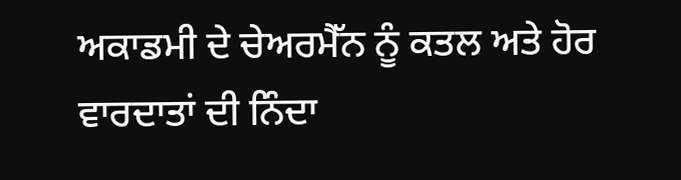ਅਕਾਡਮੀ ਦੇ ਚੇਅਰਮੈੱਨ ਨੂੰ ਕਤਲ ਅਤੇ ਹੋਰ ਵਾਰਦਾਤਾਂ ਦੀ ਨਿੰਦਾ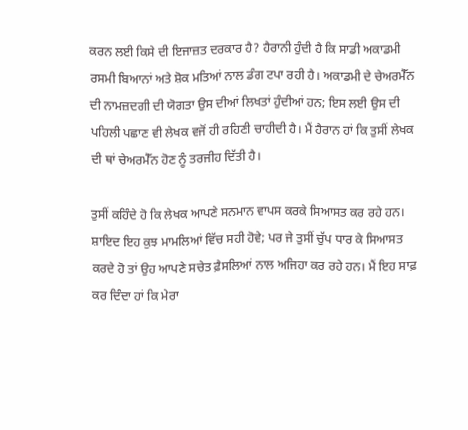ਕਰਨ ਲਈ ਕਿਸੇ ਦੀ ਇਜਾਜ਼ਤ ਦਰਕਾਰ ਹੈ? ਹੈਰਾਨੀ ਹੁੰਦੀ ਹੈ ਕਿ ਸਾਡੀ ਅਕਾਡਮੀ ਰਸਮੀ ਬਿਆਨਾਂ ਅਤੇ ਸ਼ੋਕ ਮਤਿਆਂ ਨਾਲ ਡੰਗ ਟਪਾ ਰਹੀ ਹੈ। ਅਕਾਡਮੀ ਦੇ ਚੇਅਰਮੈੱਨ ਦੀ ਨਾਮਜ਼ਦਗੀ ਦੀ ਯੋਗਤਾ ਉਸ ਦੀਆਂ ਲਿਖਤਾਂ ਹੁੰਦੀਆਂ ਹਨ; ਇਸ ਲਈ ਉਸ ਦੀ ਪਹਿਲੀ ਪਛਾਣ ਵੀ ਲੇਖਕ ਵਜੋਂ ਹੀ ਰਹਿਣੀ ਚਾਹੀਦੀ ਹੈ। ਮੈਂ ਹੈਰਾਨ ਹਾਂ ਕਿ ਤੁਸੀਂ ਲੇਖਕ ਦੀ ਥਾਂ ਚੇਅਰਮੈੱਨ ਹੋਣ ਨੂੰ ਤਰਜੀਹ ਦਿੱਤੀ ਹੈ।

ਤੁਸੀਂ ਕਹਿੰਦੇ ਹੋ ਕਿ ਲੇਖਕ ਆਪਣੇ ਸਨਮਾਨ ਵਾਪਸ ਕਰਕੇ ਸਿਆਸਤ ਕਰ ਰਹੇ ਹਨ। ਸ਼ਾਇਦ ਇਹ ਕੁਝ ਮਾਮਲਿਆਂ ਵਿੱਚ ਸਹੀ ਹੋਵੇ; ਪਰ ਜੇ ਤੁਸੀਂ ਚੁੱਪ ਧਾਰ ਕੇ ਸਿਆਸਤ ਕਰਦੇ ਹੋ ਤਾਂ ਉਹ ਆਪਣੇ ਸਚੇਤ ਫ਼ੈਸਲਿਆਂ ਨਾਲ ਅਜਿਹਾ ਕਰ ਰਹੇ ਹਨ। ਮੈਂ ਇਹ ਸਾਫ਼ ਕਰ ਦਿੰਦਾ ਹਾਂ ਕਿ ਮੇਰਾ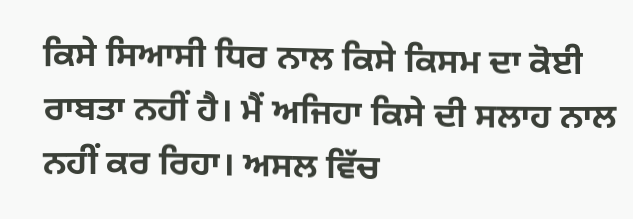ਕਿਸੇ ਸਿਆਸੀ ਧਿਰ ਨਾਲ ਕਿਸੇ ਕਿਸਮ ਦਾ ਕੋਈ ਰਾਬਤਾ ਨਹੀਂ ਹੈ। ਮੈਂ ਅਜਿਹਾ ਕਿਸੇ ਦੀ ਸਲਾਹ ਨਾਲ ਨਹੀਂ ਕਰ ਰਿਹਾ। ਅਸਲ ਵਿੱਚ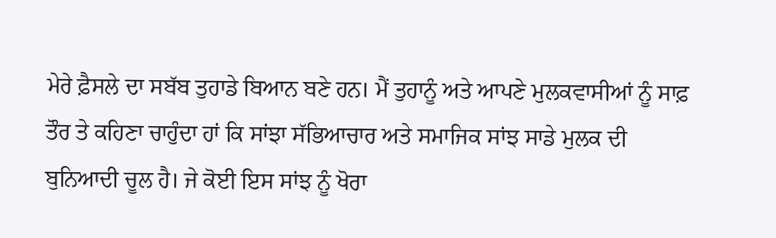ਮੇਰੇ ਫ਼ੈਸਲੇ ਦਾ ਸਬੱਬ ਤੁਹਾਡੇ ਬਿਆਨ ਬਣੇ ਹਨ। ਮੈਂ ਤੁਹਾਨੂੰ ਅਤੇ ਆਪਣੇ ਮੁਲਕਵਾਸੀਆਂ ਨੂੰ ਸਾਫ਼ ਤੌਰ ਤੇ ਕਹਿਣਾ ਚਾਹੁੰਦਾ ਹਾਂ ਕਿ ਸਾਂਝਾ ਸੱਭਿਆਚਾਰ ਅਤੇ ਸਮਾਜਿਕ ਸਾਂਝ ਸਾਡੇ ਮੁਲਕ ਦੀ ਬੁਨਿਆਦੀ ਚੂਲ ਹੈ। ਜੇ ਕੋਈ ਇਸ ਸਾਂਝ ਨੂੰ ਖੋਰਾ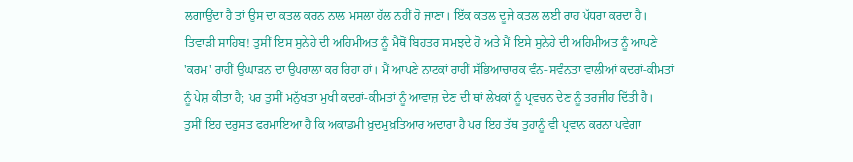ਲਗਾਉਂਦਾ ਹੈ ਤਾਂ ਉਸ ਦਾ ਕਤਲ ਕਰਨ ਨਾਲ ਮਸਲਾ ਹੱਲ ਨਹੀਂ ਹੋ ਜਾਣਾ। ਇੱਕ ਕਤਲ ਦੂਜੇ ਕਤਲ ਲਈ ਰਾਹ ਪੱਧਰਾ ਕਰਦਾ ਹੈ। ਤਿਵਾੜੀ ਸਾਹਿਬ! ਤੁਸੀਂ ਇਸ ਸੁਨੇਹੇ ਦੀ ਅਹਿਮੀਅਤ ਨੂੰ ਮੈਥੋਂ ਬਿਹਤਰ ਸਮਝਦੇ ਹੋ ਅਤੇ ਮੈਂ ਇਸੇ ਸੁਨੇਹੇ ਦੀ ਅਹਿਮੀਅਤ ਨੂੰ ਆਪਣੇ 'ਕਰਮ' ਰਾਹੀਂ ਉਘਾੜਨ ਦਾ ਉਪਰਾਲਾ ਕਰ ਰਿਹਾ ਹਾਂ। ਮੈਂ ਆਪਣੇ ਨਾਟਕਾਂ ਰਾਹੀਂ ਸੱਭਿਆਚਾਰਕ ਵੰਨ-ਸਵੰਨਤਾ ਵਾਲੀਆਂ ਕਦਰਾਂ-ਕੀਮਤਾਂ ਨੂੰ ਪੇਸ਼ ਕੀਤਾ ਹੈ; ਪਰ ਤੁਸੀਂ ਮਨੁੱਖਤਾ ਮੁਖੀ ਕਦਰਾਂ-ਕੀਮਤਾਂ ਨੂੰ ਆਵਾਜ਼ ਦੇਣ ਦੀ ਥਾਂ ਲੇਖਕਾਂ ਨੂੰ ਪ੍ਰਵਚਨ ਦੇਣ ਨੂੰ ਤਰਜੀਹ ਦਿੱਤੀ ਹੈ। ਤੁਸੀਂ ਇਹ ਦਰੁਸਤ ਫਰਮਾਇਆ ਹੈ ਕਿ ਅਕਾਡਮੀ ਖ਼ੁਦਮੁਖ਼ਤਿਆਰ ਅਦਾਰਾ ਹੈ ਪਰ ਇਹ ਤੱਥ ਤੁਹਾਨੂੰ ਵੀ ਪ੍ਰਵਾਨ ਕਰਨਾ ਪਵੇਗਾ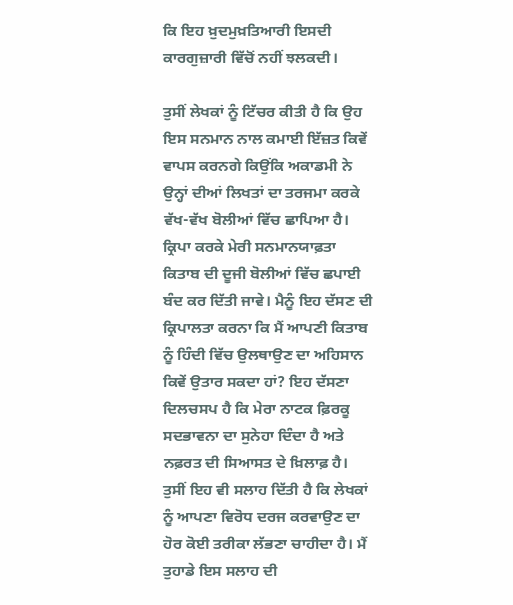ਕਿ ਇਹ ਖ਼ੁਦਮੁਖ਼ਤਿਆਰੀ ਇਸਦੀ ਕਾਰਗੁਜ਼ਾਰੀ ਵਿੱਚੋਂ ਨਹੀਂ ਝਲਕਦੀ।

ਤੁਸੀਂ ਲੇਖਕਾਂ ਨੂੰ ਟਿੱਚਰ ਕੀਤੀ ਹੈ ਕਿ ਉਹ ਇਸ ਸਨਮਾਨ ਨਾਲ ਕਮਾਈ ਇੱਜ਼ਤ ਕਿਵੇਂ ਵਾਪਸ ਕਰਨਗੇ ਕਿਉਂਕਿ ਅਕਾਡਮੀ ਨੇ ਉਨ੍ਹਾਂ ਦੀਆਂ ਲਿਖਤਾਂ ਦਾ ਤਰਜਮਾ ਕਰਕੇ ਵੱਖ-ਵੱਖ ਬੋਲੀਆਂ ਵਿੱਚ ਛਾਪਿਆ ਹੈ। ਕ੍ਰਿਪਾ ਕਰਕੇ ਮੇਰੀ ਸਨਮਾਨਯਾਫ਼ਤਾ ਕਿਤਾਬ ਦੀ ਦੂਜੀ ਬੋਲੀਆਂ ਵਿੱਚ ਛਪਾਈ ਬੰਦ ਕਰ ਦਿੱਤੀ ਜਾਵੇ। ਮੈਨੂੰ ਇਹ ਦੱਸਣ ਦੀ ਕ੍ਰਿਪਾਲਤਾ ਕਰਨਾ ਕਿ ਮੈਂ ਆਪਣੀ ਕਿਤਾਬ ਨੂੰ ਹਿੰਦੀ ਵਿੱਚ ਉਲਥਾਉਣ ਦਾ ਅਹਿਸਾਨ ਕਿਵੇਂ ਉਤਾਰ ਸਕਦਾ ਹਾਂ? ਇਹ ਦੱਸਣਾ ਦਿਲਚਸਪ ਹੈ ਕਿ ਮੇਰਾ ਨਾਟਕ ਫ਼ਿਰਕੂ ਸਦਭਾਵਨਾ ਦਾ ਸੁਨੇਹਾ ਦਿੰਦਾ ਹੈ ਅਤੇ ਨਫ਼ਰਤ ਦੀ ਸਿਆਸਤ ਦੇ ਖ਼ਿਲਾਫ਼ ਹੈ। ਤੁਸੀਂ ਇਹ ਵੀ ਸਲਾਹ ਦਿੱਤੀ ਹੈ ਕਿ ਲੇਖਕਾਂ ਨੂੰ ਆਪਣਾ ਵਿਰੋਧ ਦਰਜ ਕਰਵਾਉਣ ਦਾ ਹੋਰ ਕੋਈ ਤਰੀਕਾ ਲੱਭਣਾ ਚਾਹੀਦਾ ਹੈ। ਮੈਂ ਤੁਹਾਡੇ ਇਸ ਸਲਾਹ ਦੀ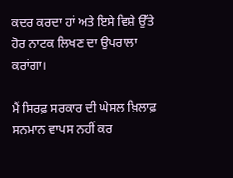ਕਦਰ ਕਰਦਾ ਹਾਂ ਅਤੇ ਇਸੇ ਵਿਸ਼ੇ ਉੱਤੇ ਹੋਰ ਨਾਟਕ ਲਿਖਣ ਦਾ ਉਪਰਾਲਾ ਕਰਾਂਗਾ।

ਮੈਂ ਸਿਰਫ਼ ਸਰਕਾਰ ਦੀ ਘੇਸਲ ਖ਼ਿਲਾਫ਼ ਸਨਮਾਨ ਵਾਪਸ ਨਹੀਂ ਕਰ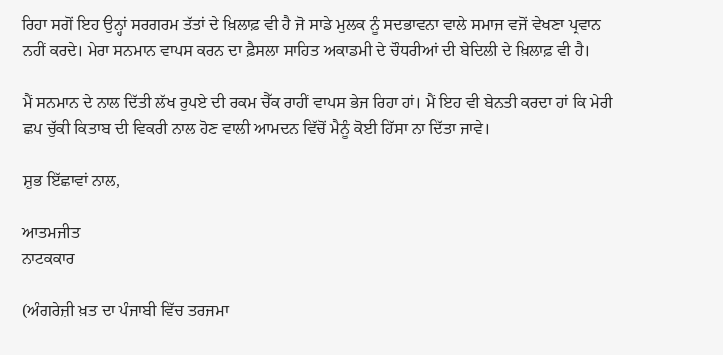ਰਿਹਾ ਸਗੋਂ ਇਹ ਉਨ੍ਹਾਂ ਸਰਗਰਮ ਤੱਤਾਂ ਦੇ ਖ਼ਿਲਾਫ਼ ਵੀ ਹੈ ਜੋ ਸਾਡੇ ਮੁਲਕ ਨੂੰ ਸਦਭਾਵਨਾ ਵਾਲੇ ਸਮਾਜ ਵਜੋਂ ਵੇਖਣਾ ਪ੍ਰਵਾਨ ਨਹੀਂ ਕਰਦੇ। ਮੇਰਾ ਸਨਮਾਨ ਵਾਪਸ ਕਰਨ ਦਾ ਫ਼ੈਸਲਾ ਸਾਹਿਤ ਅਕਾਡਮੀ ਦੇ ਚੌਧਰੀਆਂ ਦੀ ਬੇਦਿਲੀ ਦੇ ਖ਼ਿਲਾਫ਼ ਵੀ ਹੈ।

ਮੈਂ ਸਨਮਾਨ ਦੇ ਨਾਲ ਦਿੱਤੀ ਲੱਖ ਰੁਪਏ ਦੀ ਰਕਮ ਚੈੱਕ ਰਾਹੀਂ ਵਾਪਸ ਭੇਜ ਰਿਹਾ ਹਾਂ। ਮੈਂ ਇਹ ਵੀ ਬੇਨਤੀ ਕਰਦਾ ਹਾਂ ਕਿ ਮੇਰੀ ਛਪ ਚੁੱਕੀ ਕਿਤਾਬ ਦੀ ਵਿਕਰੀ ਨਾਲ ਹੋਣ ਵਾਲੀ ਆਮਦਨ ਵਿੱਚੋਂ ਮੈਨੂੰ ਕੋਈ ਹਿੱਸਾ ਨਾ ਦਿੱਤਾ ਜਾਵੇ।

ਸ਼ੁਭ ਇੱਛਾਵਾਂ ਨਾਲ,

ਆਤਮਜੀਤ
ਨਾਟਕਕਾਰ

(ਅੰਗਰੇਜ਼ੀ ਖ਼ਤ ਦਾ ਪੰਜਾਬੀ ਵਿੱਚ ਤਰਜਮਾ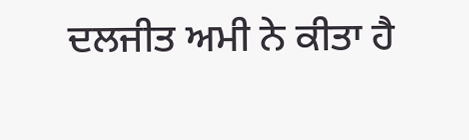ਦਲਜੀਤ ਅਮੀ ਨੇ ਕੀਤਾ ਹੈ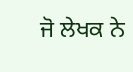ਜੋ ਲੇਖਕ ਨੇ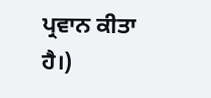ਪ੍ਰਵਾਨ ਕੀਤਾ ਹੈ।)